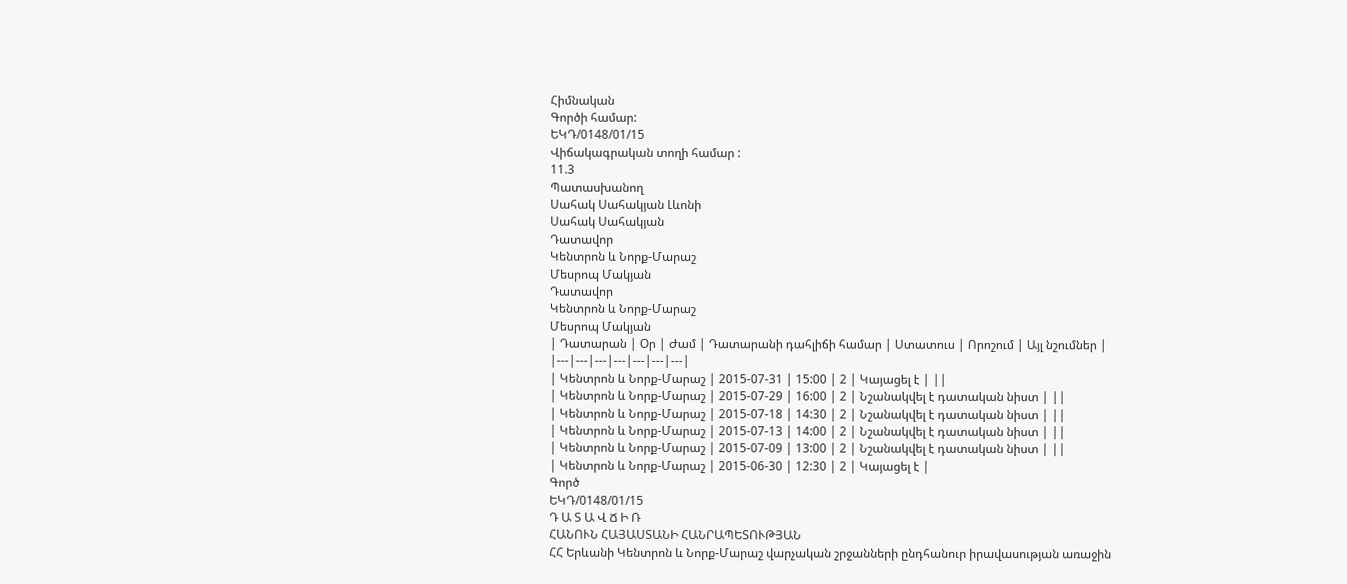Հիմնական
Գործի համար:
ԵԿԴ/0148/01/15
Վիճակագրական տողի համար :
11.3
Պատասխանող
Սահակ Սահակյան Լևոնի
Սահակ Սահակյան
Դատավոր
Կենտրոն և Նորք-Մարաշ
Մեսրոպ Մակյան
Դատավոր
Կենտրոն և Նորք-Մարաշ
Մեսրոպ Մակյան
| Դատարան | Օր | Ժամ | Դատարանի դահլիճի համար | Ստատուս | Որոշում | Այլ նշումներ |
|---|---|---|---|---|---|---|
| Կենտրոն և Նորք-Մարաշ | 2015-07-31 | 15:00 | 2 | Կայացել է | ||
| Կենտրոն և Նորք-Մարաշ | 2015-07-29 | 16:00 | 2 | Նշանակվել է դատական նիստ | ||
| Կենտրոն և Նորք-Մարաշ | 2015-07-18 | 14:30 | 2 | Նշանակվել է դատական նիստ | ||
| Կենտրոն և Նորք-Մարաշ | 2015-07-13 | 14:00 | 2 | Նշանակվել է դատական նիստ | ||
| Կենտրոն և Նորք-Մարաշ | 2015-07-09 | 13:00 | 2 | Նշանակվել է դատական նիստ | ||
| Կենտրոն և Նորք-Մարաշ | 2015-06-30 | 12:30 | 2 | Կայացել է |
Գործ
ԵԿԴ/0148/01/15
Դ Ա Տ Ա Վ Ճ Ի Ռ
ՀԱՆՈՒՆ ՀԱՅԱՍՏԱՆԻ ՀԱՆՐԱՊԵՏՈՒԹՅԱՆ
ՀՀ Երևանի Կենտրոն և Նորք-Մարաշ վարչական շրջանների ընդհանուր իրավասության առաջին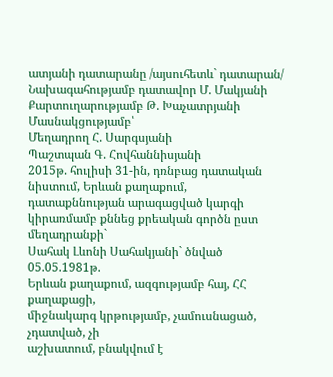ատյանի դատարանը /այսուհետև` դատարան/
Նախագահությամբ դատավոր Մ. Մակյանի
Քարտուղարությամբ Թ. Խաչատրյանի
Մասնակցությամբ՝
Մեղադրող Հ. Սարգսյանի
Պաշտպան Գ. Հովհաննիսյանի
2015թ. հուլիսի 31-ին, դռնբաց դատական նիստում, Երևան քաղաքում, դատաքննության արագացված կարգի կիրառմամբ քննեց քրեական գործն ըստ մեղադրանքի`
Սահակ Լևոնի Սահակյանի` ծնված 05.05.1981թ.
Երևան քաղաքում, ազգությամբ հայ, ՀՀ քաղաքացի,
միջնակարգ կրթությամբ, չամուսնացած, չդատված, չի
աշխատում, բնակվում է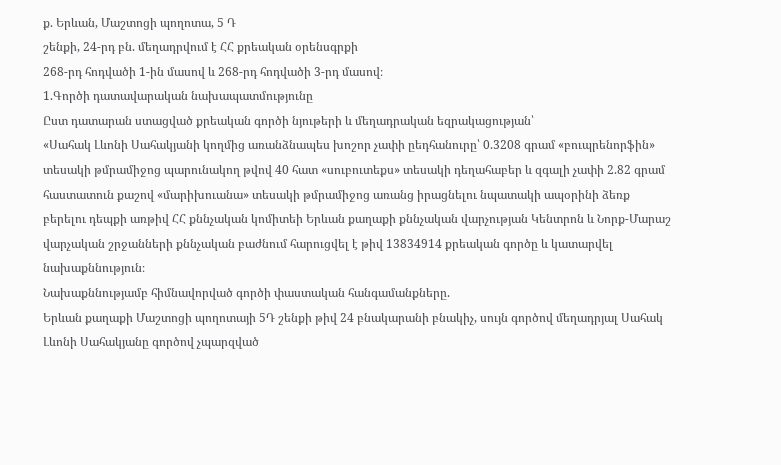ք. Երևան, Մաշտոցի պողոտա, 5 Դ
շենքի, 24-րդ բն. մեղադրվում է ՀՀ քրեական օրենսգրքի
268-րդ հոդվածի 1-ին մասով և 268-րդ հոդվածի 3-րդ մասով։
1.Գործի դատավարական նախապատմությունը
Ըստ դատարան ստացված քրեական գործի նյութերի և մեղադրական եզրակացության՝
«Սահակ Լևոնի Սահակյանի կողմից առանձնապես խոշոր չափի ըեդհանուրը՝ 0.3208 գրամ «բուպրենորֆին» տեսակի թմրամիջոց պարունակող թվով 40 հատ «սուբուտեքս» տեսակի դեղահաբեր և զգալի չափի 2.82 գրամ հաստատուն քաշով «մարիխուանա» տեսակի թմրամիջոց առանց իրացնելու նպատակի ապօրինի ձեռք բերելու դեպքի առթիվ ՀՀ քննչական կոմիտեի Երևան քաղաքի քննչական վարչության Կենտրոն և Նորք-Մարաշ վարչական շրջանների քննչական բաժնում հարուցվել է թիվ 13834914 քրեական գործը և կատարվել նախաքննություն։
Նախաքննությամբ հիմնավորված գործի փաստական հանգամանքները.
Երևան քաղաքի Մաշտոցի պողոտայի 5Դ շենքի թիվ 24 բնակարանի բնակիչ, սույն գործով մեղադրյալ Սահակ Լևոնի Սահակյանը գործով չպարզված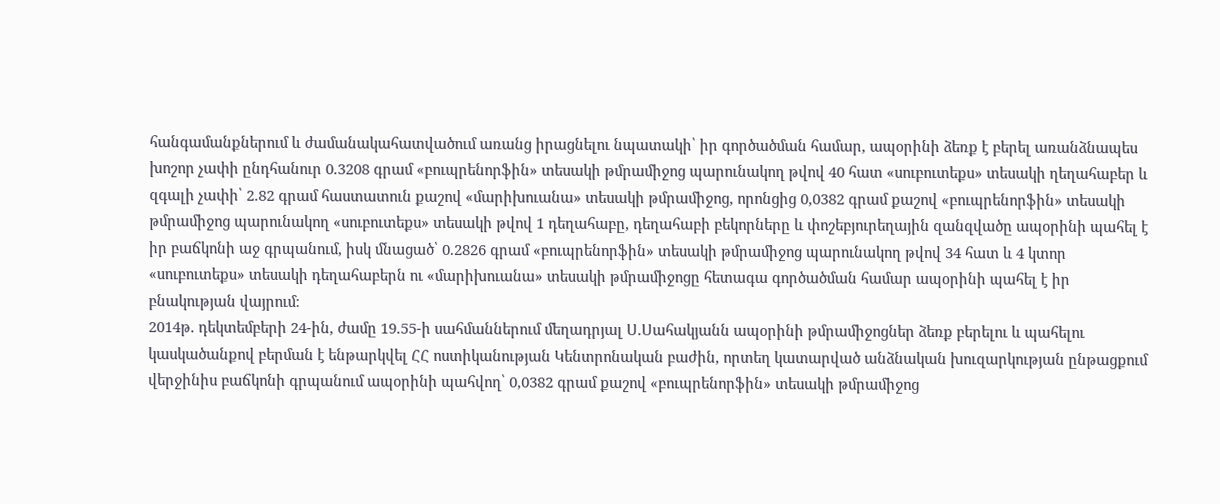հանգամանքներում և ժամանակահատվածում առանց իրացնելու նպատակի՝ իր գործածման համար, ապօրինի ձեռք է բերել առանձնապես խոշոր չափի ընդհանուր 0.3208 գրամ «բուպրենորֆին» տեսակի թմրամիջոց պարունակող թվով 40 հատ «սուբուտեքս» տեսակի ղեղահաբեր և զգալի չափի՝ 2.82 գրամ հաստատուն քաշով «մարիխուանա» տեսակի թմրամիջոց, որոնցից 0,0382 գրամ քաշով «բուպրենորֆին» տեսակի թմրամիջոց պարունակող «սուբուտեքս» տեսակի թվով 1 դեղահաբը, դեղահաբի բեկորները և փոշեբյուրեղային զանզվածը ապօրինի պահել է իր բաճկոնի աջ գրպանում, իսկ մնացած՝ 0.2826 գրամ «բուպրենորֆին» տեսակի թմրամիջոց պարունակող թվով 34 հատ և 4 կտոր «սուբուտեքս» տեսակի դեղահաբերն ու «մարիխուանա» տեսակի թմրամիջոցը հետագա գործածման համար ապօրինի պահել է իր բնակության վայրում։
2014թ. դեկտեմբերի 24-ին, ժամը 19.55-ի սահմաններում մեղադրյալ Ս.Սահակյանն ապօրինի թմրամիջոցներ ձեռք բերելու և պահելու կասկածանքով բերման է ենթարկվել ՀՀ ոստիկանության Կենտրոնական բաժին, որտեղ կատարված անձնական խուզարկության ընթացքում վերջինիս բաճկոնի գրպանում ապօրինի պահվող՝ 0,0382 գրամ քաշով «բուպրենորֆին» տեսակի թմրամիջոց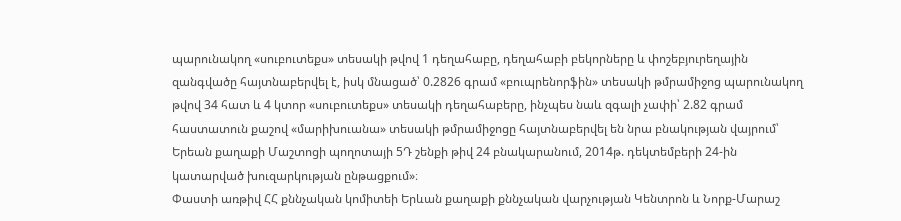պարունակող «սուբուտեքս» տեսակի թվով 1 դեղահաբը, դեղահաբի բեկորները և փոշեբյուրեղային զանգվածը հայտնաբերվել է, իսկ մնացած՝ 0.2826 գրամ «բուպրենորֆին» տեսակի թմրամիջոց պարունակող թվով 34 հատ և 4 կտոր «սուբուտեքս» տեսակի դեղահաբերը, ինչպես նաև զգալի չափի՝ 2.82 գրամ հաստատուն քաշով «մարիխուանա» տեսակի թմրամիջոցը հայտնաբերվել են նրա բնակության վայրում՝ Երեան քաղաքի Մաշտոցի պողոտայի 5Դ շենքի թիվ 24 բնակարանում, 2014թ. դեկտեմբերի 24-ին կատարված խուզարկության ընթացքում»։
Փաստի առթիվ ՀՀ քննչական կոմիտեի Երևան քաղաքի քննչական վարչության Կենտրոն և Նորք-Մարաշ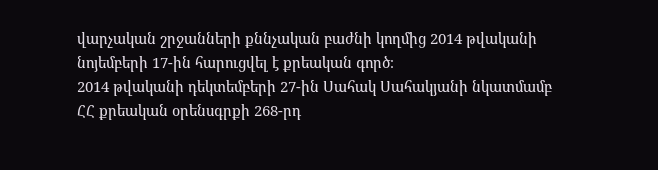վարչական շրջանների քննչական բաժնի կողմից 2014 թվականի նոյեմբերի 17-ին հարուցվել է քրեական գործ։
2014 թվականի դեկտեմբերի 27-ին Սահակ Սահակյանի նկատմամբ ՀՀ քրեական օրենսգրքի 268-րդ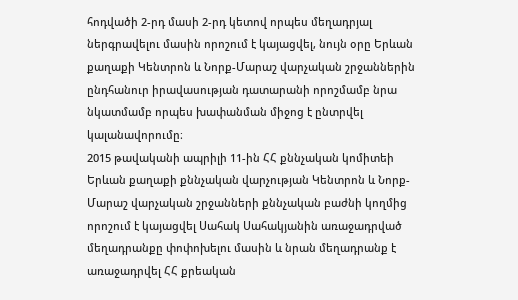հոդվածի 2-րդ մասի 2-րդ կետով որպես մեղադրյալ ներգրավելու մասին որոշում է կայացվել, նույն օրը Երևան քաղաքի Կենտրոն և Նորք-Մարաշ վարչական շրջաններին ընդհանուր իրավասության դատարանի որոշմամբ նրա նկատմամբ որպես խափանման միջոց է ընտրվել կալանավորումը։
2015 թավականի ապրիլի 11-ին ՀՀ քննչական կոմիտեի Երևան քաղաքի քննչական վարչության Կենտրոն և Նորք-Մարաշ վարչական շրջանների քննչական բաժնի կողմից որոշում է կայացվել Սահակ Սահակյանին առաջադրված մեղադրանքը փոփոխելու մասին և նրան մեղադրանք է առաջադրվել ՀՀ քրեական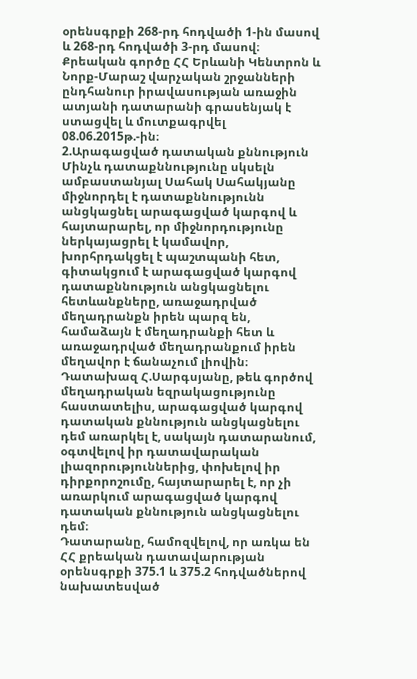օրենսգրքի 268-րդ հոդվածի 1-ին մասով և 268-րդ հոդվածի 3-րդ մասով։
Քրեական գործը ՀՀ Երևանի Կենտրոն և Նորք-Մարաշ վարչական շրջանների ընդհանուր իրավասության առաջին ատյանի դատարանի գրասենյակ է ստացվել և մուտքագրվել 08.06.2015թ.-ին։
2.Արագացված դատական քննություն
Մինչև դատաքննությունը սկսելն ամբաստանյալ Սահակ Սահակյանը միջնորդել է դատաքննությունն անցկացնել արագացված կարգով և հայտարարել, որ միջնորդությունը ներկայացրել է կամավոր, խորհրդակցել է պաշտպանի հետ, գիտակցում է արագացված կարգով դատաքննություն անցկացնելու հետևանքները, առաջադրված մեղադրանքն իրեն պարզ են, համաձայն է մեղադրանքի հետ և առաջադրված մեղադրանքում իրեն մեղավոր է ճանաչում լիովին։
Դատախազ Հ.Սարգսյանը, թեև գործով մեղադրական եզրակացությունը հաստատելիս, արագացված կարգով դատական քննություն անցկացնելու դեմ առարկել է, սակայն դատարանում, օգտվելով իր դատավարական լիազորություններից, փոխելով իր դիրքորոշումը, հայտարարել է, որ չի առարկում արագացված կարգով դատական քննություն անցկացնելու դեմ։
Դատարանը, համոզվելով, որ առկա են ՀՀ քրեական դատավարության օրենսգրքի 375.1 և 375.2 հոդվածներով նախատեսված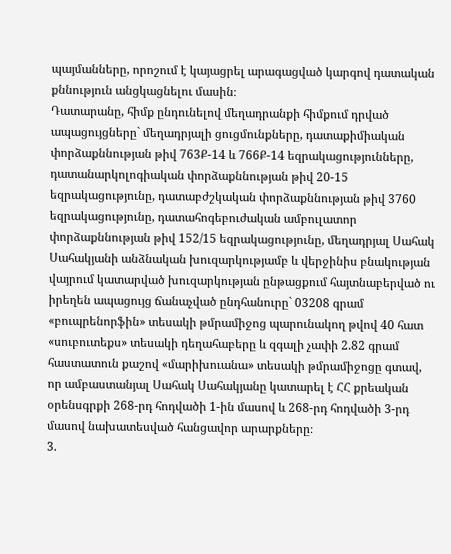պայմանները, որոշում է կայացրել արագացված կարգով դատական քննություն անցկացնելու մասին։
Դատարանը, հիմք ընդունելով մեղադրանքի հիմքում դրված ապացույցները` մեղադրյալի ցուցմունքները, դատաքիմիական փորձաքննության թիվ 763Ք-14 և 766Ք-14 եզրակացությունները, դատանարկոլոգիական փորձաքննության թիվ 20-15 եզրակացությունը, դատաբժշկական փորձաքննության թիվ 3760 եզրակացությունը, դատահոգեբուժական ամբուլատոր փորձաքննության թիվ 152/15 եզրակացությունը, մեղադրյալ Սահակ Սահակյանի անձնական խուզարկությամբ և վերջինիս բնակության վայրում կատարված խուզարկության ընթացքում հայտնաբերված ու իրեղեն ապացույց ճանաչված ընդհանուրը` 03208 գրամ «բուպրենորֆին» տեսակի թմրամիջոց պարունակող թվով 40 հատ «սուբուտեքս» տեսակի դեղահաբերը և զգալի չափի 2.82 գրամ հաստատուն քաշով «մարիխուանա» տեսակի թմրամիջոցը գտավ, որ ամբաստանյալ Սահակ Սահակյանը կատարել է ՀՀ քրեական օրենսգրքի 268-րդ հոդվածի 1-ին մասով և 268-րդ հոդվածի 3-րդ մասով նախատեսված հանցավոր արարքները։
3.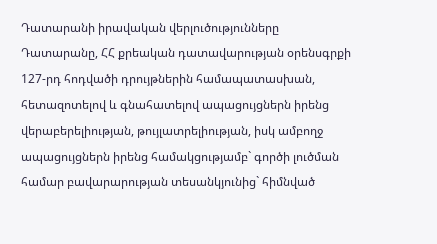Դատարանի իրավական վերլուծությունները
Դատարանը, ՀՀ քրեական դատավարության օրենսգրքի 127-րդ հոդվածի դրույթներին համապատասխան, հետազոտելով և գնահատելով ապացույցներն իրենց վերաբերելիության, թույլատրելիության, իսկ ամբողջ ապացույցներն իրենց համակցությամբ` գործի լուծման համար բավարարության տեսանկյունից` հիմնված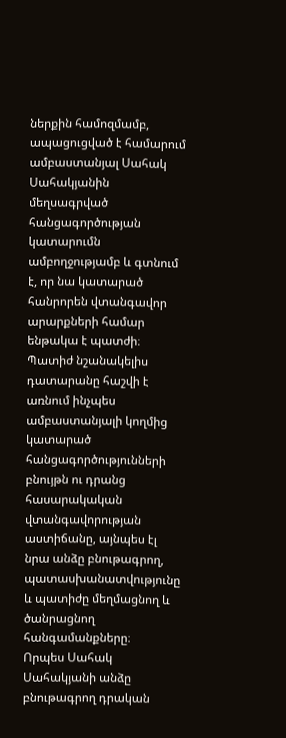ներքին համոզմամբ, ապացուցված է համարում ամբաստանյալ Սահակ Սահակյանին մեղսագրված հանցագործության կատարումն ամբողջությամբ և գտնում է, որ նա կատարած հանրորեն վտանգավոր արարքների համար ենթակա է պատժի։
Պատիժ նշանակելիս դատարանը հաշվի է առնում ինչպես ամբաստանյալի կողմից կատարած հանցագործությունների բնույթն ու դրանց հասարակական վտանգավորության աստիճանը, այնպես էլ նրա անձը բնութագրող, պատասխանատվությունը և պատիժը մեղմացնող և ծանրացնող հանգամանքները։
Որպես Սահակ Սահակյանի անձը բնութագրող դրական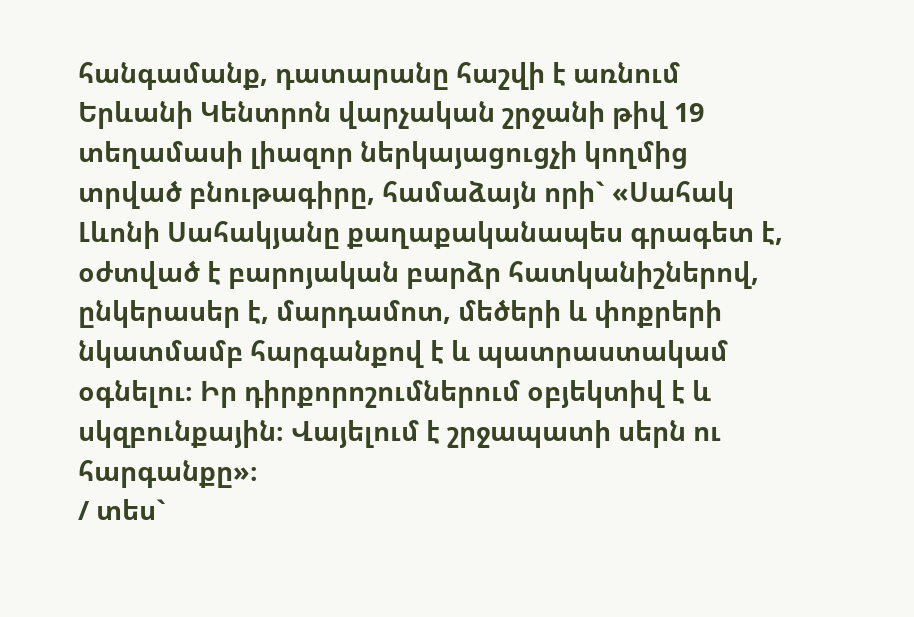հանգամանք, դատարանը հաշվի է առնում Երևանի Կենտրոն վարչական շրջանի թիվ 19 տեղամասի լիազոր ներկայացուցչի կողմից տրված բնութագիրը, համաձայն որի` «Սահակ Լևոնի Սահակյանը քաղաքականապես գրագետ է, օժտված է բարոյական բարձր հատկանիշներով, ընկերասեր է, մարդամոտ, մեծերի և փոքրերի նկատմամբ հարգանքով է և պատրաստակամ օգնելու։ Իր դիրքորոշումներում օբյեկտիվ է և սկզբունքային։ Վայելում է շրջապատի սերն ու հարգանքը»։
/ տես`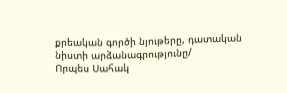քրեական գործի նյութերը, դատական նիստի արձանագրությունը/
Որպես Սահակ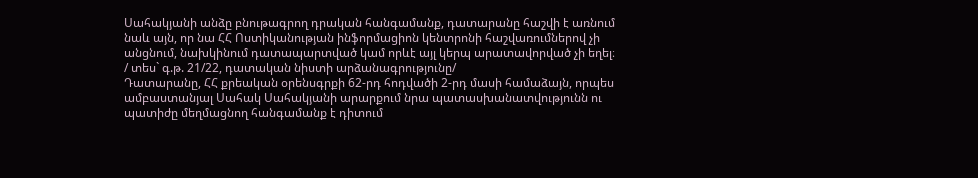Սահակյանի անձը բնութագրող դրական հանգամանք, դատարանը հաշվի է առնում նաև այն, որ նա ՀՀ Ոստիկանության ինֆորմացիոն կենտրոնի հաշվառումներով չի անցնում, նախկինում դատապարտված կամ որևէ այլ կերպ արատավորված չի եղել։
/ տես` գ.թ. 21/22, դատական նիստի արձանագրությունը/
Դատարանը, ՀՀ քրեական օրենսգրքի 62-րդ հոդվածի 2-րդ մասի համաձայն, որպես ամբաստանյալ Սահակ Սահակյանի արարքում նրա պատասխանատվությունն ու պատիժը մեղմացնող հանգամանք է դիտում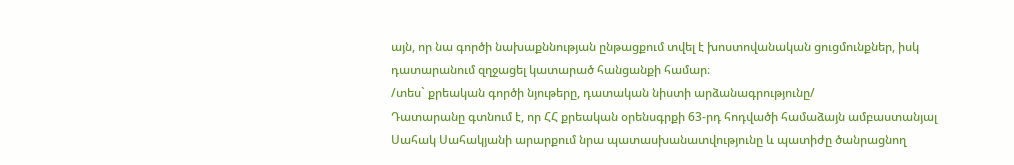այն, որ նա գործի նախաքննության ընթացքում տվել է խոստովանական ցուցմունքներ, իսկ դատարանում զղջացել կատարած հանցանքի համար։
/տես` քրեական գործի նյութերը, դատական նիստի արձանագրությունը/
Դատարանը գտնում է, որ ՀՀ քրեական օրենսգրքի 63-րդ հոդվածի համաձայն ամբաստանյալ Սահակ Սահակյանի արարքում նրա պատասխանատվությունը և պատիժը ծանրացնող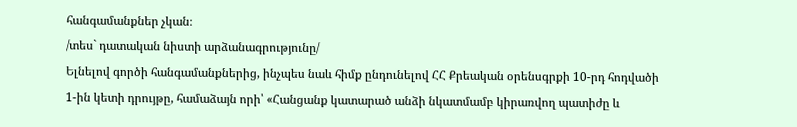հանգամանքներ չկան։
/տես` դատական նիստի արձանագրությունը/
Ելնելով գործի հանգամանքներից, ինչպես նաև հիմք ընդունելով ՀՀ Քրեական օրենսգրքի 10-րդ հոդվածի 1-ին կետի դրույթը, համաձայն որի՝ «Հանցանք կատարած անձի նկատմամբ կիրառվող պատիժը և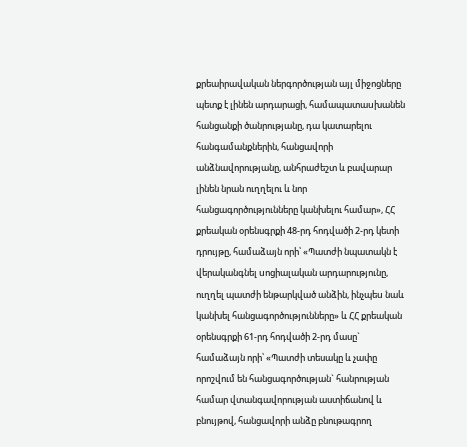քրեաիրավական ներգործության այլ միջոցները պետք է լինեն արդարացի, համապատաuխանեն հանցանքի ծանրությանը, դա կատարելու հանգամանքներին, հանցավորի անձնավորությանը, անհրաժեշտ և բավարար լինեն նրան ուղղելու և նոր հանցագործությունները կանխելու համար», ՀՀ քրեական օրենսգրքի 48-րդ հոդվածի 2-րդ կետի դրույթը, համաձայն որի՝ «Պատժի նպատակն է վերականգնել uոցիալական արդարությունը, ուղղել պատժի ենթարկված անձին, ինչպեu նաև կանխել հանցագործությունները» և ՀՀ քրեական օրենսգրքի 61-րդ հոդվածի 2-րդ մասը` համաձայն որի՝ «Պատժի տեսակը և չափը որոշվում են հանցագործության` հանրության համար վտանգավորության աստիճանով և բնույթով, հանցավորի անձը բնութագրող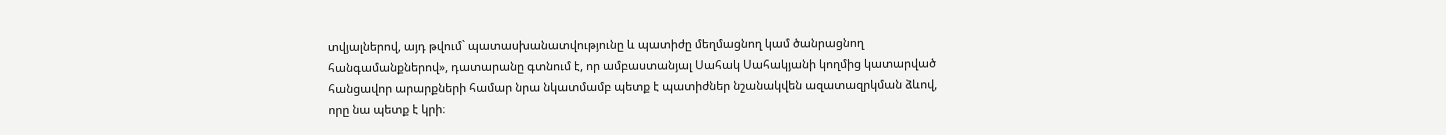տվյալներով, այդ թվում` պատասխանատվությունը և պատիժը մեղմացնող կամ ծանրացնող հանգամանքներով», դատարանը գտնում է, որ ամբաստանյալ Սահակ Սահակյանի կողմից կատարված հանցավոր արարքների համար նրա նկատմամբ պետք է պատիժներ նշանակվեն ազատազրկման ձևով, որը նա պետք է կրի։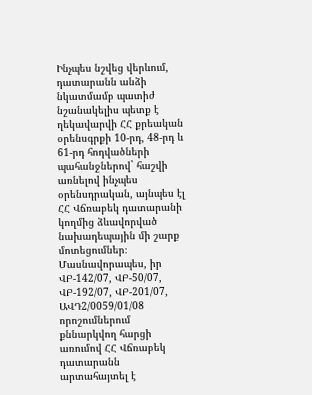Ինչպես նշվեց վերևում, դատարանն անձի նկատմամբ պատիժ նշանակելիս պետք է ղեկավարվի ՀՀ քրեական օրենսգրքի 10-րդ, 48-րդ և 61-րդ հոդվածների պահանջներով` հաշվի առնելով ինչպես օրենսդրական, այնպես էլ ՀՀ Վճռաբեկ դատարանի կողմից ձևավորված նախադեպային մի շարք մոտեցումներ։ Մասնավորապես, իր ՎԲ-142/07, ՎԲ-50/07, ՎԲ-192/07, ՎԲ-201/07, ԱՎԴ2/0059/01/08 որոշումներում քննարկվող հարցի առումով ՀՀ Վճռաբեկ դատարանն արտահայտել է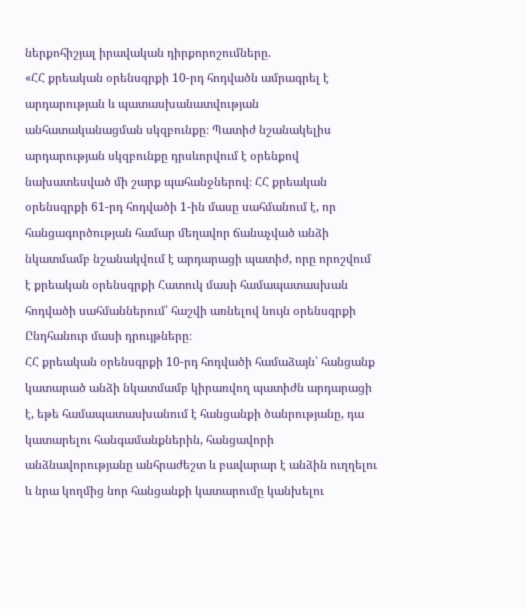ներքոհիշյալ իրավական դիրքորոշումները.
«ՀՀ քրեական օրենսգրքի 10-րդ հոդվածն ամրագրել է արդարության և պատասխանատվության անհատականացման սկզբունքը։ Պատիժ նշանակելիս արդարության սկզբունքը դրսևորվում է օրենքով նախատեսված մի շարք պահանջներով։ ՀՀ քրեական օրենսգրքի 61-րդ հոդվածի 1-ին մասը սահմանում է, որ հանցագործության համար մեղավոր ճանաչված անձի նկատմամբ նշանակվում է արդարացի պատիժ, որը որոշվում է քրեական օրենսգրքի Հատուկ մասի համապատասխան հոդվածի սահմաններում՝ հաշվի առնելով նույն օրենսգրքի Ընդհանուր մասի դրույթները։
ՀՀ քրեական օրենսգրքի 10-րդ հոդվածի համաձայն՝ հանցանք կատարած անձի նկատմամբ կիրառվող պատիժն արդարացի է, եթե համապատասխանում է հանցանքի ծանրությանը, դա կատարելու հանգամանքներին, հանցավորի անձնավորությանը անհրաժեշտ և բավարար է անձին ուղղելու և նրա կողմից նոր հանցանքի կատարումը կանխելու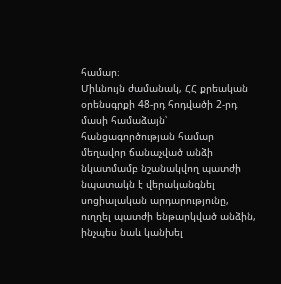համար։
Միևնույն ժամանակ, ՀՀ քրեական օրենսգրքի 48-րդ հոդվածի 2-րդ մասի համաձայն՝ հանցագործության համար մեղավոր ճանաչված անձի նկատմամբ նշանակվող պատժի նպատակն է վերականգնել սոցիալական արդարությունը, ուղղել պատժի ենթարկված անձին, ինչպես նաև կանխել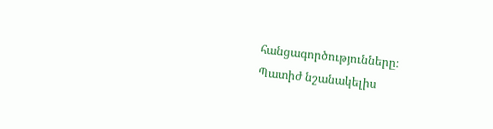հանցագործությունները։
Պատիժ նշանակելիս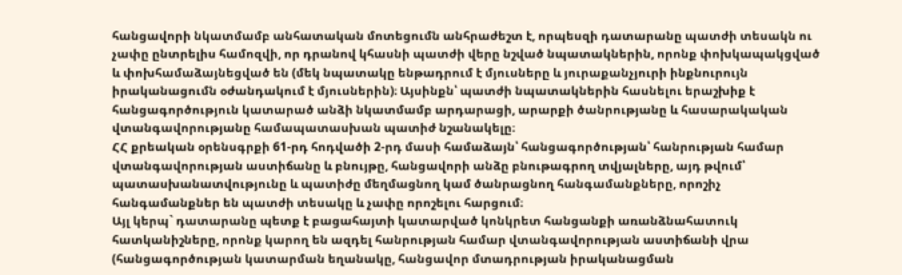հանցավորի նկատմամբ անհատական մոտեցումն անհրաժեշտ է, որպեսզի դատարանը պատժի տեսակն ու չափը ընտրելիս համոզվի, որ դրանով կհասնի պատժի վերը նշված նպատակներին, որոնք փոխկապակցված և փոխհամաձայնեցված են (մեկ նպատակը ենթադրում է մյուսները և յուրաքանչյուրի ինքնուրույն իրականացումն օժանդակում է մյուսներին)։ Այսինքն՝ պատժի նպատակներին հասնելու երաշխիք է հանցագործություն կատարած անձի նկատմամբ արդարացի, արարքի ծանրությանը և հասարակական վտանգավորությանը համապատասխան պատիժ նշանակելը։
ՀՀ քրեական օրենսգրքի 61-րդ հոդվածի 2-րդ մասի համաձայն՝ հանցագործության՝ հանրության համար վտանգավորության աստիճանը և բնույթը, հանցավորի անձը բնութագրող տվյալները, այդ թվում՝ պատասխանատվությունը և պատիժը մեղմացնող կամ ծանրացնող հանգամանքները, որոշիչ հանգամանքներ են պատժի տեսակը և չափը որոշելու հարցում։
Այլ կերպ` դատարանը պետք է բացահայտի կատարված կոնկրետ հանցանքի առանձնահատուկ հատկանիշները, որոնք կարող են ազդել հանրության համար վտանգավորության աստիճանի վրա (հանցագործության կատարման եղանակը, հանցավոր մտադրության իրականացման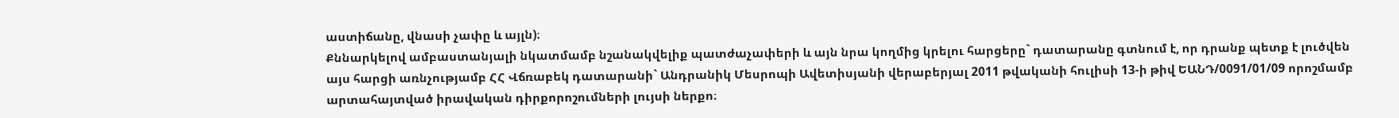աստիճանը, վնասի չափը և այլն)։
Քննարկելով ամբաստանյալի նկատմամբ նշանակվելիք պատժաչափերի և այն նրա կողմից կրելու հարցերը` դատարանը գտնում է, որ դրանք պետք է լուծվեն այս հարցի առնչությամբ ՀՀ Վճռաբեկ դատարանի` Անդրանիկ Մեսրոպի Ավետիսյանի վերաբերյալ 2011 թվականի հուլիսի 13-ի թիվ ԵԱՆԴ/0091/01/09 որոշմամբ արտահայտված իրավական դիրքորոշումների լույսի ներքո։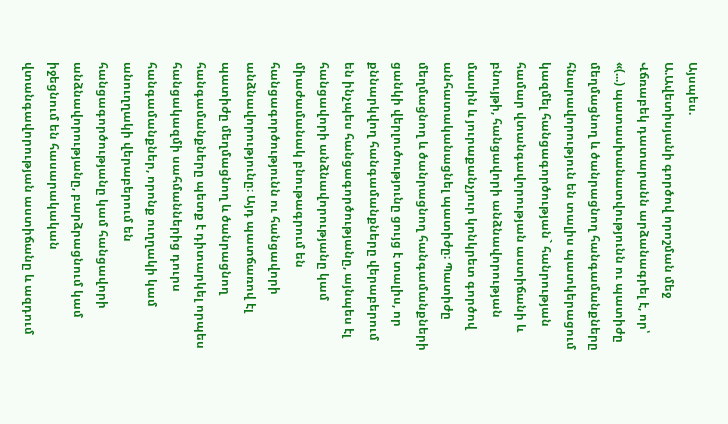Այսպես.
Ա.Ավետիսյանի գործով որոշման մեջ Վճռաբեկ դատարանն արձանագրել է, որ՝
«(...) պատասխանատվությունն ու պատիժը մեղմացնող և ծանրացնող հանգամանքները հնարավորություն են տալիս պատկերացում կազմել հանցագործության` հանրության համար վտանգավորության աստիճանի և բնույթի, հանցավորի անձնավորության մասին և յուրաքանչյուր կոնկրետ գործով անհատականացնել պատիժը։ Պատիժը մեղմացնող և ծանրացնող հանգամանքների ցանկի վերլուծությունը ցույց է տալիս, որ քննարկվող հանգամանքները վերաբերում են ինչպես հանցագործությանը, այնպես էլ հանցավորի անձնավորությանը կամ միաժամանակ բնութագրում են հանցագործությունն ու հանցավորի անձնավորությունը։ Այդ պատճառով էլ պատիժը մեղմացնող և ծանրացնող հանգամանքները պետք է դիտարկել որպես հանցակազմի սահմաններից դուրս հանգամանքներ, որոնք ուղղակի կամ անուղղակի վերաբերում են հանցագործությանը կամ հանցավորի անձնավորությանը, բարձրացնում կամ իջեցնում են հասարակական վտանգավորության աստիճանը և ազդում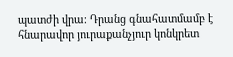պատժի վրա։ Դրանց գնահատմամբ է հնարավոր յուրաքանչյուր կոնկրետ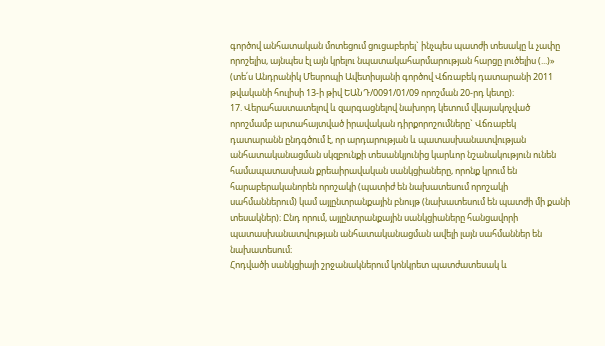գործով անհատական մոտեցում ցուցաբերել` ինչպես պատժի տեսակը և չափը որոշելիս, այնպես էլ այն կրելու նպատակահարմարության հարցը լուծելիս (...)» (տե՛ս Անդրանիկ Մեսրոպի Ավետիսյանի գործով Վճռաբեկ դատարանի 2011 թվականի հուլիսի 13-ի թիվ ԵԱՆԴ/0091/01/09 որոշման 20-րդ կետը)։
17. Վերահաստատելով և զարգացնելով նախորդ կետում վկայակոչված որոշմամբ արտահայտված իրավական դիրքորոշումները` Վճռաբեկ դատարանն ընդգծում է, որ արդարության և պատասխանատվության անհատականացման սկզբունքի տեսանկյունից կարևոր նշանակություն ունեն համապատասխան քրեաիրավական սանկցիաները, որոնք կրում են հարաբերականորեն որոշակի (պատիժ են նախատեսում որոշակի սահմաններում) կամ այլընտրանքային բնույթ (նախատեսում են պատժի մի քանի տեսակներ)։ Ընդ որում, այլընտրանքային սանկցիաները հանցավորի պատասխանատվության անհատականացման ավելի լայն սահմաններ են նախատեսում։
Հոդվածի սանկցիայի շրջանակներում կոնկրետ պատժատեսակ և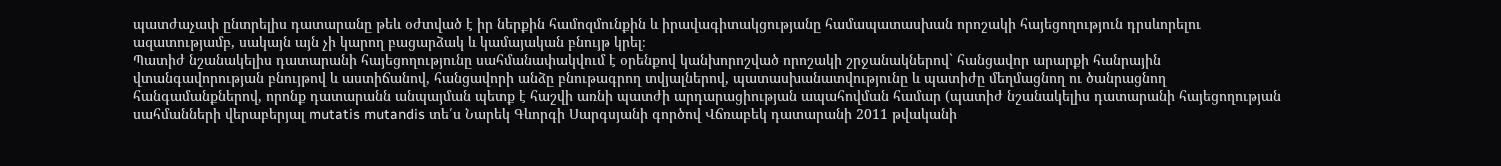պատժաչափ ընտրելիս դատարանը թեև օժտված է իր ներքին համոզմունքին և իրավագիտակցությանը համապատասխան որոշակի հայեցողություն դրսևորելու ազատությամբ, սակայն այն չի կարող բացարձակ և կամայական բնույթ կրել։
Պատիժ նշանակելիս դատարանի հայեցողությունը սահմանափակվում է օրենքով կանխորոշված որոշակի շրջանակներով` հանցավոր արարքի հանրային վտանգավորության բնույթով և աստիճանով, հանցավորի անձը բնութագրող տվյալներով, պատասխանատվությունը և պատիժը մեղմացնող ու ծանրացնող հանգամանքներով, որոնք դատարանն անպայման պետք է հաշվի առնի պատժի արդարացիության ապահովման համար (պատիժ նշանակելիս դատարանի հայեցողության սահմանների վերաբերյալ mutatis mutandis տե՛ս Նարեկ Գևորգի Սարգսյանի գործով Վճռաբեկ դատարանի 2011 թվականի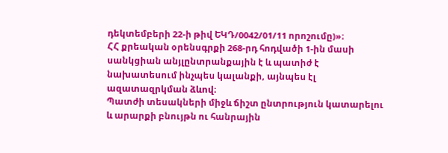դեկտեմբերի 22-ի թիվ ԵԿԴ/0042/01/11 որոշումը)»։
ՀՀ քրեական օրենսգրքի 268-րդ հոդվածի 1-ին մասի սանկցիան անյլընտրանքային է և պատիժ է նախատեսում ինչպես կալանքի, այնպես էլ ազատազրկման ձևով։
Պատժի տեսակների միջև ճիշտ ընտրություն կատարելու և արարքի բնույթն ու հանրային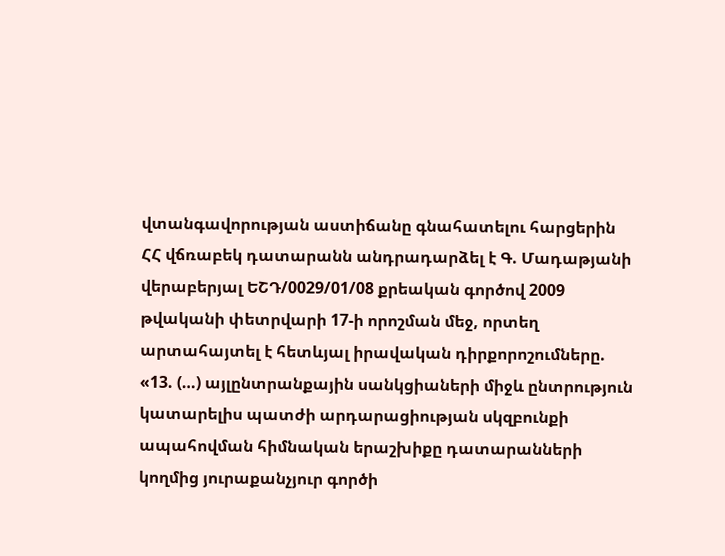վտանգավորության աստիճանը գնահատելու հարցերին ՀՀ վճռաբեկ դատարանն անդրադարձել է Գ. Մադաթյանի վերաբերյալ ԵՇԴ/0029/01/08 քրեական գործով 2009 թվականի փետրվարի 17-ի որոշման մեջ, որտեղ արտահայտել է հետևյալ իրավական դիրքորոշումները.
«13. (…) այլընտրանքային սանկցիաների միջև ընտրություն կատարելիս պատժի արդարացիության սկզբունքի ապահովման հիմնական երաշխիքը դատարանների կողմից յուրաքանչյուր գործի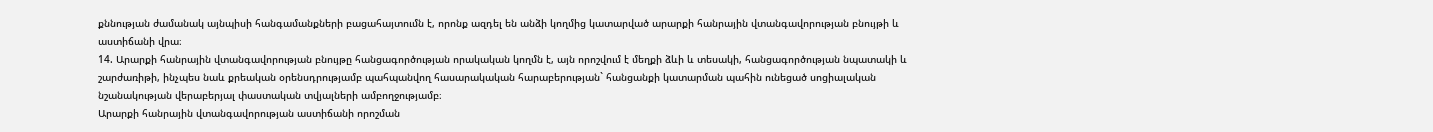քննության ժամանակ այնպիսի հանգամանքների բացահայտումն է, որոնք ազդել են անձի կողմից կատարված արարքի հանրային վտանգավորության բնույթի և աստիճանի վրա։
14. Արարքի հանրային վտանգավորության բնույթը հանցագործության որակական կողմն է, այն որոշվում է մեղքի ձևի և տեսակի, հանցագործության նպատակի և շարժառիթի, ինչպես նաև քրեական օրենսդրությամբ պահպանվող հասարակական հարաբերության` հանցանքի կատարման պահին ունեցած սոցիալական նշանակության վերաբերյալ փաստական տվյալների ամբողջությամբ։
Արարքի հանրային վտանգավորության աստիճանի որոշման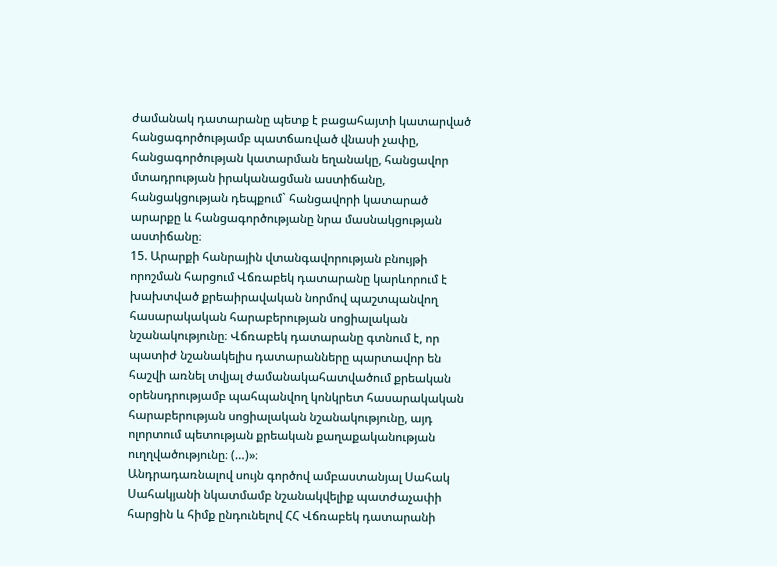ժամանակ դատարանը պետք է բացահայտի կատարված հանցագործությամբ պատճառված վնասի չափը, հանցագործության կատարման եղանակը, հանցավոր մտադրության իրականացման աստիճանը, հանցակցության դեպքում` հանցավորի կատարած արարքը և հանցագործությանը նրա մասնակցության աստիճանը։
15. Արարքի հանրային վտանգավորության բնույթի որոշման հարցում Վճռաբեկ դատարանը կարևորում է խախտված քրեաիրավական նորմով պաշտպանվող հասարակական հարաբերության սոցիալական նշանակությունը։ Վճռաբեկ դատարանը գտնում է, որ պատիժ նշանակելիս դատարանները պարտավոր են հաշվի առնել տվյալ ժամանակահատվածում քրեական օրենսդրությամբ պահպանվող կոնկրետ հասարակական հարաբերության սոցիալական նշանակությունը, այդ ոլորտում պետության քրեական քաղաքականության ուղղվածությունը։ (…)»։
Անդրադառնալով սույն գործով ամբաստանյալ Սահակ Սահակյանի նկատմամբ նշանակվելիք պատժաչափի հարցին և հիմք ընդունելով ՀՀ Վճռաբեկ դատարանի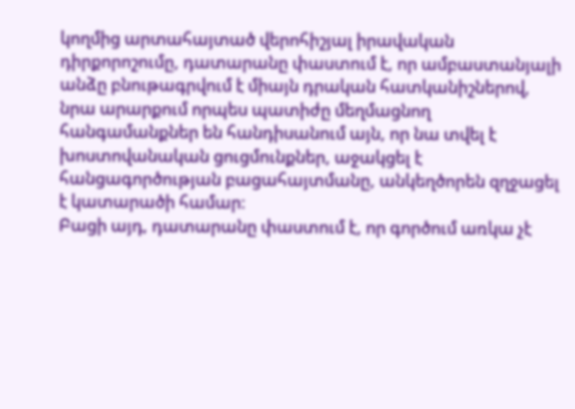կողմից արտահայտած վերոհիշյալ իրավական դիրքորոշումը, դատարանը փաստում է, որ ամբաստանյալի անձը բնութագրվում է միայն դրական հատկանիշներով, նրա արարքում որպես պատիժը մեղմացնող հանգամանքներ են հանդիսանում այն, որ նա տվել է խոստովանական ցուցմունքներ, աջակցել է հանցագործության բացահայտմանը, անկեղծորեն զղջացել է կատարածի համար։
Բացի այդ, դատարանը փաստում է, որ գործում առկա չէ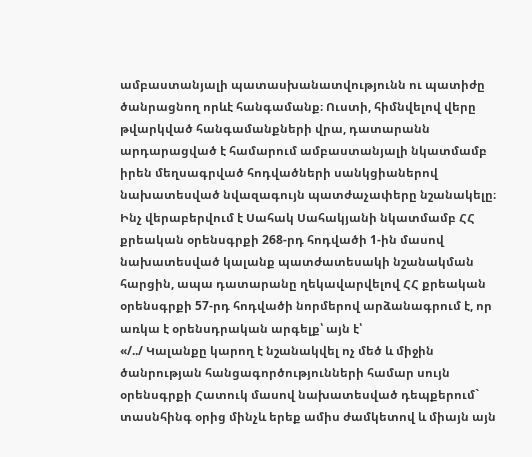ամբաստանյալի պատասխանատվությունն ու պատիժը ծանրացնող որևէ հանգամանք։ Ուստի, հիմնվելով վերը թվարկված հանգամանքների վրա, դատարանն արդարացված է համարում ամբաստանյալի նկատմամբ իրեն մեղսագրված հոդվածների սանկցիաներով նախատեսված նվազագույն պատժաչափերը նշանակելը։
Ինչ վերաբերվում է Սահակ Սահակյանի նկատմամբ ՀՀ քրեական օրենսգրքի 268-րդ հոդվածի 1-ին մասով նախատեսված կալանք պատժատեսակի նշանակման հարցին, ապա դատարանը ղեկավարվելով ՀՀ քրեական օրենսգրքի 57-րդ հոդվածի նորմերով արձանագրում է, որ առկա է օրենսդրական արգելք՝ այն է՝
«/../ Կալանքը կարող է նշանակվել ոչ մեծ և միջին ծանրության հանցագործությունների համար սույն օրենսգրքի Հատուկ մասով նախատեսված դեպքերում` տասնհինգ օրից մինչև երեք ամիս ժամկետով և միայն այն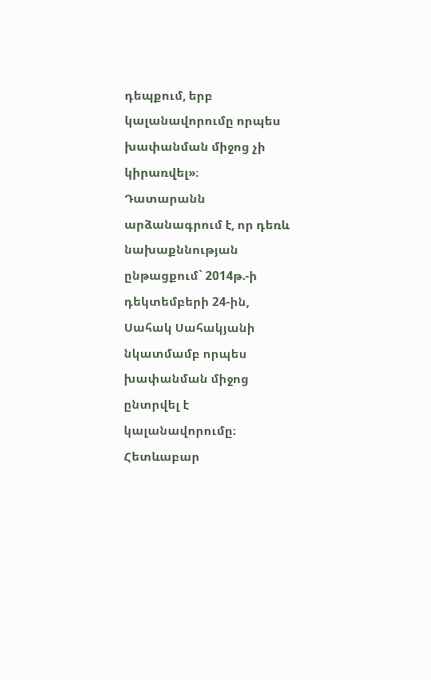դեպքում, երբ կալանավորումը որպես խափանման միջոց չի կիրառվել»։
Դատարանն արձանագրում է, որ դեռև նախաքննության ընթացքում` 2014թ.-ի դեկտեմբերի 24-ին, Սահակ Սահակյանի նկատմամբ որպես խափանման միջոց ընտրվել է կալանավորումը։ Հետևաբար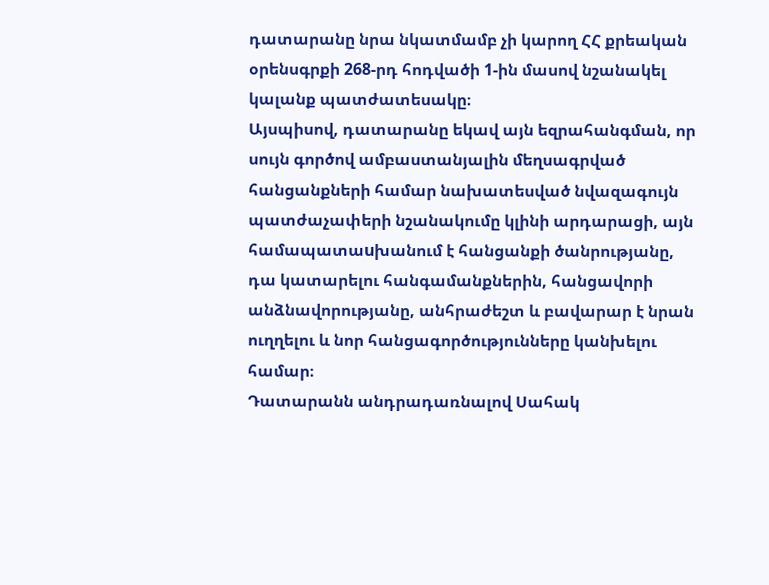դատարանը նրա նկատմամբ չի կարող ՀՀ քրեական օրենսգրքի 268-րդ հոդվածի 1-ին մասով նշանակել կալանք պատժատեսակը։
Այսպիսով, դատարանը եկավ այն եզրահանգման, որ սույն գործով ամբաստանյալին մեղսագրված հանցանքների համար նախատեսված նվազագույն պատժաչափերի նշանակումը կլինի արդարացի, այն համապատաuխանում է հանցանքի ծանրությանը, դա կատարելու հանգամանքներին, հանցավորի անձնավորությանը, անհրաժեշտ և բավարար է նրան ուղղելու և նոր հանցագործությունները կանխելու համար։
Դատարանն անդրադառնալով Սահակ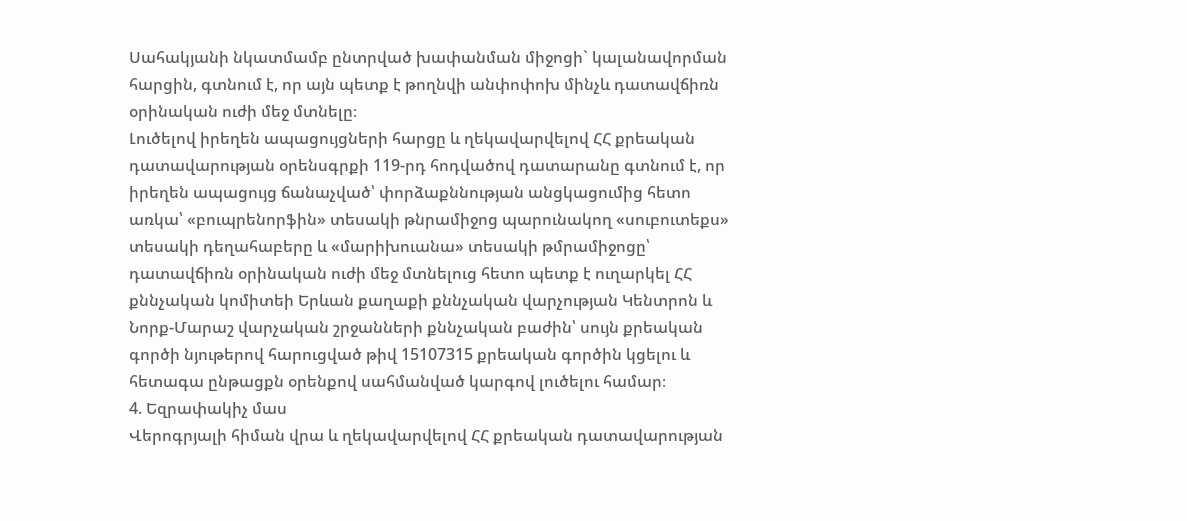Սահակյանի նկատմամբ ընտրված խափանման միջոցի` կալանավորման հարցին, գտնում է, որ այն պետք է թողնվի անփոփոխ մինչև դատավճիռն օրինական ուժի մեջ մտնելը։
Լուծելով իրեղեն ապացույցների հարցը և ղեկավարվելով ՀՀ քրեական դատավարության օրենսգրքի 119-րդ հոդվածով դատարանը գտնում է, որ իրեղեն ապացույց ճանաչված՝ փորձաքննության անցկացումից հետո առկա՝ «բուպրենորֆին» տեսակի թնրամիջոց պարունակող «սուբուտեքս» տեսակի դեղահաբերը և «մարիխուանա» տեսակի թմրամիջոցը՝ դատավճիռն օրինական ուժի մեջ մտնելուց հետո պետք է ուղարկել ՀՀ քննչական կոմիտեի Երևան քաղաքի քննչական վարչության Կենտրոն և Նորք-Մարաշ վարչական շրջանների քննչական բաժին՝ սույն քրեական գործի նյութերով հարուցված թիվ 15107315 քրեական գործին կցելու և հետագա ընթացքն օրենքով սահմանված կարգով լուծելու համար։
4. Եզրափակիչ մաս
Վերոգրյալի հիման վրա և ղեկավարվելով ՀՀ քրեական դատավարության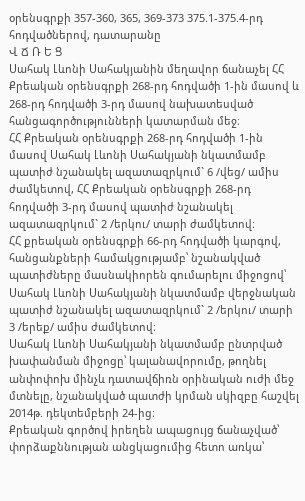օրենսգրքի 357-360, 365, 369-373 375.1-375.4-րդ հոդվածներով, դատարանը
Վ Ճ Ռ Ե Ց
Սահակ Լևոնի Սահակյանին մեղավոր ճանաչել ՀՀ Քրեական օրենսգրքի 268-րդ հոդվածի 1-ին մասով և 268-րդ հոդվածի 3-րդ մասով նախատեսված հանցագործությունների կատարման մեջ։
ՀՀ Քրեական օրենսգրքի 268-րդ հոդվածի 1-ին մասով Սահակ Լևոնի Սահակյանի նկատմամբ պատիժ նշանակել ազատազրկում` 6 /վեց/ ամիս ժամկետով, ՀՀ Քրեական օրենսգրքի 268-րդ հոդվածի 3-րդ մասով պատիժ նշանակել ազատազրկում` 2 /երկու/ տարի ժամկետով։
ՀՀ քրեական օրենսգրքի 66-րդ հոդվածի կարգով, հանցանքների համակցությամբ՝ նշանակված պատիժները մասնակիորեն գումարելու միջոցով՝ Սահակ Լևոնի Սահակյանի նկատմամբ վերջնական պատիժ նշանակել ազատազրկում` 2 /երկու/ տարի 3 /երեք/ ամիս ժամկետով։
Սահակ Լևոնի Սահակյանի նկատմամբ ընտրված խափանման միջոցը՝ կալանավորումը, թողնել անփոփոխ մինչև դատավճիռն օրինական ուժի մեջ մտնելը, նշանակված պատժի կրման սկիզբը հաշվել 2014թ. դեկտեմբերի 24-ից։
Քրեական գործով իրեղեն ապացույց ճանաչված՝ փորձաքննության անցկացումից հետո առկա՝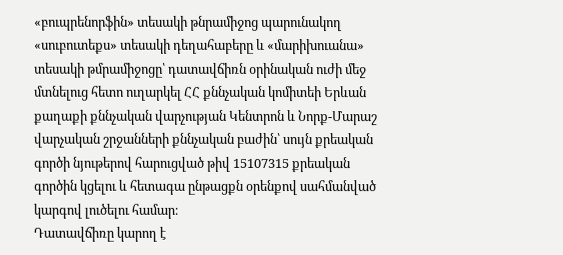«բուպրենորֆին» տեսակի թնրամիջոց պարունակող «սուբուտեքս» տեսակի դեղահաբերը և «մարիխուանա» տեսակի թմրամիջոցը՝ դատավճիռն օրինական ուժի մեջ մտնելուց հետո ուղարկել ՀՀ քննչական կոմիտեի Երևան քաղաքի քննչական վարչության Կենտրոն և Նորք-Մարաշ վարչական շրջանների քննչական բաժին՝ սույն քրեական գործի նյութերով հարուցված թիվ 15107315 քրեական գործին կցելու և հետագա ընթացքն օրենքով սահմանված կարգով լուծելու համար։
Դատավճիռը կարող է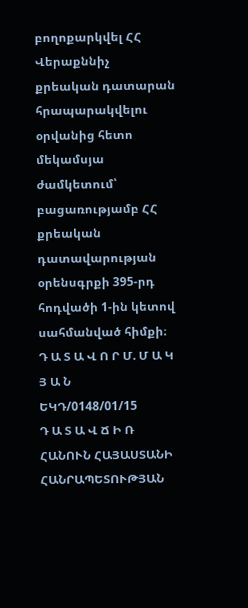բողոքարկվել ՀՀ Վերաքննիչ քրեական դատարան հրապարակվելու օրվանից հետո մեկամսյա ժամկետում՝ բացառությամբ ՀՀ քրեական դատավարության օրենսգրքի 395-րդ հոդվածի 1-ին կետով սահմանված հիմքի։
Դ Ա Տ Ա Վ Ո Ր Մ. Մ Ա Կ Յ Ա Ն
ԵԿԴ/0148/01/15
Դ Ա Տ Ա Վ Ճ Ի Ռ
ՀԱՆՈՒՆ ՀԱՅԱՍՏԱՆԻ ՀԱՆՐԱՊԵՏՈՒԹՅԱՆ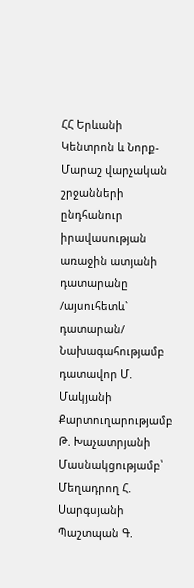ՀՀ Երևանի Կենտրոն և Նորք-Մարաշ վարչական շրջանների ընդհանուր իրավասության առաջին ատյանի դատարանը /այսուհետև` դատարան/
Նախագահությամբ դատավոր Մ. Մակյանի
Քարտուղարությամբ Թ. Խաչատրյանի
Մասնակցությամբ՝
Մեղադրող Հ. Սարգսյանի
Պաշտպան Գ.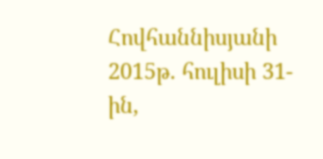Հովհաննիսյանի
2015թ. հուլիսի 31-ին,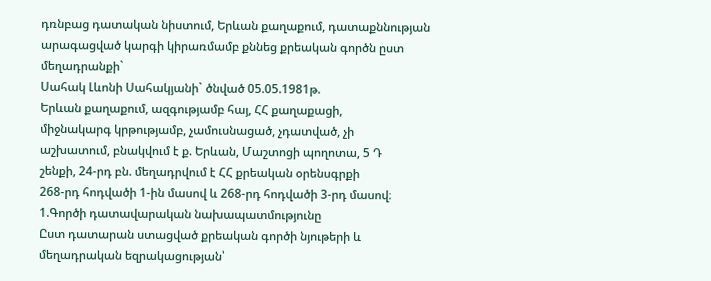դռնբաց դատական նիստում, Երևան քաղաքում, դատաքննության արագացված կարգի կիրառմամբ քննեց քրեական գործն ըստ մեղադրանքի`
Սահակ Լևոնի Սահակյանի` ծնված 05.05.1981թ.
Երևան քաղաքում, ազգությամբ հայ, ՀՀ քաղաքացի,
միջնակարգ կրթությամբ, չամուսնացած, չդատված, չի
աշխատում, բնակվում է ք. Երևան, Մաշտոցի պողոտա, 5 Դ
շենքի, 24-րդ բն. մեղադրվում է ՀՀ քրեական օրենսգրքի
268-րդ հոդվածի 1-ին մասով և 268-րդ հոդվածի 3-րդ մասով։
1.Գործի դատավարական նախապատմությունը
Ըստ դատարան ստացված քրեական գործի նյութերի և մեղադրական եզրակացության՝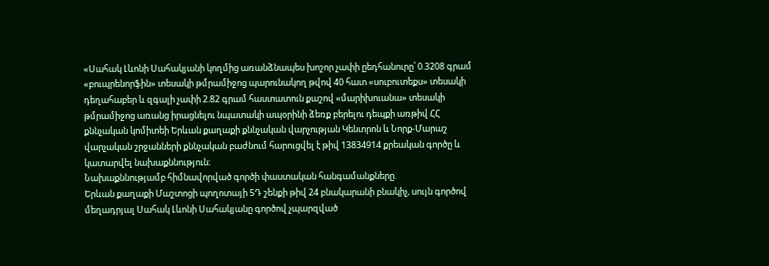«Սահակ Լևոնի Սահակյանի կողմից առանձնապես խոշոր չափի ըեդհանուրը՝ 0.3208 գրամ «բուպրենորֆին» տեսակի թմրամիջոց պարունակող թվով 40 հատ «սուբուտեքս» տեսակի դեղահաբեր և զգալի չափի 2.82 գրամ հաստատուն քաշով «մարիխուանա» տեսակի թմրամիջոց առանց իրացնելու նպատակի ապօրինի ձեռք բերելու դեպքի առթիվ ՀՀ քննչական կոմիտեի Երևան քաղաքի քննչական վարչության Կենտրոն և Նորք-Մարաշ վարչական շրջանների քննչական բաժնում հարուցվել է թիվ 13834914 քրեական գործը և կատարվել նախաքննություն։
Նախաքննությամբ հիմնավորված գործի փաստական հանգամանքները.
Երևան քաղաքի Մաշտոցի պողոտայի 5Դ շենքի թիվ 24 բնակարանի բնակիչ, սույն գործով մեղադրյալ Սահակ Լևոնի Սահակյանը գործով չպարզված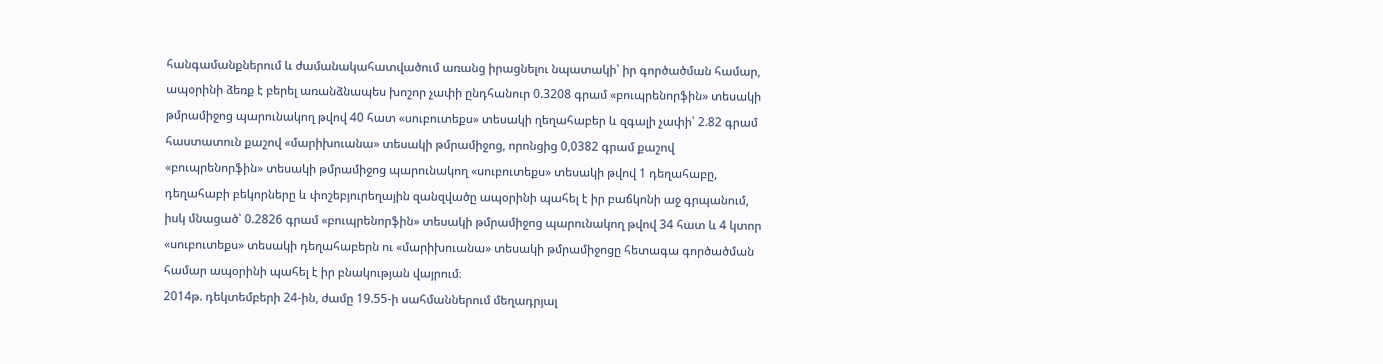հանգամանքներում և ժամանակահատվածում առանց իրացնելու նպատակի՝ իր գործածման համար, ապօրինի ձեռք է բերել առանձնապես խոշոր չափի ընդհանուր 0.3208 գրամ «բուպրենորֆին» տեսակի թմրամիջոց պարունակող թվով 40 հատ «սուբուտեքս» տեսակի ղեղահաբեր և զգալի չափի՝ 2.82 գրամ հաստատուն քաշով «մարիխուանա» տեսակի թմրամիջոց, որոնցից 0,0382 գրամ քաշով «բուպրենորֆին» տեսակի թմրամիջոց պարունակող «սուբուտեքս» տեսակի թվով 1 դեղահաբը, դեղահաբի բեկորները և փոշեբյուրեղային զանզվածը ապօրինի պահել է իր բաճկոնի աջ գրպանում, իսկ մնացած՝ 0.2826 գրամ «բուպրենորֆին» տեսակի թմրամիջոց պարունակող թվով 34 հատ և 4 կտոր «սուբուտեքս» տեսակի դեղահաբերն ու «մարիխուանա» տեսակի թմրամիջոցը հետագա գործածման համար ապօրինի պահել է իր բնակության վայրում։
2014թ. դեկտեմբերի 24-ին, ժամը 19.55-ի սահմաններում մեղադրյալ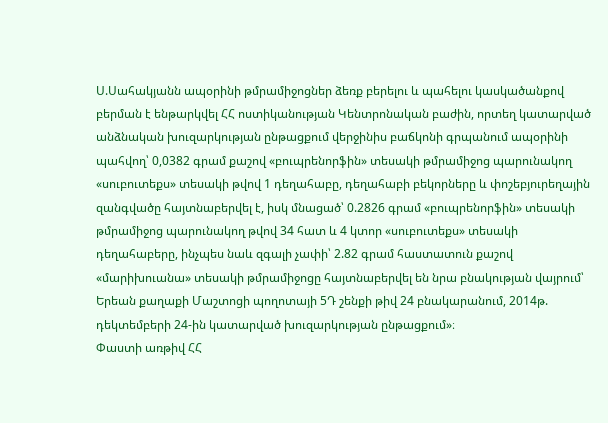Ս.Սահակյանն ապօրինի թմրամիջոցներ ձեռք բերելու և պահելու կասկածանքով բերման է ենթարկվել ՀՀ ոստիկանության Կենտրոնական բաժին, որտեղ կատարված անձնական խուզարկության ընթացքում վերջինիս բաճկոնի գրպանում ապօրինի պահվող՝ 0,0382 գրամ քաշով «բուպրենորֆին» տեսակի թմրամիջոց պարունակող «սուբուտեքս» տեսակի թվով 1 դեղահաբը, դեղահաբի բեկորները և փոշեբյուրեղային զանգվածը հայտնաբերվել է, իսկ մնացած՝ 0.2826 գրամ «բուպրենորֆին» տեսակի թմրամիջոց պարունակող թվով 34 հատ և 4 կտոր «սուբուտեքս» տեսակի դեղահաբերը, ինչպես նաև զգալի չափի՝ 2.82 գրամ հաստատուն քաշով «մարիխուանա» տեսակի թմրամիջոցը հայտնաբերվել են նրա բնակության վայրում՝ Երեան քաղաքի Մաշտոցի պողոտայի 5Դ շենքի թիվ 24 բնակարանում, 2014թ. դեկտեմբերի 24-ին կատարված խուզարկության ընթացքում»։
Փաստի առթիվ ՀՀ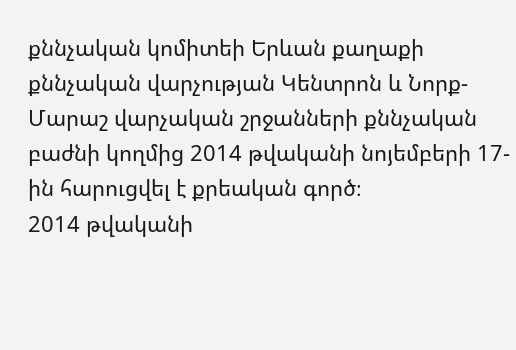քննչական կոմիտեի Երևան քաղաքի քննչական վարչության Կենտրոն և Նորք-Մարաշ վարչական շրջանների քննչական բաժնի կողմից 2014 թվականի նոյեմբերի 17-ին հարուցվել է քրեական գործ։
2014 թվականի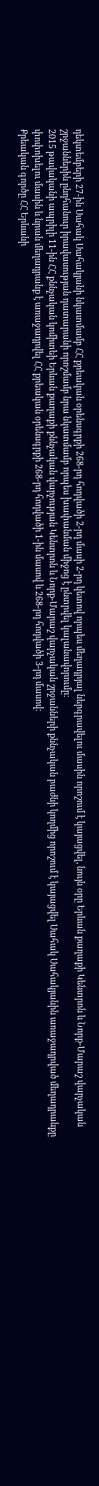դեկտեմբերի 27-ին Սահակ Սահակյանի նկատմամբ ՀՀ քրեական օրենսգրքի 268-րդ հոդվածի 2-րդ մասի 2-րդ կետով որպես մեղադրյալ ներգրավելու մասին որոշում է կայացվել, նույն օրը Երևան քաղաքի Կենտրոն և Նորք-Մարաշ վարչական շրջաններին ընդհանուր իրավասության դատարանի որոշմամբ նրա նկատմամբ որպես խափանման միջոց է ընտրվել կալանավորումը։
2015 թավականի ապրիլի 11-ին ՀՀ քննչական կոմիտեի Երևան քաղաքի քննչական վարչության Կենտրոն և Նորք-Մարաշ վարչական շրջանների քննչական բաժնի կողմից որոշում է կայացվել Սահակ Սահակյանին առաջադրված մեղադրանքը փոփոխելու մասին և նրան մեղադրանք է առաջադրվել ՀՀ քրեական օրենսգրքի 268-րդ հոդվածի 1-ին մասով և 268-րդ հոդվածի 3-րդ մասով։
Քրեական գործը ՀՀ Երևանի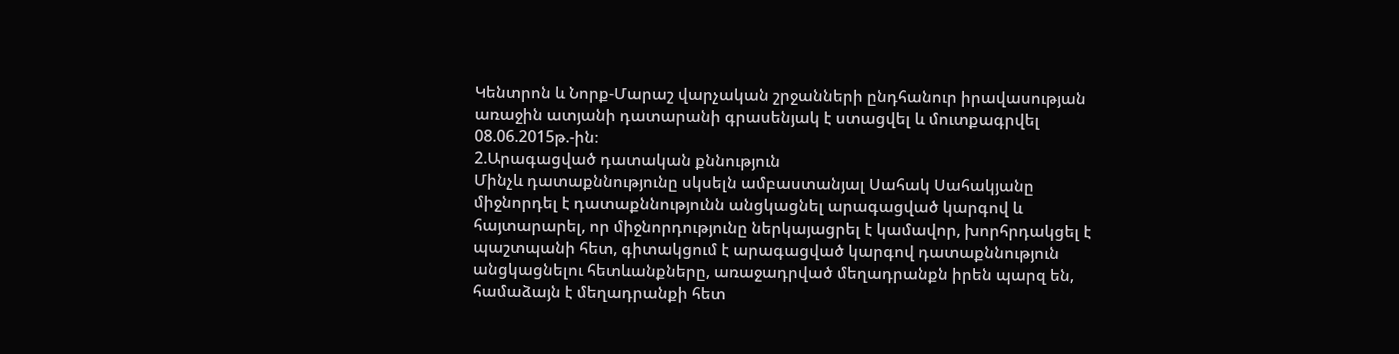Կենտրոն և Նորք-Մարաշ վարչական շրջանների ընդհանուր իրավասության առաջին ատյանի դատարանի գրասենյակ է ստացվել և մուտքագրվել 08.06.2015թ.-ին։
2.Արագացված դատական քննություն
Մինչև դատաքննությունը սկսելն ամբաստանյալ Սահակ Սահակյանը միջնորդել է դատաքննությունն անցկացնել արագացված կարգով և հայտարարել, որ միջնորդությունը ներկայացրել է կամավոր, խորհրդակցել է պաշտպանի հետ, գիտակցում է արագացված կարգով դատաքննություն անցկացնելու հետևանքները, առաջադրված մեղադրանքն իրեն պարզ են, համաձայն է մեղադրանքի հետ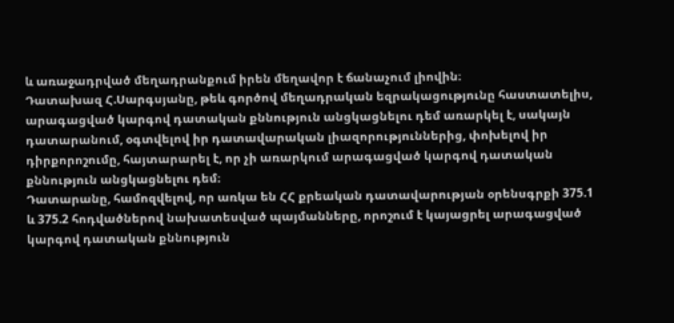և առաջադրված մեղադրանքում իրեն մեղավոր է ճանաչում լիովին։
Դատախազ Հ.Սարգսյանը, թեև գործով մեղադրական եզրակացությունը հաստատելիս, արագացված կարգով դատական քննություն անցկացնելու դեմ առարկել է, սակայն դատարանում, օգտվելով իր դատավարական լիազորություններից, փոխելով իր դիրքորոշումը, հայտարարել է, որ չի առարկում արագացված կարգով դատական քննություն անցկացնելու դեմ։
Դատարանը, համոզվելով, որ առկա են ՀՀ քրեական դատավարության օրենսգրքի 375.1 և 375.2 հոդվածներով նախատեսված պայմանները, որոշում է կայացրել արագացված կարգով դատական քննություն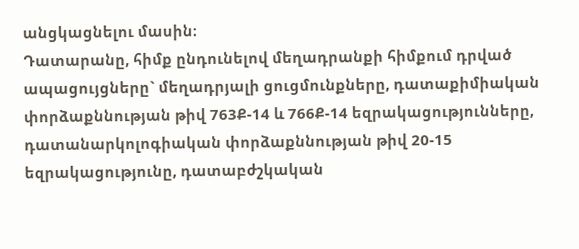անցկացնելու մասին։
Դատարանը, հիմք ընդունելով մեղադրանքի հիմքում դրված ապացույցները` մեղադրյալի ցուցմունքները, դատաքիմիական փորձաքննության թիվ 763Ք-14 և 766Ք-14 եզրակացությունները, դատանարկոլոգիական փորձաքննության թիվ 20-15 եզրակացությունը, դատաբժշկական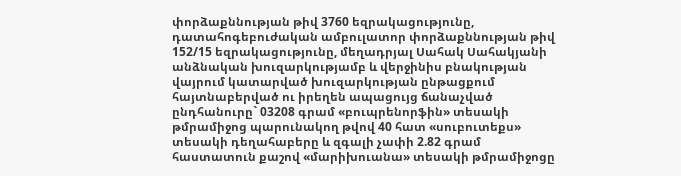փորձաքննության թիվ 3760 եզրակացությունը, դատահոգեբուժական ամբուլատոր փորձաքննության թիվ 152/15 եզրակացությունը, մեղադրյալ Սահակ Սահակյանի անձնական խուզարկությամբ և վերջինիս բնակության վայրում կատարված խուզարկության ընթացքում հայտնաբերված ու իրեղեն ապացույց ճանաչված ընդհանուրը` 03208 գրամ «բուպրենորֆին» տեսակի թմրամիջոց պարունակող թվով 40 հատ «սուբուտեքս» տեսակի դեղահաբերը և զգալի չափի 2.82 գրամ հաստատուն քաշով «մարիխուանա» տեսակի թմրամիջոցը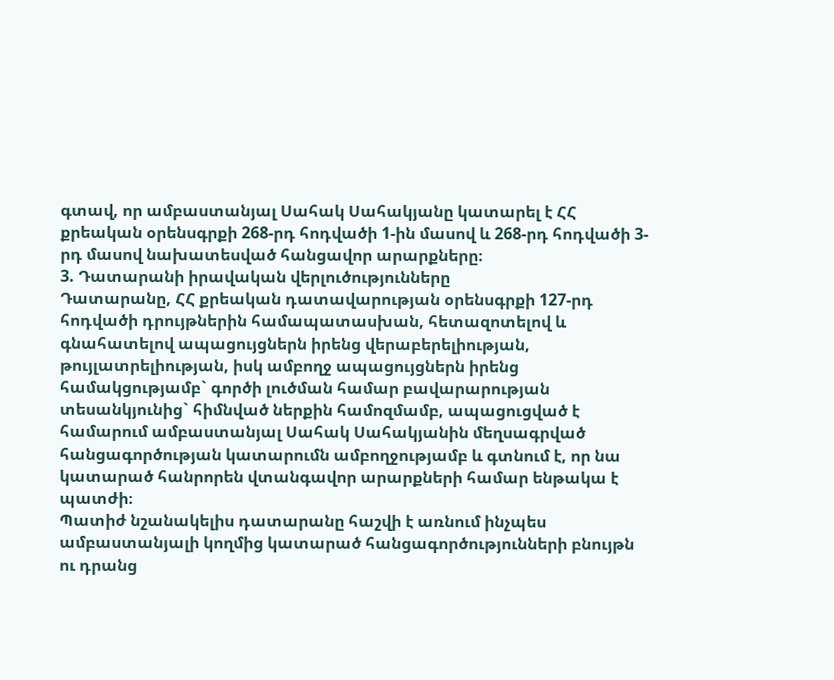գտավ, որ ամբաստանյալ Սահակ Սահակյանը կատարել է ՀՀ քրեական օրենսգրքի 268-րդ հոդվածի 1-ին մասով և 268-րդ հոդվածի 3-րդ մասով նախատեսված հանցավոր արարքները։
3. Դատարանի իրավական վերլուծությունները
Դատարանը, ՀՀ քրեական դատավարության օրենսգրքի 127-րդ հոդվածի դրույթներին համապատասխան, հետազոտելով և գնահատելով ապացույցներն իրենց վերաբերելիության, թույլատրելիության, իսկ ամբողջ ապացույցներն իրենց համակցությամբ` գործի լուծման համար բավարարության տեսանկյունից` հիմնված ներքին համոզմամբ, ապացուցված է համարում ամբաստանյալ Սահակ Սահակյանին մեղսագրված հանցագործության կատարումն ամբողջությամբ և գտնում է, որ նա կատարած հանրորեն վտանգավոր արարքների համար ենթակա է պատժի։
Պատիժ նշանակելիս դատարանը հաշվի է առնում ինչպես ամբաստանյալի կողմից կատարած հանցագործությունների բնույթն ու դրանց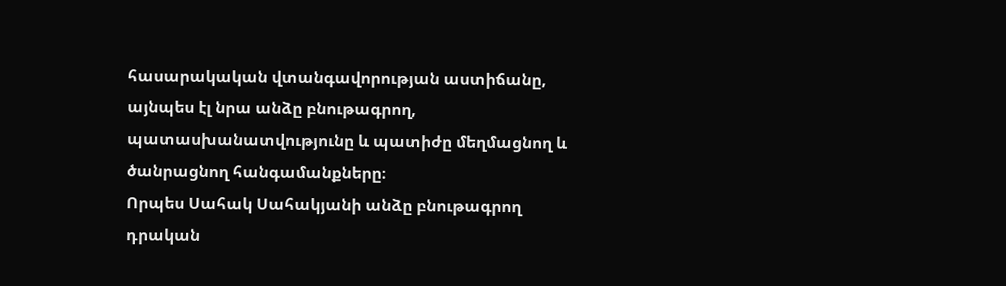հասարակական վտանգավորության աստիճանը, այնպես էլ նրա անձը բնութագրող, պատասխանատվությունը և պատիժը մեղմացնող և ծանրացնող հանգամանքները։
Որպես Սահակ Սահակյանի անձը բնութագրող դրական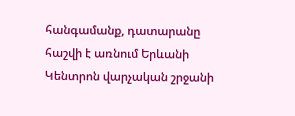հանգամանք, դատարանը հաշվի է առնում Երևանի Կենտրոն վարչական շրջանի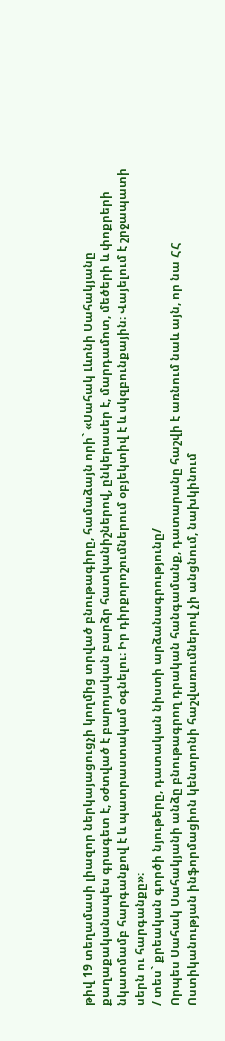թիվ 19 տեղամասի լիազոր ներկայացուցչի կողմից տրված բնութագիրը, համաձայն որի` «Սահակ Լևոնի Սահակյանը քաղաքականապես գրագետ է, օժտված է բարոյական բարձր հատկանիշներով, ընկերասեր է, մարդամոտ, մեծերի և փոքրերի նկատմամբ հարգանքով է և պատրաստակամ օգնելու։ Իր դիրքորոշումներում օբյեկտիվ է և սկզբունքային։ Վայելում է շրջապատի սերն ու հարգանքը»։
/ տես` քրեական գործի նյութերը, դատական նիստի արձանագրությունը/
Որպես Սահակ Սահակյանի անձը բնութագրող դրական հանգամանք, դատարանը հաշվի է առնում նաև այն, որ նա ՀՀ Ոստիկանության ինֆորմացիոն կենտրոնի հաշվառումներով չի անցնում, նախկինում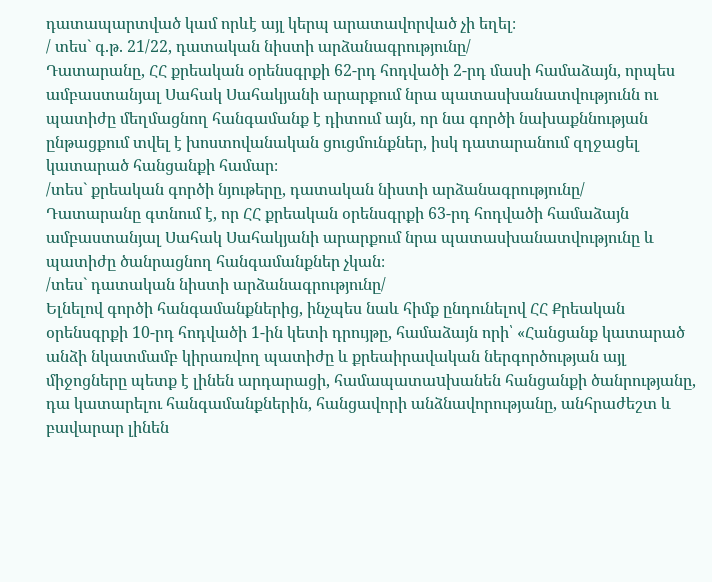դատապարտված կամ որևէ այլ կերպ արատավորված չի եղել։
/ տես` գ.թ. 21/22, դատական նիստի արձանագրությունը/
Դատարանը, ՀՀ քրեական օրենսգրքի 62-րդ հոդվածի 2-րդ մասի համաձայն, որպես ամբաստանյալ Սահակ Սահակյանի արարքում նրա պատասխանատվությունն ու պատիժը մեղմացնող հանգամանք է դիտում այն, որ նա գործի նախաքննության ընթացքում տվել է խոստովանական ցուցմունքներ, իսկ դատարանում զղջացել կատարած հանցանքի համար։
/տես` քրեական գործի նյութերը, դատական նիստի արձանագրությունը/
Դատարանը գտնում է, որ ՀՀ քրեական օրենսգրքի 63-րդ հոդվածի համաձայն ամբաստանյալ Սահակ Սահակյանի արարքում նրա պատասխանատվությունը և պատիժը ծանրացնող հանգամանքներ չկան։
/տես` դատական նիստի արձանագրությունը/
Ելնելով գործի հանգամանքներից, ինչպես նաև հիմք ընդունելով ՀՀ Քրեական օրենսգրքի 10-րդ հոդվածի 1-ին կետի դրույթը, համաձայն որի՝ «Հանցանք կատարած անձի նկատմամբ կիրառվող պատիժը և քրեաիրավական ներգործության այլ միջոցները պետք է լինեն արդարացի, համապատաuխանեն հանցանքի ծանրությանը, դա կատարելու հանգամանքներին, հանցավորի անձնավորությանը, անհրաժեշտ և բավարար լինեն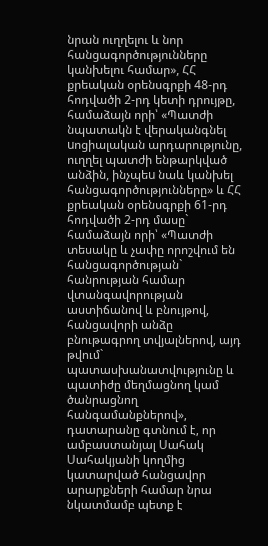նրան ուղղելու և նոր հանցագործությունները կանխելու համար», ՀՀ քրեական օրենսգրքի 48-րդ հոդվածի 2-րդ կետի դրույթը, համաձայն որի՝ «Պատժի նպատակն է վերականգնել uոցիալական արդարությունը, ուղղել պատժի ենթարկված անձին, ինչպեu նաև կանխել հանցագործությունները» և ՀՀ քրեական օրենսգրքի 61-րդ հոդվածի 2-րդ մասը` համաձայն որի՝ «Պատժի տեսակը և չափը որոշվում են հանցագործության` հանրության համար վտանգավորության աստիճանով և բնույթով, հանցավորի անձը բնութագրող տվյալներով, այդ թվում` պատասխանատվությունը և պատիժը մեղմացնող կամ ծանրացնող հանգամանքներով», դատարանը գտնում է, որ ամբաստանյալ Սահակ Սահակյանի կողմից կատարված հանցավոր արարքների համար նրա նկատմամբ պետք է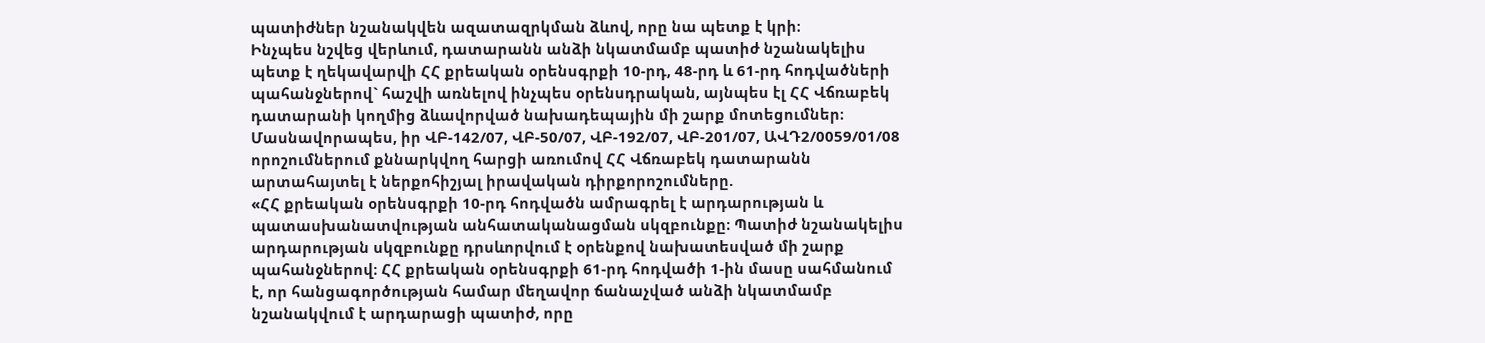պատիժներ նշանակվեն ազատազրկման ձևով, որը նա պետք է կրի։
Ինչպես նշվեց վերևում, դատարանն անձի նկատմամբ պատիժ նշանակելիս պետք է ղեկավարվի ՀՀ քրեական օրենսգրքի 10-րդ, 48-րդ և 61-րդ հոդվածների պահանջներով` հաշվի առնելով ինչպես օրենսդրական, այնպես էլ ՀՀ Վճռաբեկ դատարանի կողմից ձևավորված նախադեպային մի շարք մոտեցումներ։ Մասնավորապես, իր ՎԲ-142/07, ՎԲ-50/07, ՎԲ-192/07, ՎԲ-201/07, ԱՎԴ2/0059/01/08 որոշումներում քննարկվող հարցի առումով ՀՀ Վճռաբեկ դատարանն արտահայտել է ներքոհիշյալ իրավական դիրքորոշումները.
«ՀՀ քրեական օրենսգրքի 10-րդ հոդվածն ամրագրել է արդարության և պատասխանատվության անհատականացման սկզբունքը։ Պատիժ նշանակելիս արդարության սկզբունքը դրսևորվում է օրենքով նախատեսված մի շարք պահանջներով։ ՀՀ քրեական օրենսգրքի 61-րդ հոդվածի 1-ին մասը սահմանում է, որ հանցագործության համար մեղավոր ճանաչված անձի նկատմամբ նշանակվում է արդարացի պատիժ, որը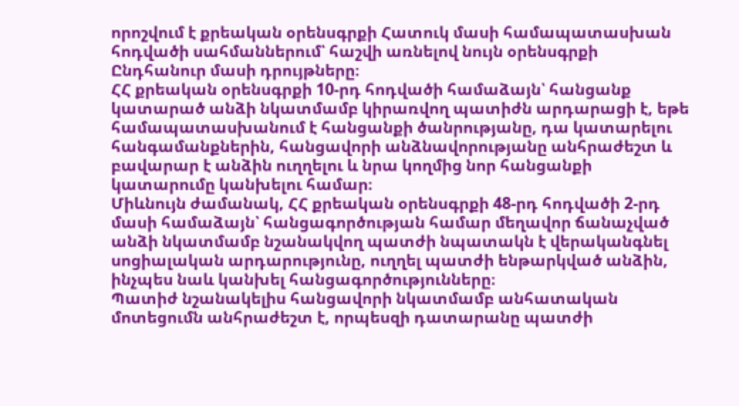որոշվում է քրեական օրենսգրքի Հատուկ մասի համապատասխան հոդվածի սահմաններում՝ հաշվի առնելով նույն օրենսգրքի Ընդհանուր մասի դրույթները։
ՀՀ քրեական օրենսգրքի 10-րդ հոդվածի համաձայն՝ հանցանք կատարած անձի նկատմամբ կիրառվող պատիժն արդարացի է, եթե համապատասխանում է հանցանքի ծանրությանը, դա կատարելու հանգամանքներին, հանցավորի անձնավորությանը անհրաժեշտ և բավարար է անձին ուղղելու և նրա կողմից նոր հանցանքի կատարումը կանխելու համար։
Միևնույն ժամանակ, ՀՀ քրեական օրենսգրքի 48-րդ հոդվածի 2-րդ մասի համաձայն՝ հանցագործության համար մեղավոր ճանաչված անձի նկատմամբ նշանակվող պատժի նպատակն է վերականգնել սոցիալական արդարությունը, ուղղել պատժի ենթարկված անձին, ինչպես նաև կանխել հանցագործությունները։
Պատիժ նշանակելիս հանցավորի նկատմամբ անհատական մոտեցումն անհրաժեշտ է, որպեսզի դատարանը պատժի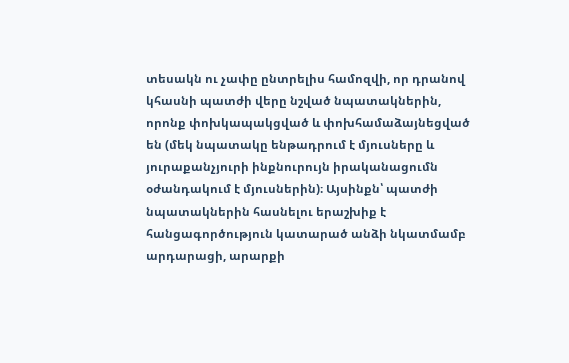տեսակն ու չափը ընտրելիս համոզվի, որ դրանով կհասնի պատժի վերը նշված նպատակներին, որոնք փոխկապակցված և փոխհամաձայնեցված են (մեկ նպատակը ենթադրում է մյուսները և յուրաքանչյուրի ինքնուրույն իրականացումն օժանդակում է մյուսներին)։ Այսինքն՝ պատժի նպատակներին հասնելու երաշխիք է հանցագործություն կատարած անձի նկատմամբ արդարացի, արարքի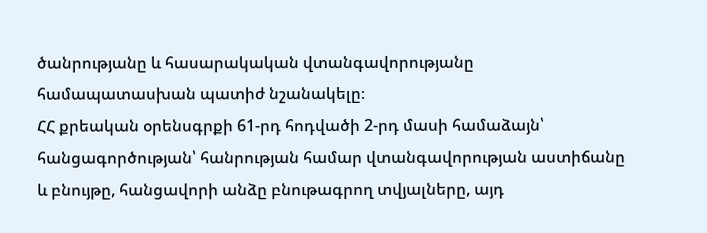ծանրությանը և հասարակական վտանգավորությանը համապատասխան պատիժ նշանակելը։
ՀՀ քրեական օրենսգրքի 61-րդ հոդվածի 2-րդ մասի համաձայն՝ հանցագործության՝ հանրության համար վտանգավորության աստիճանը և բնույթը, հանցավորի անձը բնութագրող տվյալները, այդ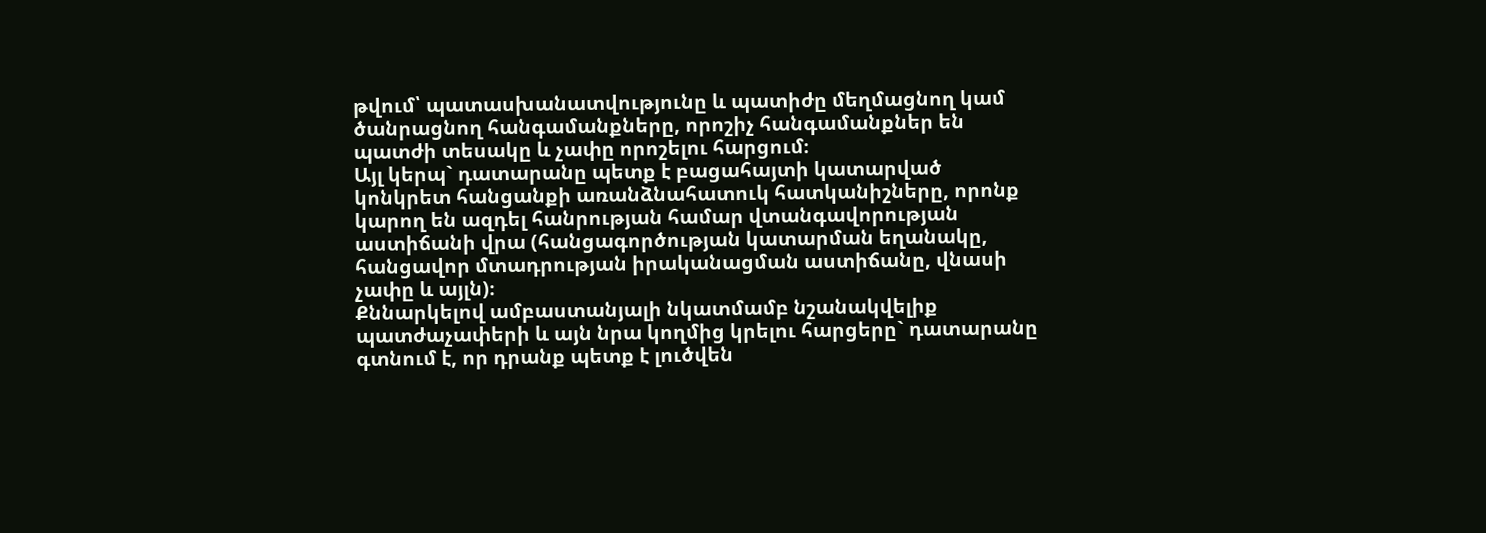թվում՝ պատասխանատվությունը և պատիժը մեղմացնող կամ ծանրացնող հանգամանքները, որոշիչ հանգամանքներ են պատժի տեսակը և չափը որոշելու հարցում։
Այլ կերպ` դատարանը պետք է բացահայտի կատարված կոնկրետ հանցանքի առանձնահատուկ հատկանիշները, որոնք կարող են ազդել հանրության համար վտանգավորության աստիճանի վրա (հանցագործության կատարման եղանակը, հանցավոր մտադրության իրականացման աստիճանը, վնասի չափը և այլն)։
Քննարկելով ամբաստանյալի նկատմամբ նշանակվելիք պատժաչափերի և այն նրա կողմից կրելու հարցերը` դատարանը գտնում է, որ դրանք պետք է լուծվեն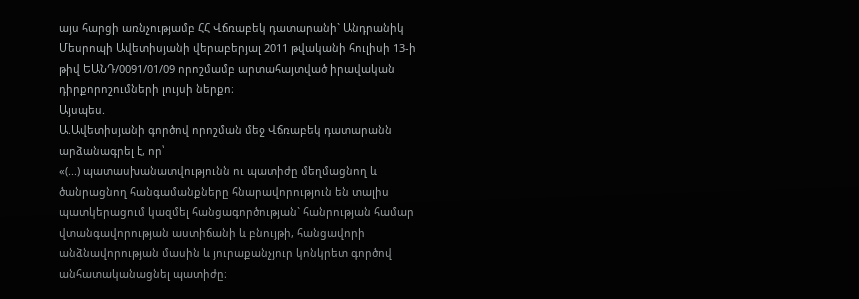այս հարցի առնչությամբ ՀՀ Վճռաբեկ դատարանի` Անդրանիկ Մեսրոպի Ավետիսյանի վերաբերյալ 2011 թվականի հուլիսի 13-ի թիվ ԵԱՆԴ/0091/01/09 որոշմամբ արտահայտված իրավական դիրքորոշումների լույսի ներքո։
Այսպես.
Ա.Ավետիսյանի գործով որոշման մեջ Վճռաբեկ դատարանն արձանագրել է, որ՝
«(...) պատասխանատվությունն ու պատիժը մեղմացնող և ծանրացնող հանգամանքները հնարավորություն են տալիս պատկերացում կազմել հանցագործության` հանրության համար վտանգավորության աստիճանի և բնույթի, հանցավորի անձնավորության մասին և յուրաքանչյուր կոնկրետ գործով անհատականացնել պատիժը։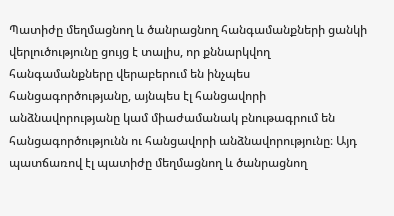Պատիժը մեղմացնող և ծանրացնող հանգամանքների ցանկի վերլուծությունը ցույց է տալիս, որ քննարկվող հանգամանքները վերաբերում են ինչպես հանցագործությանը, այնպես էլ հանցավորի անձնավորությանը կամ միաժամանակ բնութագրում են հանցագործությունն ու հանցավորի անձնավորությունը։ Այդ պատճառով էլ պատիժը մեղմացնող և ծանրացնող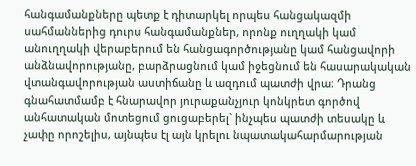հանգամանքները պետք է դիտարկել որպես հանցակազմի սահմաններից դուրս հանգամանքներ, որոնք ուղղակի կամ անուղղակի վերաբերում են հանցագործությանը կամ հանցավորի անձնավորությանը, բարձրացնում կամ իջեցնում են հասարակական վտանգավորության աստիճանը և ազդում պատժի վրա։ Դրանց գնահատմամբ է հնարավոր յուրաքանչյուր կոնկրետ գործով անհատական մոտեցում ցուցաբերել` ինչպես պատժի տեսակը և չափը որոշելիս, այնպես էլ այն կրելու նպատակահարմարության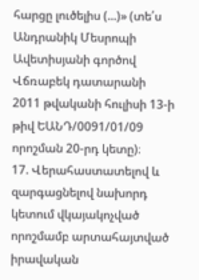հարցը լուծելիս (...)» (տե՛ս Անդրանիկ Մեսրոպի Ավետիսյանի գործով Վճռաբեկ դատարանի 2011 թվականի հուլիսի 13-ի թիվ ԵԱՆԴ/0091/01/09 որոշման 20-րդ կետը)։
17. Վերահաստատելով և զարգացնելով նախորդ կետում վկայակոչված որոշմամբ արտահայտված իրավական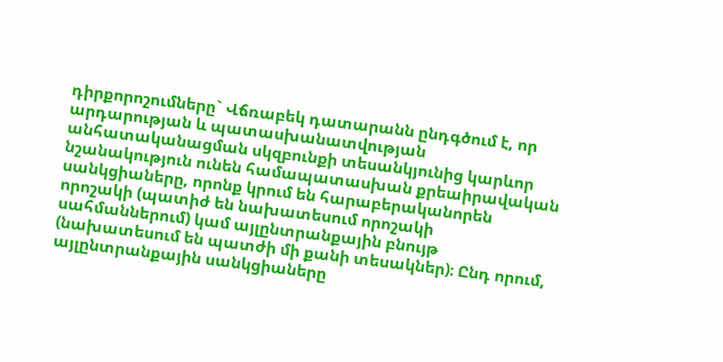դիրքորոշումները` Վճռաբեկ դատարանն ընդգծում է, որ արդարության և պատասխանատվության անհատականացման սկզբունքի տեսանկյունից կարևոր նշանակություն ունեն համապատասխան քրեաիրավական սանկցիաները, որոնք կրում են հարաբերականորեն որոշակի (պատիժ են նախատեսում որոշակի սահմաններում) կամ այլընտրանքային բնույթ (նախատեսում են պատժի մի քանի տեսակներ)։ Ընդ որում, այլընտրանքային սանկցիաները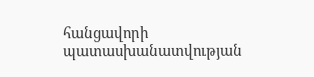հանցավորի պատասխանատվության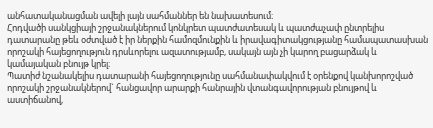անհատականացման ավելի լայն սահմաններ են նախատեսում։
Հոդվածի սանկցիայի շրջանակներում կոնկրետ պատժատեսակ և պատժաչափ ընտրելիս դատարանը թեև օժտված է իր ներքին համոզմունքին և իրավագիտակցությանը համապատասխան որոշակի հայեցողություն դրսևորելու ազատությամբ, սակայն այն չի կարող բացարձակ և կամայական բնույթ կրել։
Պատիժ նշանակելիս դատարանի հայեցողությունը սահմանափակվում է օրենքով կանխորոշված որոշակի շրջանակներով` հանցավոր արարքի հանրային վտանգավորության բնույթով և աստիճանով,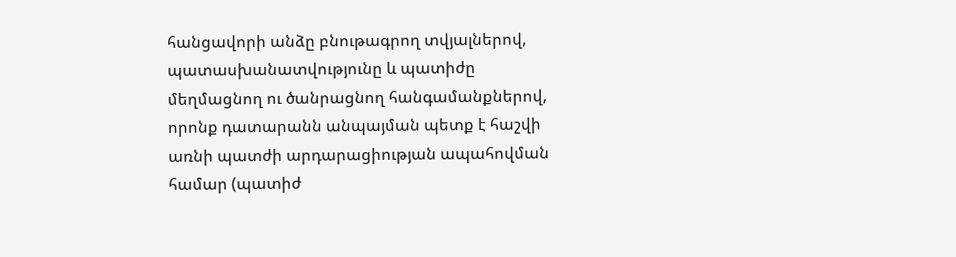հանցավորի անձը բնութագրող տվյալներով, պատասխանատվությունը և պատիժը մեղմացնող ու ծանրացնող հանգամանքներով, որոնք դատարանն անպայման պետք է հաշվի առնի պատժի արդարացիության ապահովման համար (պատիժ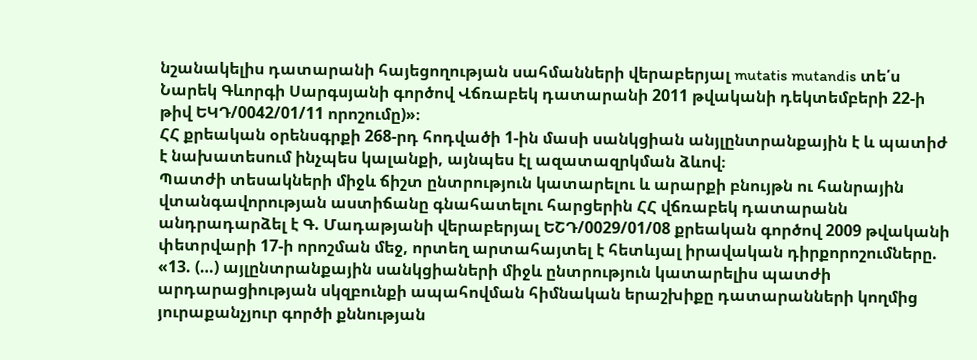նշանակելիս դատարանի հայեցողության սահմանների վերաբերյալ mutatis mutandis տե՛ս Նարեկ Գևորգի Սարգսյանի գործով Վճռաբեկ դատարանի 2011 թվականի դեկտեմբերի 22-ի թիվ ԵԿԴ/0042/01/11 որոշումը)»։
ՀՀ քրեական օրենսգրքի 268-րդ հոդվածի 1-ին մասի սանկցիան անյլընտրանքային է և պատիժ է նախատեսում ինչպես կալանքի, այնպես էլ ազատազրկման ձևով։
Պատժի տեսակների միջև ճիշտ ընտրություն կատարելու և արարքի բնույթն ու հանրային վտանգավորության աստիճանը գնահատելու հարցերին ՀՀ վճռաբեկ դատարանն անդրադարձել է Գ. Մադաթյանի վերաբերյալ ԵՇԴ/0029/01/08 քրեական գործով 2009 թվականի փետրվարի 17-ի որոշման մեջ, որտեղ արտահայտել է հետևյալ իրավական դիրքորոշումները.
«13. (…) այլընտրանքային սանկցիաների միջև ընտրություն կատարելիս պատժի արդարացիության սկզբունքի ապահովման հիմնական երաշխիքը դատարանների կողմից յուրաքանչյուր գործի քննության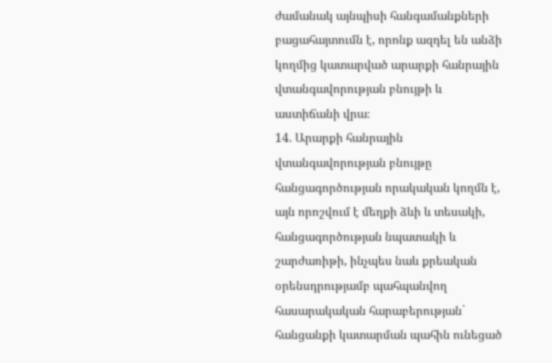ժամանակ այնպիսի հանգամանքների բացահայտումն է, որոնք ազդել են անձի կողմից կատարված արարքի հանրային վտանգավորության բնույթի և աստիճանի վրա։
14. Արարքի հանրային վտանգավորության բնույթը հանցագործության որակական կողմն է, այն որոշվում է մեղքի ձևի և տեսակի, հանցագործության նպատակի և շարժառիթի, ինչպես նաև քրեական օրենսդրությամբ պահպանվող հասարակական հարաբերության` հանցանքի կատարման պահին ունեցած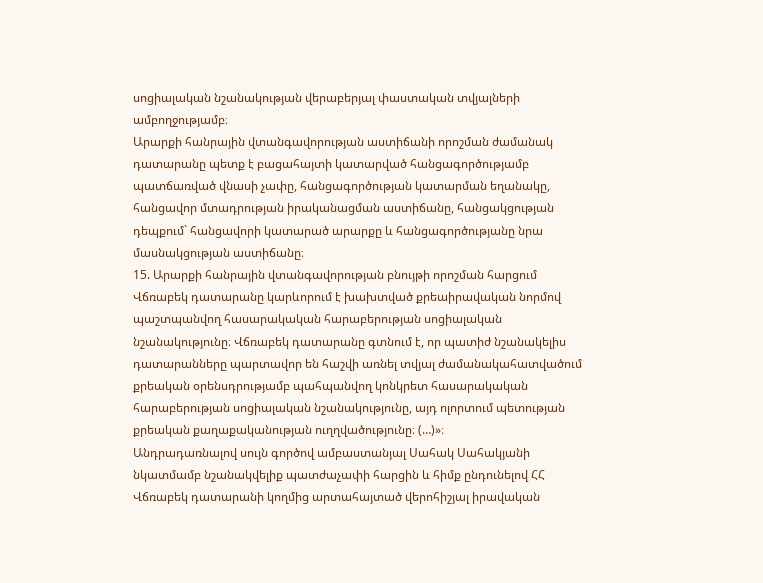սոցիալական նշանակության վերաբերյալ փաստական տվյալների ամբողջությամբ։
Արարքի հանրային վտանգավորության աստիճանի որոշման ժամանակ դատարանը պետք է բացահայտի կատարված հանցագործությամբ պատճառված վնասի չափը, հանցագործության կատարման եղանակը, հանցավոր մտադրության իրականացման աստիճանը, հանցակցության դեպքում` հանցավորի կատարած արարքը և հանցագործությանը նրա մասնակցության աստիճանը։
15. Արարքի հանրային վտանգավորության բնույթի որոշման հարցում Վճռաբեկ դատարանը կարևորում է խախտված քրեաիրավական նորմով պաշտպանվող հասարակական հարաբերության սոցիալական նշանակությունը։ Վճռաբեկ դատարանը գտնում է, որ պատիժ նշանակելիս դատարանները պարտավոր են հաշվի առնել տվյալ ժամանակահատվածում քրեական օրենսդրությամբ պահպանվող կոնկրետ հասարակական հարաբերության սոցիալական նշանակությունը, այդ ոլորտում պետության քրեական քաղաքականության ուղղվածությունը։ (…)»։
Անդրադառնալով սույն գործով ամբաստանյալ Սահակ Սահակյանի նկատմամբ նշանակվելիք պատժաչափի հարցին և հիմք ընդունելով ՀՀ Վճռաբեկ դատարանի կողմից արտահայտած վերոհիշյալ իրավական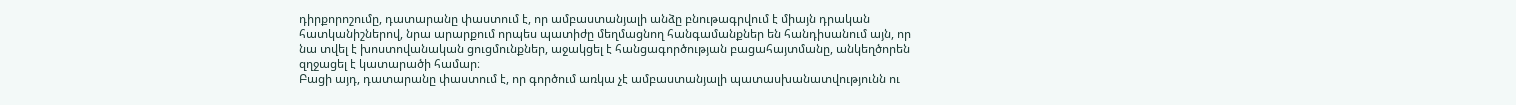դիրքորոշումը, դատարանը փաստում է, որ ամբաստանյալի անձը բնութագրվում է միայն դրական հատկանիշներով, նրա արարքում որպես պատիժը մեղմացնող հանգամանքներ են հանդիսանում այն, որ նա տվել է խոստովանական ցուցմունքներ, աջակցել է հանցագործության բացահայտմանը, անկեղծորեն զղջացել է կատարածի համար։
Բացի այդ, դատարանը փաստում է, որ գործում առկա չէ ամբաստանյալի պատասխանատվությունն ու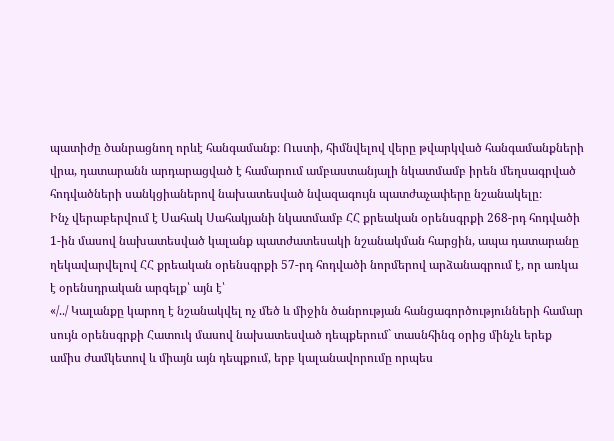պատիժը ծանրացնող որևէ հանգամանք։ Ուստի, հիմնվելով վերը թվարկված հանգամանքների վրա, դատարանն արդարացված է համարում ամբաստանյալի նկատմամբ իրեն մեղսագրված հոդվածների սանկցիաներով նախատեսված նվազագույն պատժաչափերը նշանակելը։
Ինչ վերաբերվում է Սահակ Սահակյանի նկատմամբ ՀՀ քրեական օրենսգրքի 268-րդ հոդվածի 1-ին մասով նախատեսված կալանք պատժատեսակի նշանակման հարցին, ապա դատարանը ղեկավարվելով ՀՀ քրեական օրենսգրքի 57-րդ հոդվածի նորմերով արձանագրում է, որ առկա է օրենսդրական արգելք՝ այն է՝
«/../ Կալանքը կարող է նշանակվել ոչ մեծ և միջին ծանրության հանցագործությունների համար սույն օրենսգրքի Հատուկ մասով նախատեսված դեպքերում` տասնհինգ օրից մինչև երեք ամիս ժամկետով և միայն այն դեպքում, երբ կալանավորումը որպես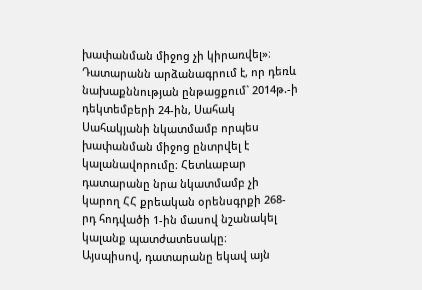խափանման միջոց չի կիրառվել»։
Դատարանն արձանագրում է, որ դեռև նախաքննության ընթացքում` 2014թ.-ի դեկտեմբերի 24-ին, Սահակ Սահակյանի նկատմամբ որպես խափանման միջոց ընտրվել է կալանավորումը։ Հետևաբար դատարանը նրա նկատմամբ չի կարող ՀՀ քրեական օրենսգրքի 268-րդ հոդվածի 1-ին մասով նշանակել կալանք պատժատեսակը։
Այսպիսով, դատարանը եկավ այն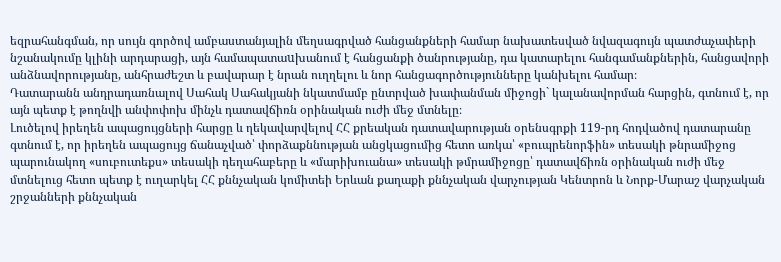եզրահանգման, որ սույն գործով ամբաստանյալին մեղսագրված հանցանքների համար նախատեսված նվազագույն պատժաչափերի նշանակումը կլինի արդարացի, այն համապատաuխանում է հանցանքի ծանրությանը, դա կատարելու հանգամանքներին, հանցավորի անձնավորությանը, անհրաժեշտ և բավարար է նրան ուղղելու և նոր հանցագործությունները կանխելու համար։
Դատարանն անդրադառնալով Սահակ Սահակյանի նկատմամբ ընտրված խափանման միջոցի` կալանավորման հարցին, գտնում է, որ այն պետք է թողնվի անփոփոխ մինչև դատավճիռն օրինական ուժի մեջ մտնելը։
Լուծելով իրեղեն ապացույցների հարցը և ղեկավարվելով ՀՀ քրեական դատավարության օրենսգրքի 119-րդ հոդվածով դատարանը գտնում է, որ իրեղեն ապացույց ճանաչված՝ փորձաքննության անցկացումից հետո առկա՝ «բուպրենորֆին» տեսակի թնրամիջոց պարունակող «սուբուտեքս» տեսակի դեղահաբերը և «մարիխուանա» տեսակի թմրամիջոցը՝ դատավճիռն օրինական ուժի մեջ մտնելուց հետո պետք է ուղարկել ՀՀ քննչական կոմիտեի Երևան քաղաքի քննչական վարչության Կենտրոն և Նորք-Մարաշ վարչական շրջանների քննչական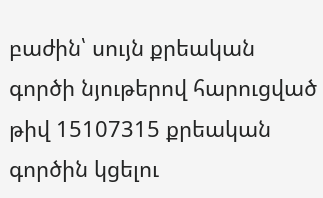բաժին՝ սույն քրեական գործի նյութերով հարուցված թիվ 15107315 քրեական գործին կցելու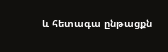և հետագա ընթացքն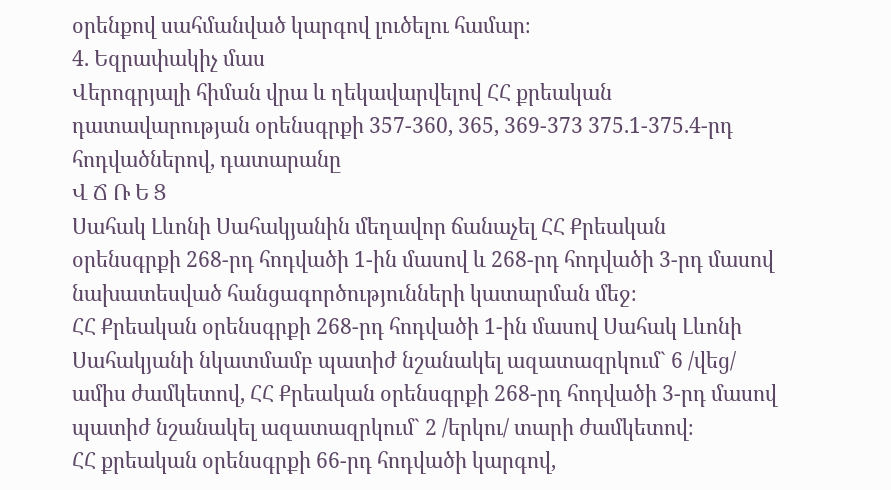օրենքով սահմանված կարգով լուծելու համար։
4. Եզրափակիչ մաս
Վերոգրյալի հիման վրա և ղեկավարվելով ՀՀ քրեական դատավարության օրենսգրքի 357-360, 365, 369-373 375.1-375.4-րդ հոդվածներով, դատարանը
Վ Ճ Ռ Ե Ց
Սահակ Լևոնի Սահակյանին մեղավոր ճանաչել ՀՀ Քրեական օրենսգրքի 268-րդ հոդվածի 1-ին մասով և 268-րդ հոդվածի 3-րդ մասով նախատեսված հանցագործությունների կատարման մեջ։
ՀՀ Քրեական օրենսգրքի 268-րդ հոդվածի 1-ին մասով Սահակ Լևոնի Սահակյանի նկատմամբ պատիժ նշանակել ազատազրկում` 6 /վեց/ ամիս ժամկետով, ՀՀ Քրեական օրենսգրքի 268-րդ հոդվածի 3-րդ մասով պատիժ նշանակել ազատազրկում` 2 /երկու/ տարի ժամկետով։
ՀՀ քրեական օրենսգրքի 66-րդ հոդվածի կարգով,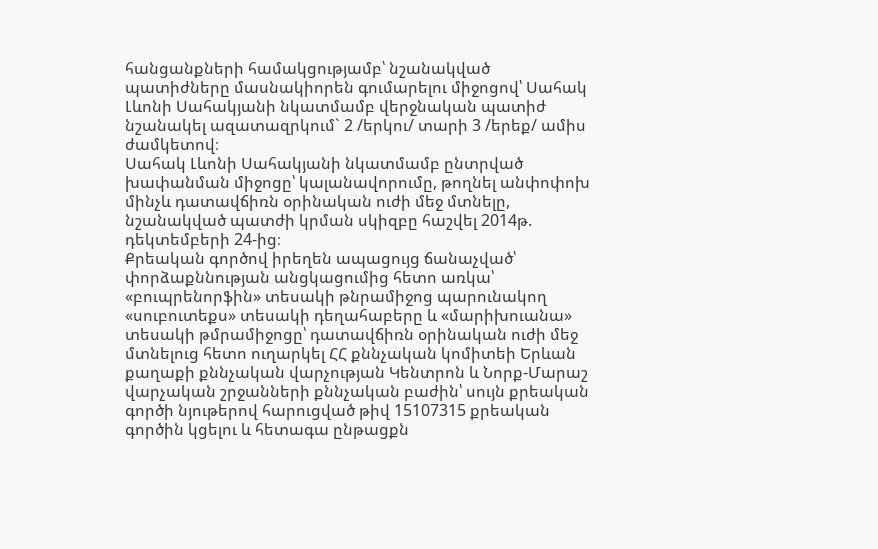հանցանքների համակցությամբ՝ նշանակված պատիժները մասնակիորեն գումարելու միջոցով՝ Սահակ Լևոնի Սահակյանի նկատմամբ վերջնական պատիժ նշանակել ազատազրկում` 2 /երկու/ տարի 3 /երեք/ ամիս ժամկետով։
Սահակ Լևոնի Սահակյանի նկատմամբ ընտրված խափանման միջոցը՝ կալանավորումը, թողնել անփոփոխ մինչև դատավճիռն օրինական ուժի մեջ մտնելը, նշանակված պատժի կրման սկիզբը հաշվել 2014թ. դեկտեմբերի 24-ից։
Քրեական գործով իրեղեն ապացույց ճանաչված՝ փորձաքննության անցկացումից հետո առկա՝ «բուպրենորֆին» տեսակի թնրամիջոց պարունակող «սուբուտեքս» տեսակի դեղահաբերը և «մարիխուանա» տեսակի թմրամիջոցը՝ դատավճիռն օրինական ուժի մեջ մտնելուց հետո ուղարկել ՀՀ քննչական կոմիտեի Երևան քաղաքի քննչական վարչության Կենտրոն և Նորք-Մարաշ վարչական շրջանների քննչական բաժին՝ սույն քրեական գործի նյութերով հարուցված թիվ 15107315 քրեական գործին կցելու և հետագա ընթացքն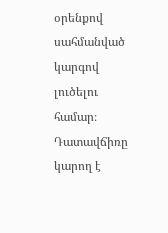օրենքով սահմանված կարգով լուծելու համար։
Դատավճիռը կարող է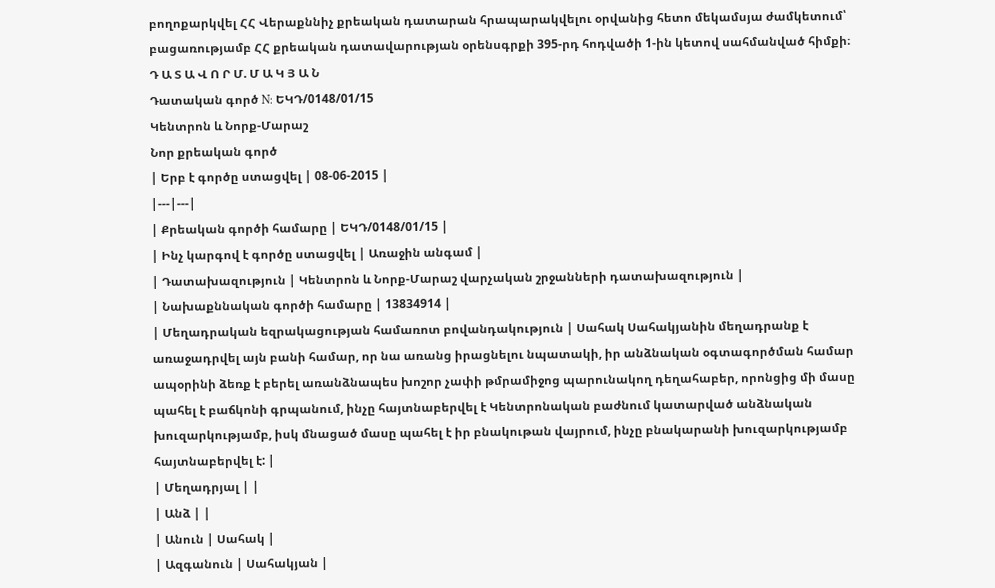բողոքարկվել ՀՀ Վերաքննիչ քրեական դատարան հրապարակվելու օրվանից հետո մեկամսյա ժամկետում՝ բացառությամբ ՀՀ քրեական դատավարության օրենսգրքի 395-րդ հոդվածի 1-ին կետով սահմանված հիմքի։
Դ Ա Տ Ա Վ Ո Ր Մ. Մ Ա Կ Յ Ա Ն
Դատական գործ N: ԵԿԴ/0148/01/15
Կենտրոն և Նորք-Մարաշ
Նոր քրեական գործ
| Երբ է գործը ստացվել | 08-06-2015 |
|---|---|
| Քրեական գործի համարը | ԵԿԴ/0148/01/15 |
| Ինչ կարգով է գործը ստացվել | Առաջին անգամ |
| Դատախազություն | Կենտրոն և Նորք-Մարաշ վարչական շրջանների դատախազություն |
| Նախաքննական գործի համարը | 13834914 |
| Մեղադրական եզրակացության համառոտ բովանդակություն | Սահակ Սահակյանին մեղադրանք է առաջադրվել այն բանի համար, որ նա առանց իրացնելու նպատակի, իր անձնական օգտագործման համար ապօրինի ձեռք է բերել առանձնապես խոշոր չափի թմրամիջոց պարունակող դեղահաբեր, որոնցից մի մասը պահել է բաճկոնի գրպանում, ինչը հայտնաբերվել է Կենտրոնական բաժնում կատարված անձնական խուզարկությամբ, իսկ մնացած մասը պահել է իր բնակութան վայրում, ինչը բնակարանի խուզարկությամբ հայտնաբերվել է: |
| Մեղադրյալ | |
| Անձ | |
| Անուն | Սահակ |
| Ազգանուն | Սահակյան |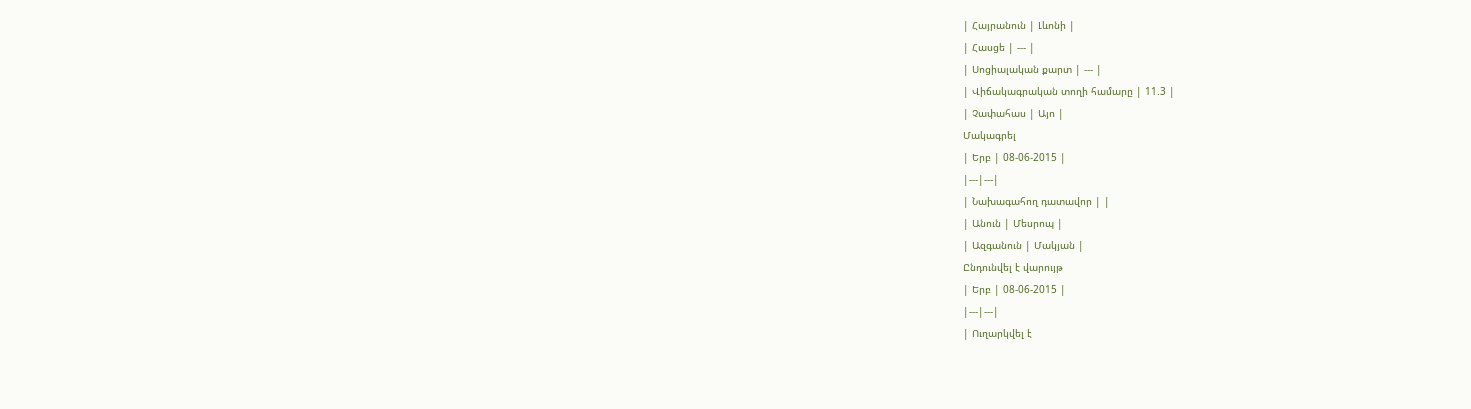| Հայրանուն | Լևոնի |
| Հասցե | --- |
| Սոցիալական քարտ | --- |
| Վիճակագրական տողի համարը | 11.3 |
| Չափահաս | Այո |
Մակագրել
| Երբ | 08-06-2015 |
|---|---|
| Նախագահող դատավոր | |
| Անուն | Մեսրոպ |
| Ազգանուն | Մակյան |
Ընդունվել է վարույթ
| Երբ | 08-06-2015 |
|---|---|
| Ուղարկվել է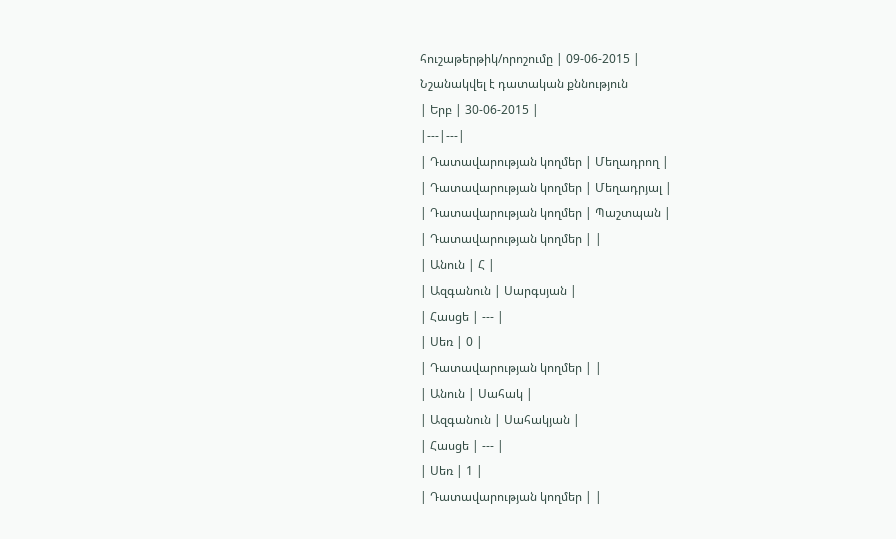հուշաթերթիկ/որոշումը | 09-06-2015 |
Նշանակվել է դատական քննություն
| Երբ | 30-06-2015 |
|---|---|
| Դատավարության կողմեր | Մեղադրող |
| Դատավարության կողմեր | Մեղադրյալ |
| Դատավարության կողմեր | Պաշտպան |
| Դատավարության կողմեր | |
| Անուն | Հ |
| Ազգանուն | Սարգսյան |
| Հասցե | --- |
| Սեռ | 0 |
| Դատավարության կողմեր | |
| Անուն | Սահակ |
| Ազգանուն | Սահակյան |
| Հասցե | --- |
| Սեռ | 1 |
| Դատավարության կողմեր | |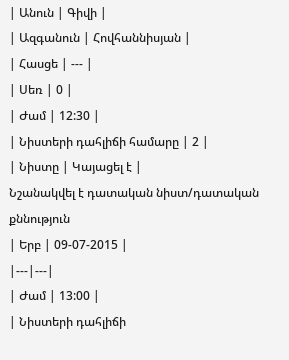| Անուն | Գիվի |
| Ազգանուն | Հովհաննիսյան |
| Հասցե | --- |
| Սեռ | 0 |
| Ժամ | 12:30 |
| Նիստերի դահլիճի համարը | 2 |
| Նիստը | Կայացել է |
Նշանակվել է դատական նիստ/դատական քննություն
| Երբ | 09-07-2015 |
|---|---|
| Ժամ | 13:00 |
| Նիստերի դահլիճի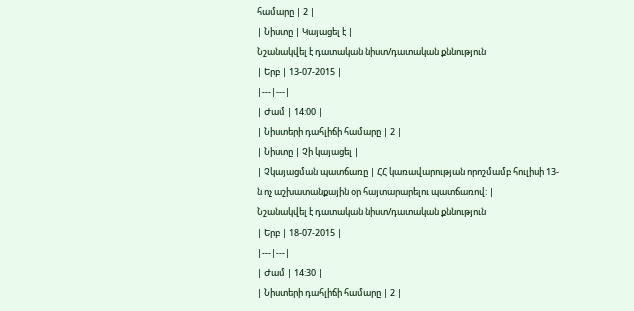համարը | 2 |
| Նիստը | Կայացել է |
Նշանակվել է դատական նիստ/դատական քննություն
| Երբ | 13-07-2015 |
|---|---|
| Ժամ | 14:00 |
| Նիստերի դահլիճի համարը | 2 |
| Նիստը | Չի կայացել |
| Չկայացման պատճառը | ՀՀ կառավարության որոշմամբ հուլիսի 13-ն ոչ աշխատանքային օր հայտարարելու պատճառով: |
Նշանակվել է դատական նիստ/դատական քննություն
| Երբ | 18-07-2015 |
|---|---|
| Ժամ | 14:30 |
| Նիստերի դահլիճի համարը | 2 |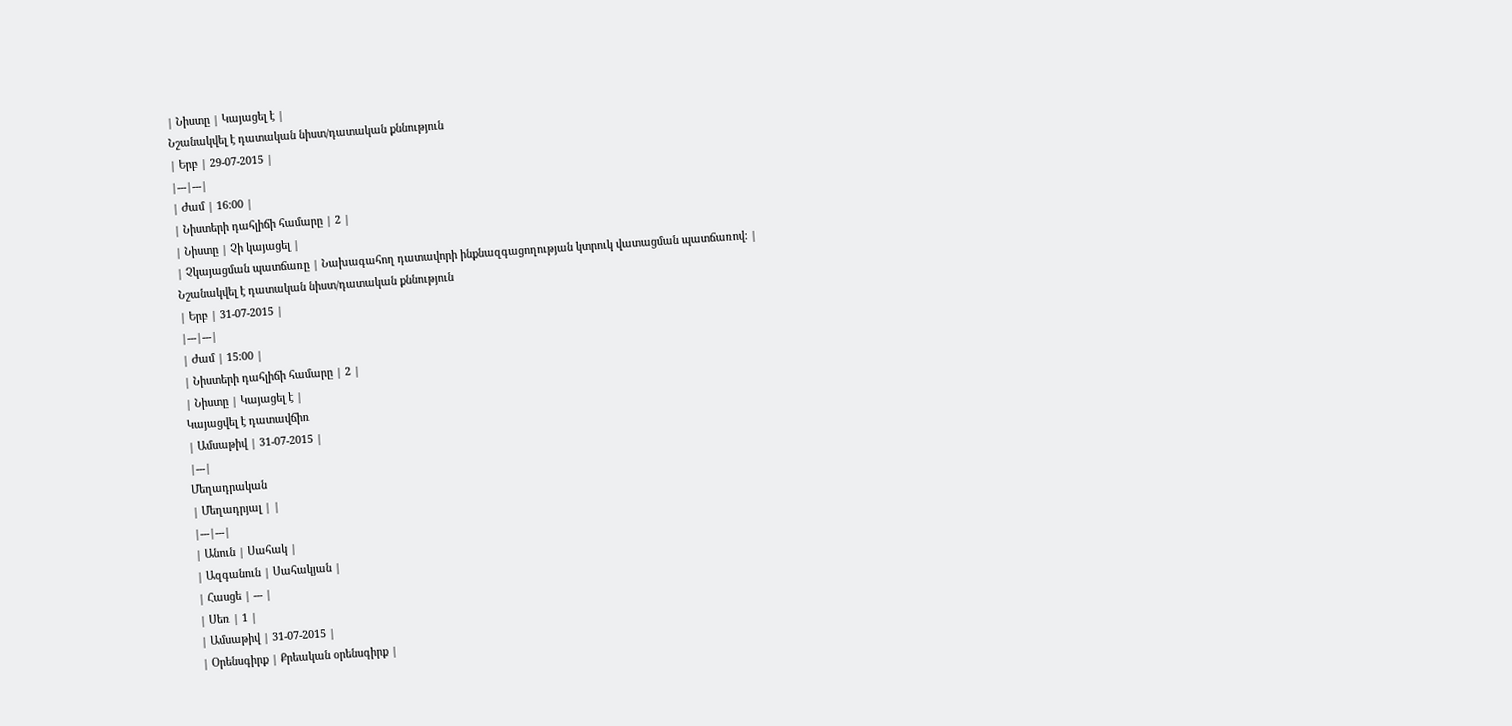| Նիստը | Կայացել է |
Նշանակվել է դատական նիստ/դատական քննություն
| Երբ | 29-07-2015 |
|---|---|
| Ժամ | 16:00 |
| Նիստերի դահլիճի համարը | 2 |
| Նիստը | Չի կայացել |
| Չկայացման պատճառը | Նախագահող դատավորի ինքնազգացողության կտրուկ վատացման պատճառով: |
Նշանակվել է դատական նիստ/դատական քննություն
| Երբ | 31-07-2015 |
|---|---|
| Ժամ | 15:00 |
| Նիստերի դահլիճի համարը | 2 |
| Նիստը | Կայացել է |
Կայացվել է դատավճիռ
| Ամսաթիվ | 31-07-2015 |
|---|
Մեղադրական
| Մեղադրյալ | |
|---|---|
| Անուն | Սահակ |
| Ազգանուն | Սահակյան |
| Հասցե | --- |
| Սեռ | 1 |
| Ամսաթիվ | 31-07-2015 |
| Օրենսգիրք | Քրեական օրենսգիրք |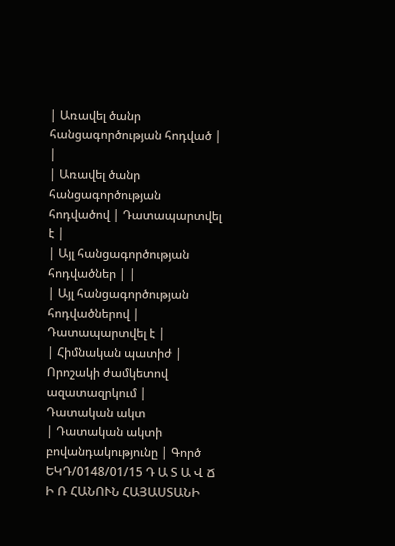| Առավել ծանր հանցագործության հոդված | |
| Առավել ծանր հանցագործության հոդվածով | Դատապարտվել է |
| Այլ հանցագործության հոդվածներ | |
| Այլ հանցագործության հոդվածներով | Դատապարտվել է |
| Հիմնական պատիժ | Որոշակի ժամկետով ազատազրկում |
Դատական ակտ
| Դատական ակտի բովանդակությունը | Գործ ԵԿԴ/0148/01/15 Դ Ա Տ Ա Վ Ճ Ի Ռ ՀԱՆՈՒՆ ՀԱՅԱՍՏԱՆԻ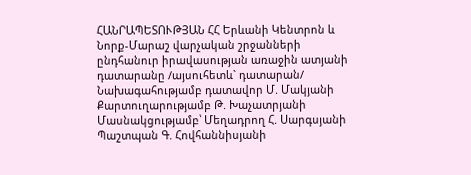ՀԱՆՐԱՊԵՏՈՒԹՅԱՆ ՀՀ Երևանի Կենտրոն և Նորք-Մարաշ վարչական շրջանների ընդհանուր իրավասության առաջին ատյանի դատարանը /այսուհետև` դատարան/ Նախագահությամբ դատավոր Մ. Մակյանի Քարտուղարությամբ Թ. Խաչատրյանի Մասնակցությամբ՝ Մեղադրող Հ. Սարգսյանի Պաշտպան Գ. Հովհաննիսյանի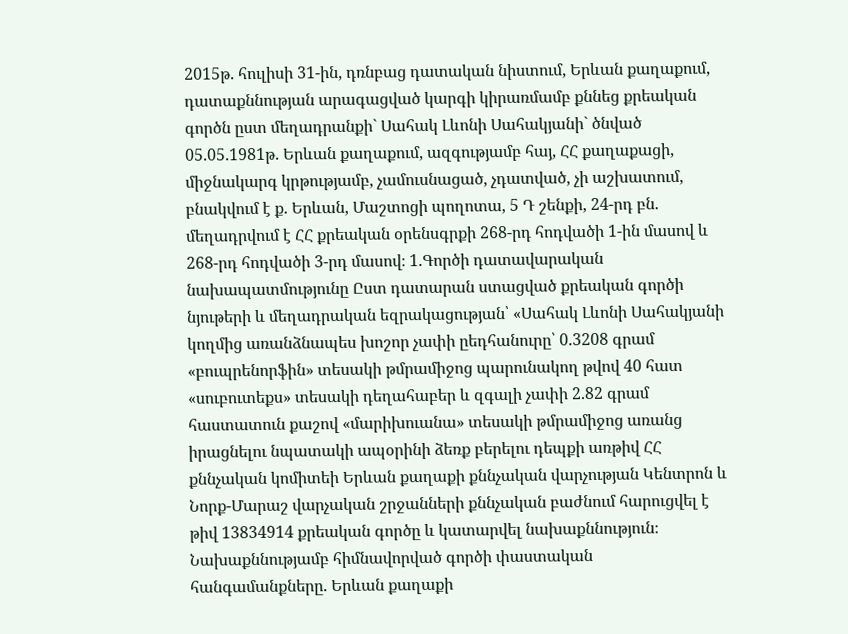2015թ. հուլիսի 31-ին, դռնբաց դատական նիստում, Երևան քաղաքում, դատաքննության արագացված կարգի կիրառմամբ քննեց քրեական գործն ըստ մեղադրանքի` Սահակ Լևոնի Սահակյանի` ծնված 05.05.1981թ. Երևան քաղաքում, ազգությամբ հայ, ՀՀ քաղաքացի, միջնակարգ կրթությամբ, չամուսնացած, չդատված, չի աշխատում, բնակվում է ք. Երևան, Մաշտոցի պողոտա, 5 Դ շենքի, 24-րդ բն. մեղադրվում է ՀՀ քրեական օրենսգրքի 268-րդ հոդվածի 1-ին մասով և 268-րդ հոդվածի 3-րդ մասով։ 1.Գործի դատավարական նախապատմությունը Ըստ դատարան ստացված քրեական գործի նյութերի և մեղադրական եզրակացության՝ «Սահակ Լևոնի Սահակյանի կողմից առանձնապես խոշոր չափի ըեդհանուրը՝ 0.3208 գրամ «բուպրենորֆին» տեսակի թմրամիջոց պարունակող թվով 40 հատ «սուբուտեքս» տեսակի դեղահաբեր և զգալի չափի 2.82 գրամ հաստատուն քաշով «մարիխուանա» տեսակի թմրամիջոց առանց իրացնելու նպատակի ապօրինի ձեռք բերելու դեպքի առթիվ ՀՀ քննչական կոմիտեի Երևան քաղաքի քննչական վարչության Կենտրոն և Նորք-Մարաշ վարչական շրջանների քննչական բաժնում հարուցվել է թիվ 13834914 քրեական գործը և կատարվել նախաքննություն։ Նախաքննությամբ հիմնավորված գործի փաստական հանգամանքները. Երևան քաղաքի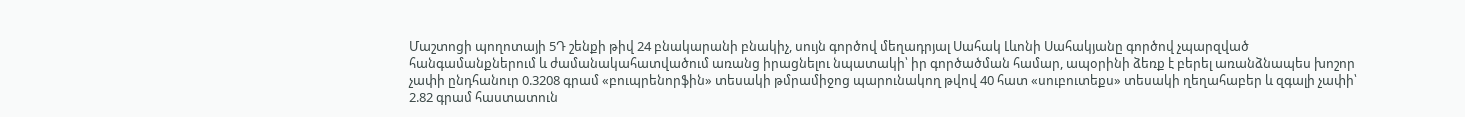Մաշտոցի պողոտայի 5Դ շենքի թիվ 24 բնակարանի բնակիչ, սույն գործով մեղադրյալ Սահակ Լևոնի Սահակյանը գործով չպարզված հանգամանքներում և ժամանակահատվածում առանց իրացնելու նպատակի՝ իր գործածման համար, ապօրինի ձեռք է բերել առանձնապես խոշոր չափի ընդհանուր 0.3208 գրամ «բուպրենորֆին» տեսակի թմրամիջոց պարունակող թվով 40 հատ «սուբուտեքս» տեսակի ղեղահաբեր և զգալի չափի՝ 2.82 գրամ հաստատուն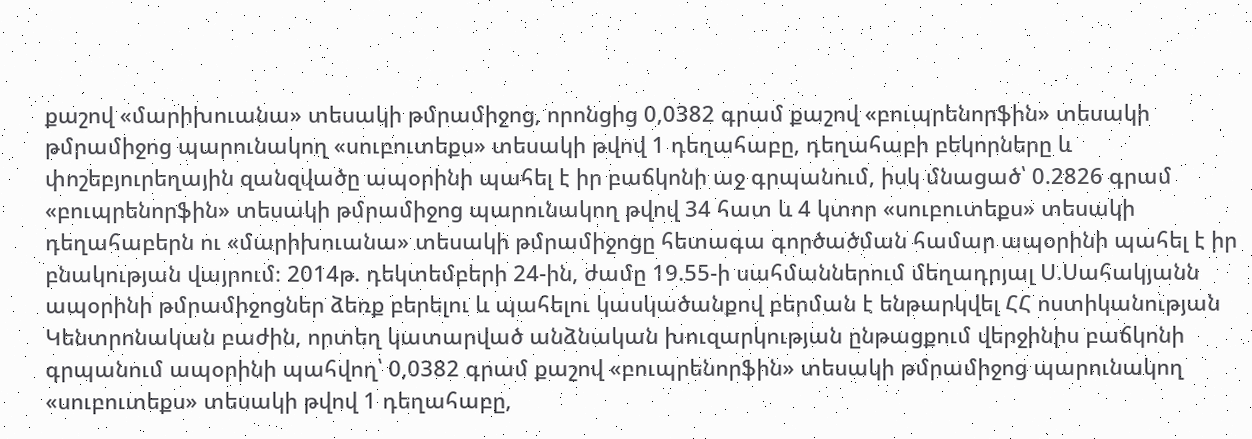քաշով «մարիխուանա» տեսակի թմրամիջոց, որոնցից 0,0382 գրամ քաշով «բուպրենորֆին» տեսակի թմրամիջոց պարունակող «սուբուտեքս» տեսակի թվով 1 դեղահաբը, դեղահաբի բեկորները և փոշեբյուրեղային զանզվածը ապօրինի պահել է իր բաճկոնի աջ գրպանում, իսկ մնացած՝ 0.2826 գրամ «բուպրենորֆին» տեսակի թմրամիջոց պարունակող թվով 34 հատ և 4 կտոր «սուբուտեքս» տեսակի դեղահաբերն ու «մարիխուանա» տեսակի թմրամիջոցը հետագա գործածման համար ապօրինի պահել է իր բնակության վայրում։ 2014թ. դեկտեմբերի 24-ին, ժամը 19.55-ի սահմաններում մեղադրյալ Ս.Սահակյանն ապօրինի թմրամիջոցներ ձեռք բերելու և պահելու կասկածանքով բերման է ենթարկվել ՀՀ ոստիկանության Կենտրոնական բաժին, որտեղ կատարված անձնական խուզարկության ընթացքում վերջինիս բաճկոնի գրպանում ապօրինի պահվող՝ 0,0382 գրամ քաշով «բուպրենորֆին» տեսակի թմրամիջոց պարունակող «սուբուտեքս» տեսակի թվով 1 դեղահաբը,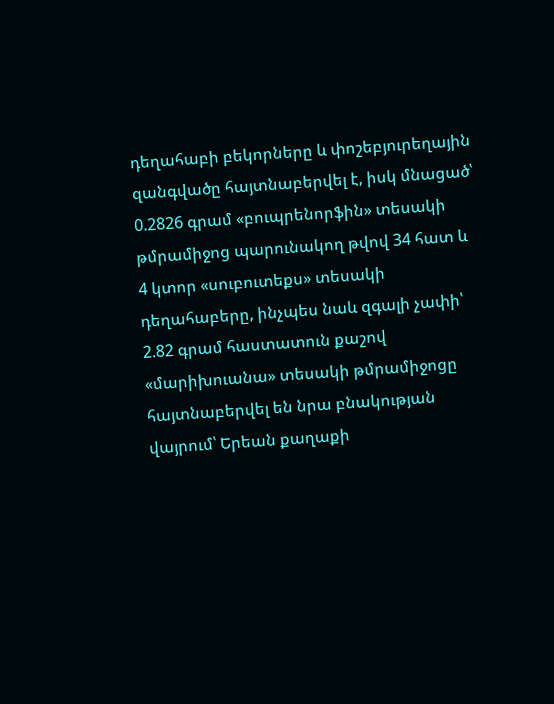դեղահաբի բեկորները և փոշեբյուրեղային զանգվածը հայտնաբերվել է, իսկ մնացած՝ 0.2826 գրամ «բուպրենորֆին» տեսակի թմրամիջոց պարունակող թվով 34 հատ և 4 կտոր «սուբուտեքս» տեսակի դեղահաբերը, ինչպես նաև զգալի չափի՝ 2.82 գրամ հաստատուն քաշով «մարիխուանա» տեսակի թմրամիջոցը հայտնաբերվել են նրա բնակության վայրում՝ Երեան քաղաքի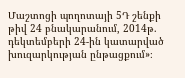Մաշտոցի պողոտայի 5Դ շենքի թիվ 24 բնակարանում, 2014թ. դեկտեմբերի 24-ին կատարված խուզարկության ընթացքում»։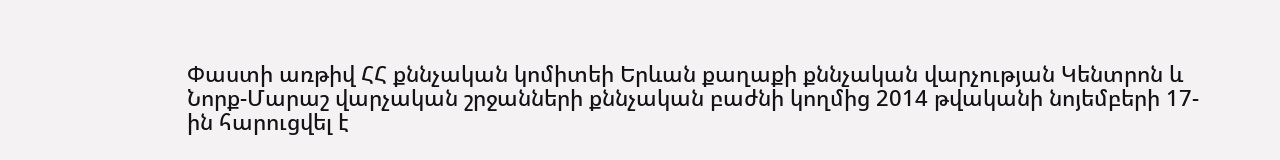Փաստի առթիվ ՀՀ քննչական կոմիտեի Երևան քաղաքի քննչական վարչության Կենտրոն և Նորք-Մարաշ վարչական շրջանների քննչական բաժնի կողմից 2014 թվականի նոյեմբերի 17-ին հարուցվել է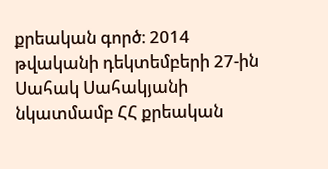քրեական գործ։ 2014 թվականի դեկտեմբերի 27-ին Սահակ Սահակյանի նկատմամբ ՀՀ քրեական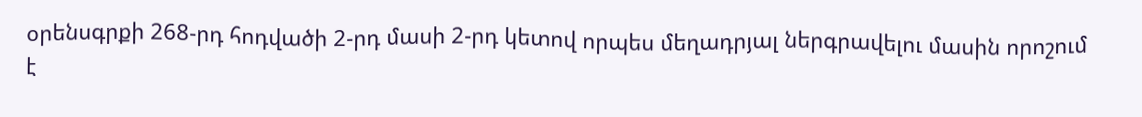օրենսգրքի 268-րդ հոդվածի 2-րդ մասի 2-րդ կետով որպես մեղադրյալ ներգրավելու մասին որոշում է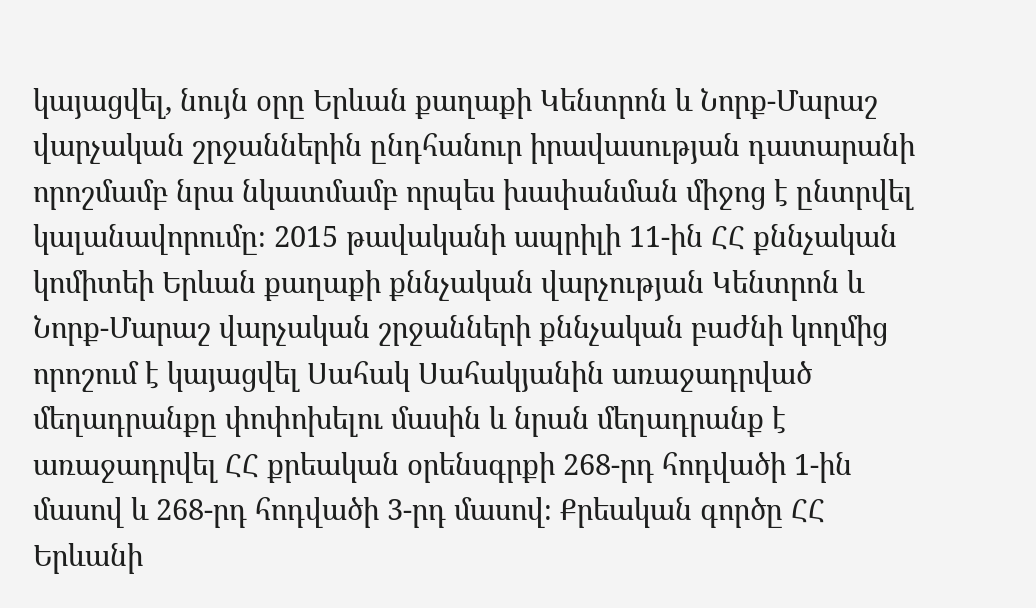կայացվել, նույն օրը Երևան քաղաքի Կենտրոն և Նորք-Մարաշ վարչական շրջաններին ընդհանուր իրավասության դատարանի որոշմամբ նրա նկատմամբ որպես խափանման միջոց է ընտրվել կալանավորումը։ 2015 թավականի ապրիլի 11-ին ՀՀ քննչական կոմիտեի Երևան քաղաքի քննչական վարչության Կենտրոն և Նորք-Մարաշ վարչական շրջանների քննչական բաժնի կողմից որոշում է կայացվել Սահակ Սահակյանին առաջադրված մեղադրանքը փոփոխելու մասին և նրան մեղադրանք է առաջադրվել ՀՀ քրեական օրենսգրքի 268-րդ հոդվածի 1-ին մասով և 268-րդ հոդվածի 3-րդ մասով։ Քրեական գործը ՀՀ Երևանի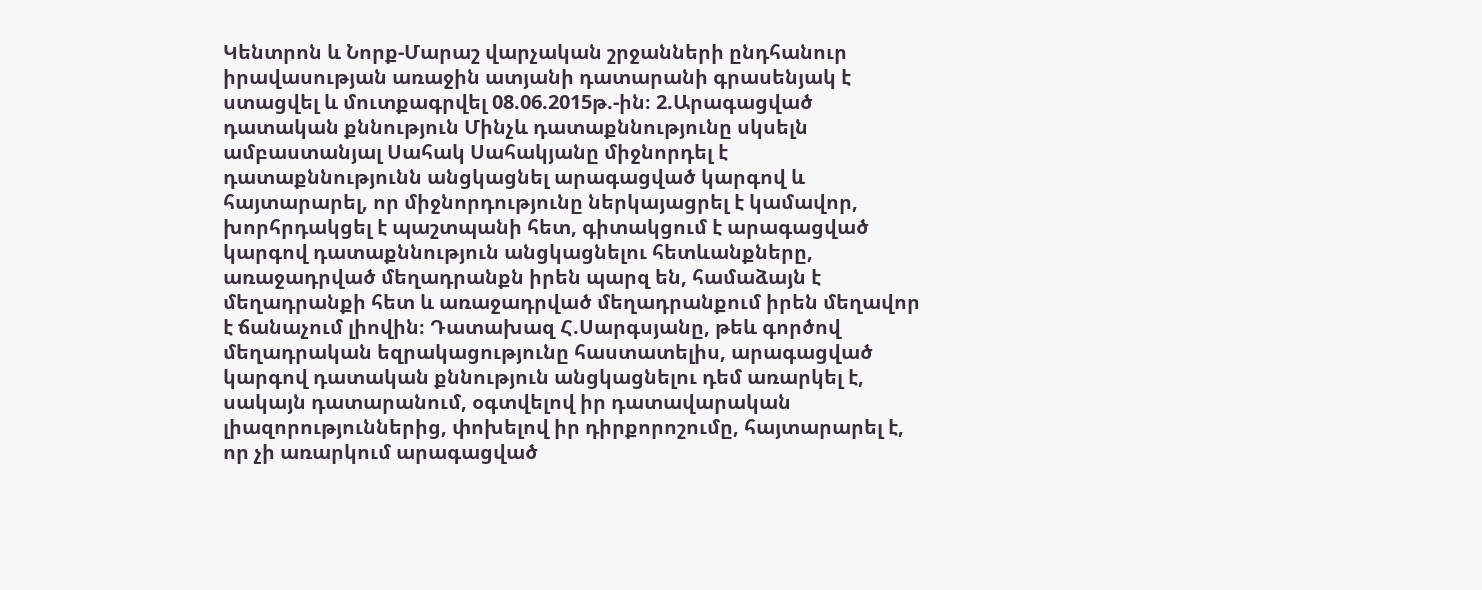Կենտրոն և Նորք-Մարաշ վարչական շրջանների ընդհանուր իրավասության առաջին ատյանի դատարանի գրասենյակ է ստացվել և մուտքագրվել 08.06.2015թ.-ին։ 2.Արագացված դատական քննություն Մինչև դատաքննությունը սկսելն ամբաստանյալ Սահակ Սահակյանը միջնորդել է դատաքննությունն անցկացնել արագացված կարգով և հայտարարել, որ միջնորդությունը ներկայացրել է կամավոր, խորհրդակցել է պաշտպանի հետ, գիտակցում է արագացված կարգով դատաքննություն անցկացնելու հետևանքները, առաջադրված մեղադրանքն իրեն պարզ են, համաձայն է մեղադրանքի հետ և առաջադրված մեղադրանքում իրեն մեղավոր է ճանաչում լիովին։ Դատախազ Հ.Սարգսյանը, թեև գործով մեղադրական եզրակացությունը հաստատելիս, արագացված կարգով դատական քննություն անցկացնելու դեմ առարկել է, սակայն դատարանում, օգտվելով իր դատավարական լիազորություններից, փոխելով իր դիրքորոշումը, հայտարարել է, որ չի առարկում արագացված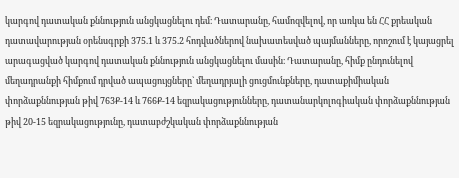կարգով դատական քննություն անցկացնելու դեմ։ Դատարանը, համոզվելով, որ առկա են ՀՀ քրեական դատավարության օրենսգրքի 375.1 և 375.2 հոդվածներով նախատեսված պայմանները, որոշում է կայացրել արագացված կարգով դատական քննություն անցկացնելու մասին։ Դատարանը, հիմք ընդունելով մեղադրանքի հիմքում դրված ապացույցները` մեղադրյալի ցուցմունքները, դատաքիմիական փորձաքննության թիվ 763Ք-14 և 766Ք-14 եզրակացությունները, դատանարկոլոգիական փորձաքննության թիվ 20-15 եզրակացությունը, դատաբժշկական փորձաքննության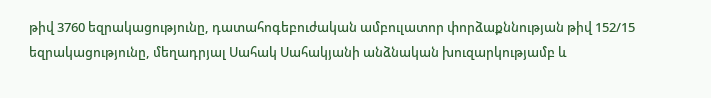թիվ 3760 եզրակացությունը, դատահոգեբուժական ամբուլատոր փորձաքննության թիվ 152/15 եզրակացությունը, մեղադրյալ Սահակ Սահակյանի անձնական խուզարկությամբ և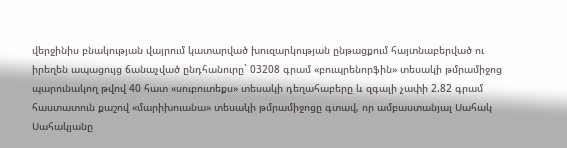վերջինիս բնակության վայրում կատարված խուզարկության ընթացքում հայտնաբերված ու իրեղեն ապացույց ճանաչված ընդհանուրը` 03208 գրամ «բուպրենորֆին» տեսակի թմրամիջոց պարունակող թվով 40 հատ «սուբուտեքս» տեսակի դեղահաբերը և զգալի չափի 2.82 գրամ հաստատուն քաշով «մարիխուանա» տեսակի թմրամիջոցը գտավ, որ ամբաստանյալ Սահակ Սահակյանը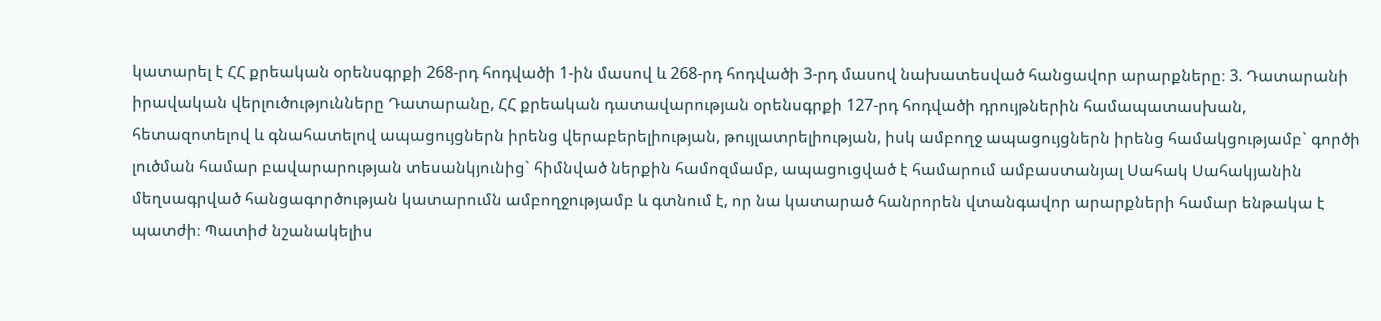կատարել է ՀՀ քրեական օրենսգրքի 268-րդ հոդվածի 1-ին մասով և 268-րդ հոդվածի 3-րդ մասով նախատեսված հանցավոր արարքները։ 3. Դատարանի իրավական վերլուծությունները Դատարանը, ՀՀ քրեական դատավարության օրենսգրքի 127-րդ հոդվածի դրույթներին համապատասխան, հետազոտելով և գնահատելով ապացույցներն իրենց վերաբերելիության, թույլատրելիության, իսկ ամբողջ ապացույցներն իրենց համակցությամբ` գործի լուծման համար բավարարության տեսանկյունից` հիմնված ներքին համոզմամբ, ապացուցված է համարում ամբաստանյալ Սահակ Սահակյանին մեղսագրված հանցագործության կատարումն ամբողջությամբ և գտնում է, որ նա կատարած հանրորեն վտանգավոր արարքների համար ենթակա է պատժի։ Պատիժ նշանակելիս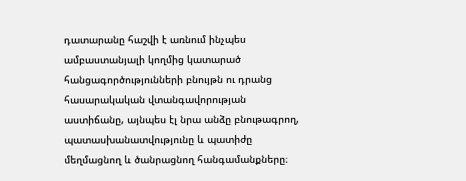դատարանը հաշվի է առնում ինչպես ամբաստանյալի կողմից կատարած հանցագործությունների բնույթն ու դրանց հասարակական վտանգավորության աստիճանը, այնպես էլ նրա անձը բնութագրող, պատասխանատվությունը և պատիժը մեղմացնող և ծանրացնող հանգամանքները։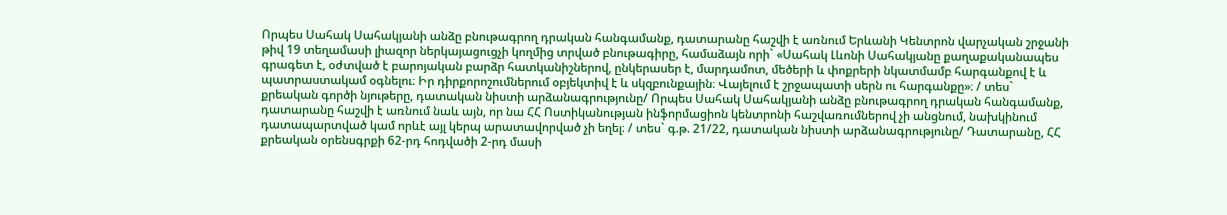Որպես Սահակ Սահակյանի անձը բնութագրող դրական հանգամանք, դատարանը հաշվի է առնում Երևանի Կենտրոն վարչական շրջանի թիվ 19 տեղամասի լիազոր ներկայացուցչի կողմից տրված բնութագիրը, համաձայն որի` «Սահակ Լևոնի Սահակյանը քաղաքականապես գրագետ է, օժտված է բարոյական բարձր հատկանիշներով, ընկերասեր է, մարդամոտ, մեծերի և փոքրերի նկատմամբ հարգանքով է և պատրաստակամ օգնելու։ Իր դիրքորոշումներում օբյեկտիվ է և սկզբունքային։ Վայելում է շրջապատի սերն ու հարգանքը»։ / տես` քրեական գործի նյութերը, դատական նիստի արձանագրությունը/ Որպես Սահակ Սահակյանի անձը բնութագրող դրական հանգամանք, դատարանը հաշվի է առնում նաև այն, որ նա ՀՀ Ոստիկանության ինֆորմացիոն կենտրոնի հաշվառումներով չի անցնում, նախկինում դատապարտված կամ որևէ այլ կերպ արատավորված չի եղել։ / տես` գ.թ. 21/22, դատական նիստի արձանագրությունը/ Դատարանը, ՀՀ քրեական օրենսգրքի 62-րդ հոդվածի 2-րդ մասի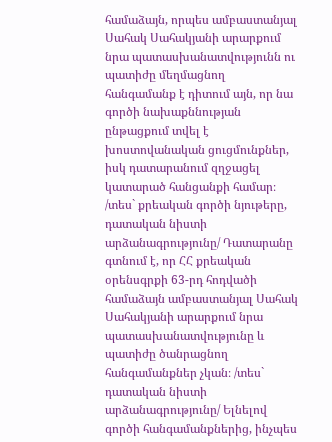համաձայն, որպես ամբաստանյալ Սահակ Սահակյանի արարքում նրա պատասխանատվությունն ու պատիժը մեղմացնող հանգամանք է դիտում այն, որ նա գործի նախաքննության ընթացքում տվել է խոստովանական ցուցմունքներ, իսկ դատարանում զղջացել կատարած հանցանքի համար։ /տես` քրեական գործի նյութերը, դատական նիստի արձանագրությունը/ Դատարանը գտնում է, որ ՀՀ քրեական օրենսգրքի 63-րդ հոդվածի համաձայն ամբաստանյալ Սահակ Սահակյանի արարքում նրա պատասխանատվությունը և պատիժը ծանրացնող հանգամանքներ չկան։ /տես` դատական նիստի արձանագրությունը/ Ելնելով գործի հանգամանքներից, ինչպես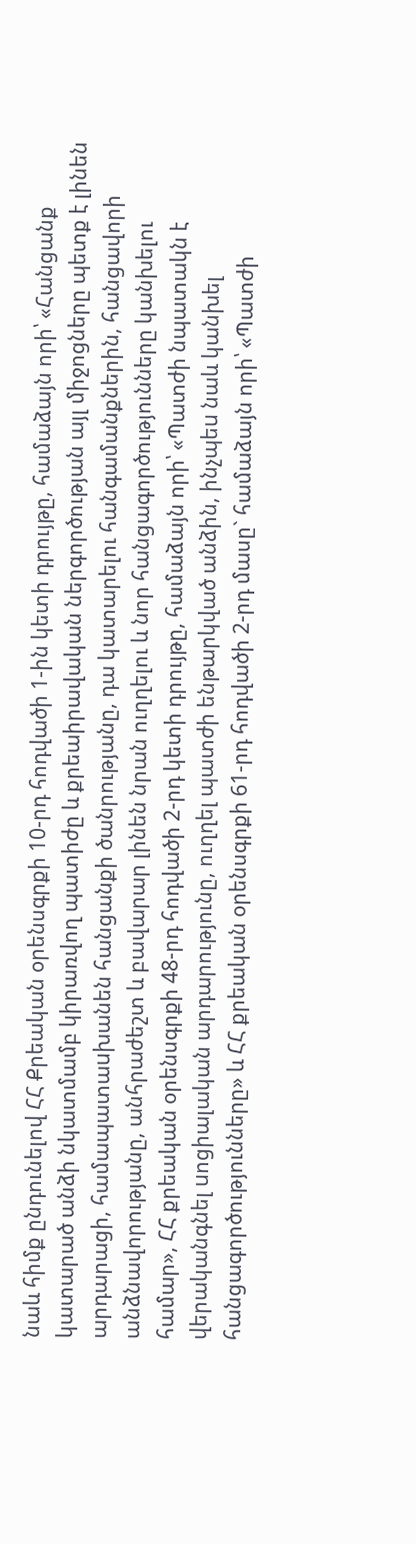նաև հիմք ընդունելով ՀՀ Քրեական օրենսգրքի 10-րդ հոդվածի 1-ին կետի դրույթը, համաձայն որի՝ «Հանցանք կատարած անձի նկատմամբ կիրառվող պատիժը և քրեաիրավական ներգործության այլ միջոցները պետք է լինեն արդարացի, համապատաuխանեն հանցանքի ծանրությանը, դա կատարելու հանգամանքներին, հանցավորի անձնավորությանը, անհրաժեշտ և բավարար լինեն նրան ուղղելու և նոր հանցագործությունները կանխելու համար», ՀՀ քրեական օրենսգրքի 48-րդ հոդվածի 2-րդ կետի դրույթը, համաձայն որի՝ «Պատժի նպատակն է վերականգնել uոցիալական արդարությունը, ուղղել պատժի ենթարկված անձին, ինչպեu նաև կանխել հանցագործությունները» և ՀՀ քրեական օրենսգրքի 61-րդ հոդվածի 2-րդ մասը` համաձայն որի՝ «Պատժի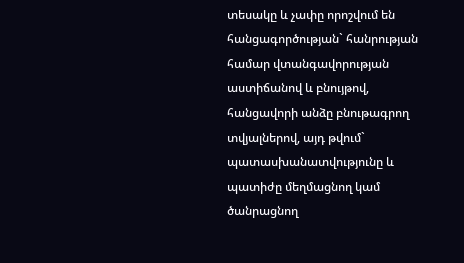տեսակը և չափը որոշվում են հանցագործության` հանրության համար վտանգավորության աստիճանով և բնույթով, հանցավորի անձը բնութագրող տվյալներով, այդ թվում` պատասխանատվությունը և պատիժը մեղմացնող կամ ծանրացնող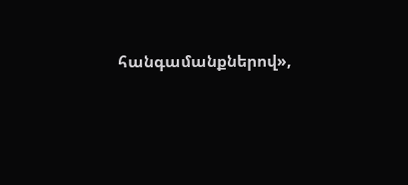հանգամանքներով»,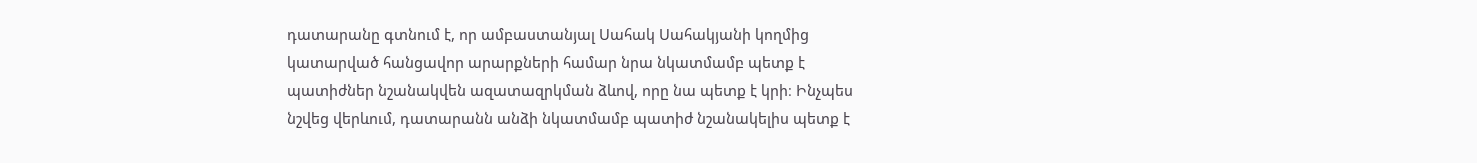դատարանը գտնում է, որ ամբաստանյալ Սահակ Սահակյանի կողմից կատարված հանցավոր արարքների համար նրա նկատմամբ պետք է պատիժներ նշանակվեն ազատազրկման ձևով, որը նա պետք է կրի։ Ինչպես նշվեց վերևում, դատարանն անձի նկատմամբ պատիժ նշանակելիս պետք է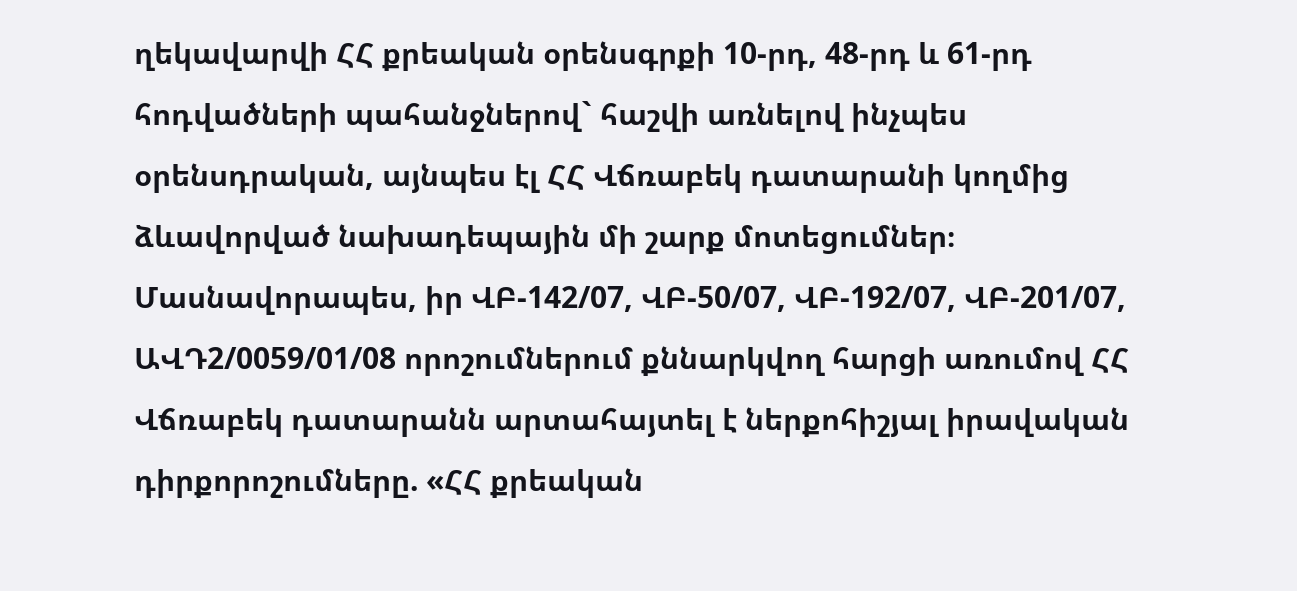ղեկավարվի ՀՀ քրեական օրենսգրքի 10-րդ, 48-րդ և 61-րդ հոդվածների պահանջներով` հաշվի առնելով ինչպես օրենսդրական, այնպես էլ ՀՀ Վճռաբեկ դատարանի կողմից ձևավորված նախադեպային մի շարք մոտեցումներ։ Մասնավորապես, իր ՎԲ-142/07, ՎԲ-50/07, ՎԲ-192/07, ՎԲ-201/07, ԱՎԴ2/0059/01/08 որոշումներում քննարկվող հարցի առումով ՀՀ Վճռաբեկ դատարանն արտահայտել է ներքոհիշյալ իրավական դիրքորոշումները. «ՀՀ քրեական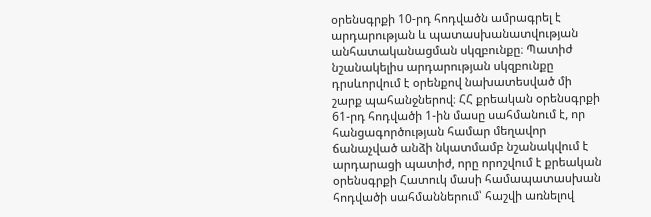օրենսգրքի 10-րդ հոդվածն ամրագրել է արդարության և պատասխանատվության անհատականացման սկզբունքը։ Պատիժ նշանակելիս արդարության սկզբունքը դրսևորվում է օրենքով նախատեսված մի շարք պահանջներով։ ՀՀ քրեական օրենսգրքի 61-րդ հոդվածի 1-ին մասը սահմանում է, որ հանցագործության համար մեղավոր ճանաչված անձի նկատմամբ նշանակվում է արդարացի պատիժ, որը որոշվում է քրեական օրենսգրքի Հատուկ մասի համապատասխան հոդվածի սահմաններում՝ հաշվի առնելով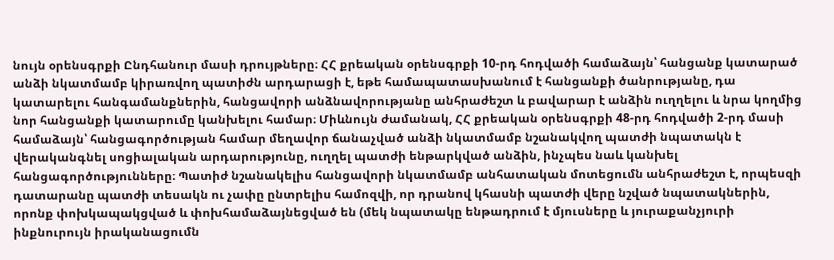նույն օրենսգրքի Ընդհանուր մասի դրույթները։ ՀՀ քրեական օրենսգրքի 10-րդ հոդվածի համաձայն՝ հանցանք կատարած անձի նկատմամբ կիրառվող պատիժն արդարացի է, եթե համապատասխանում է հանցանքի ծանրությանը, դա կատարելու հանգամանքներին, հանցավորի անձնավորությանը անհրաժեշտ և բավարար է անձին ուղղելու և նրա կողմից նոր հանցանքի կատարումը կանխելու համար։ Միևնույն ժամանակ, ՀՀ քրեական օրենսգրքի 48-րդ հոդվածի 2-րդ մասի համաձայն՝ հանցագործության համար մեղավոր ճանաչված անձի նկատմամբ նշանակվող պատժի նպատակն է վերականգնել սոցիալական արդարությունը, ուղղել պատժի ենթարկված անձին, ինչպես նաև կանխել հանցագործությունները։ Պատիժ նշանակելիս հանցավորի նկատմամբ անհատական մոտեցումն անհրաժեշտ է, որպեսզի դատարանը պատժի տեսակն ու չափը ընտրելիս համոզվի, որ դրանով կհասնի պատժի վերը նշված նպատակներին, որոնք փոխկապակցված և փոխհամաձայնեցված են (մեկ նպատակը ենթադրում է մյուսները և յուրաքանչյուրի ինքնուրույն իրականացումն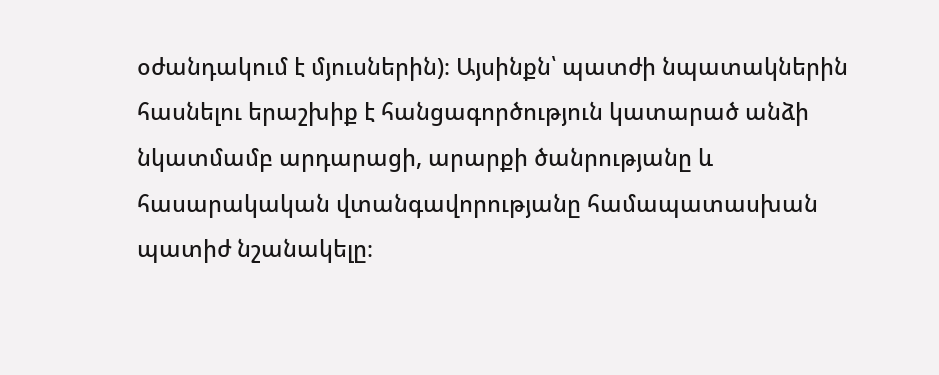օժանդակում է մյուսներին)։ Այսինքն՝ պատժի նպատակներին հասնելու երաշխիք է հանցագործություն կատարած անձի նկատմամբ արդարացի, արարքի ծանրությանը և հասարակական վտանգավորությանը համապատասխան պատիժ նշանակելը։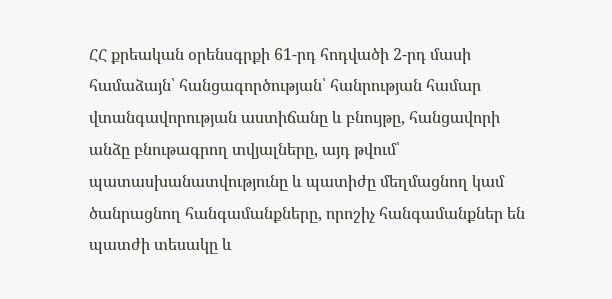ՀՀ քրեական օրենսգրքի 61-րդ հոդվածի 2-րդ մասի համաձայն՝ հանցագործության՝ հանրության համար վտանգավորության աստիճանը և բնույթը, հանցավորի անձը բնութագրող տվյալները, այդ թվում՝ պատասխանատվությունը և պատիժը մեղմացնող կամ ծանրացնող հանգամանքները, որոշիչ հանգամանքներ են պատժի տեսակը և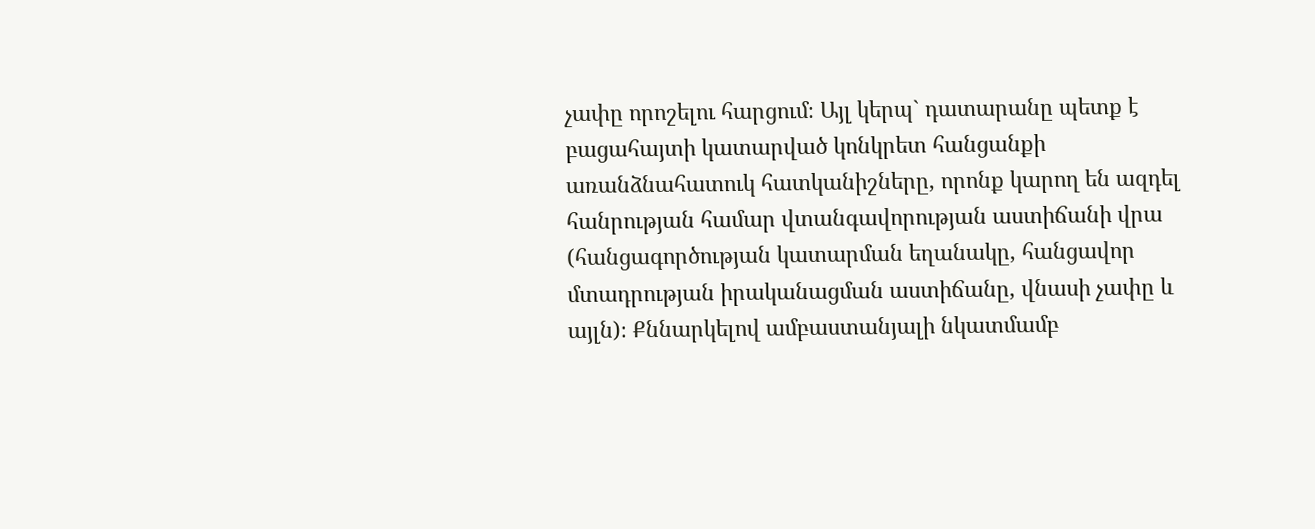չափը որոշելու հարցում։ Այլ կերպ` դատարանը պետք է բացահայտի կատարված կոնկրետ հանցանքի առանձնահատուկ հատկանիշները, որոնք կարող են ազդել հանրության համար վտանգավորության աստիճանի վրա (հանցագործության կատարման եղանակը, հանցավոր մտադրության իրականացման աստիճանը, վնասի չափը և այլն)։ Քննարկելով ամբաստանյալի նկատմամբ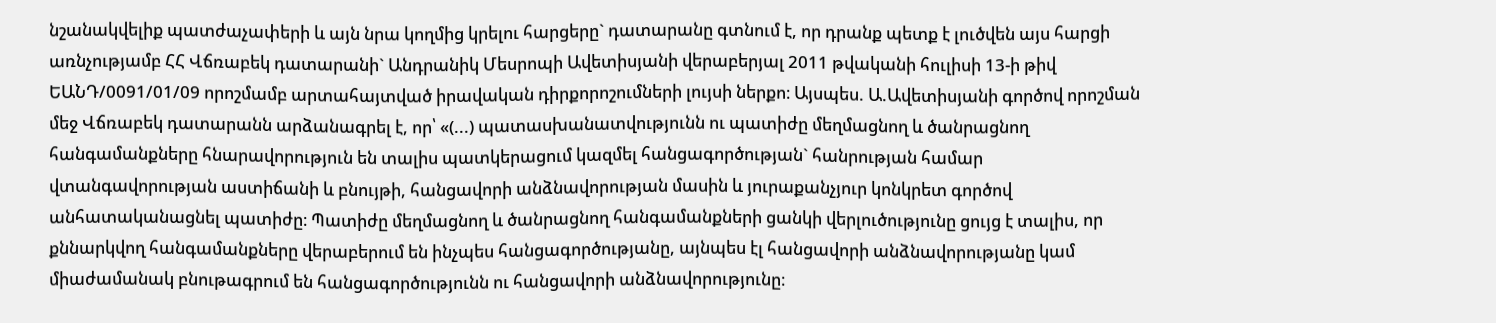նշանակվելիք պատժաչափերի և այն նրա կողմից կրելու հարցերը` դատարանը գտնում է, որ դրանք պետք է լուծվեն այս հարցի առնչությամբ ՀՀ Վճռաբեկ դատարանի` Անդրանիկ Մեսրոպի Ավետիսյանի վերաբերյալ 2011 թվականի հուլիսի 13-ի թիվ ԵԱՆԴ/0091/01/09 որոշմամբ արտահայտված իրավական դիրքորոշումների լույսի ներքո։ Այսպես. Ա.Ավետիսյանի գործով որոշման մեջ Վճռաբեկ դատարանն արձանագրել է, որ՝ «(...) պատասխանատվությունն ու պատիժը մեղմացնող և ծանրացնող հանգամանքները հնարավորություն են տալիս պատկերացում կազմել հանցագործության` հանրության համար վտանգավորության աստիճանի և բնույթի, հանցավորի անձնավորության մասին և յուրաքանչյուր կոնկրետ գործով անհատականացնել պատիժը։ Պատիժը մեղմացնող և ծանրացնող հանգամանքների ցանկի վերլուծությունը ցույց է տալիս, որ քննարկվող հանգամանքները վերաբերում են ինչպես հանցագործությանը, այնպես էլ հանցավորի անձնավորությանը կամ միաժամանակ բնութագրում են հանցագործությունն ու հանցավորի անձնավորությունը։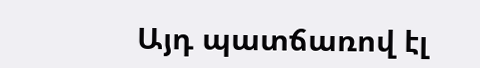Այդ պատճառով էլ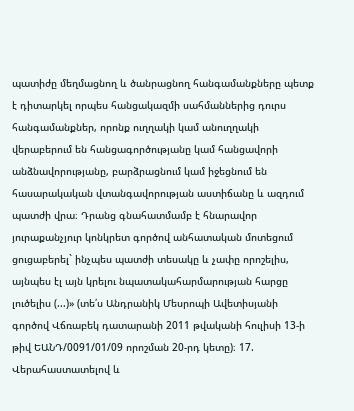պատիժը մեղմացնող և ծանրացնող հանգամանքները պետք է դիտարկել որպես հանցակազմի սահմաններից դուրս հանգամանքներ, որոնք ուղղակի կամ անուղղակի վերաբերում են հանցագործությանը կամ հանցավորի անձնավորությանը, բարձրացնում կամ իջեցնում են հասարակական վտանգավորության աստիճանը և ազդում պատժի վրա։ Դրանց գնահատմամբ է հնարավոր յուրաքանչյուր կոնկրետ գործով անհատական մոտեցում ցուցաբերել` ինչպես պատժի տեսակը և չափը որոշելիս, այնպես էլ այն կրելու նպատակահարմարության հարցը լուծելիս (...)» (տե՛ս Անդրանիկ Մեսրոպի Ավետիսյանի գործով Վճռաբեկ դատարանի 2011 թվականի հուլիսի 13-ի թիվ ԵԱՆԴ/0091/01/09 որոշման 20-րդ կետը)։ 17. Վերահաստատելով և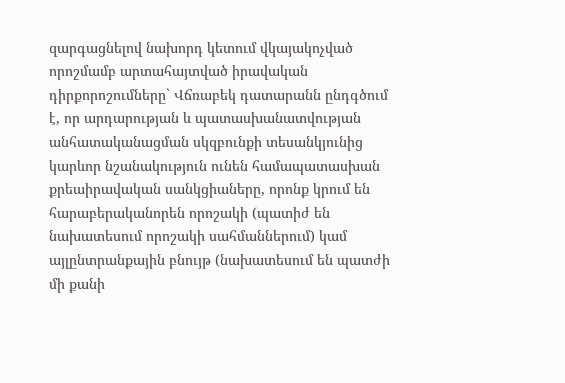զարգացնելով նախորդ կետում վկայակոչված որոշմամբ արտահայտված իրավական դիրքորոշումները` Վճռաբեկ դատարանն ընդգծում է, որ արդարության և պատասխանատվության անհատականացման սկզբունքի տեսանկյունից կարևոր նշանակություն ունեն համապատասխան քրեաիրավական սանկցիաները, որոնք կրում են հարաբերականորեն որոշակի (պատիժ են նախատեսում որոշակի սահմաններում) կամ այլընտրանքային բնույթ (նախատեսում են պատժի մի քանի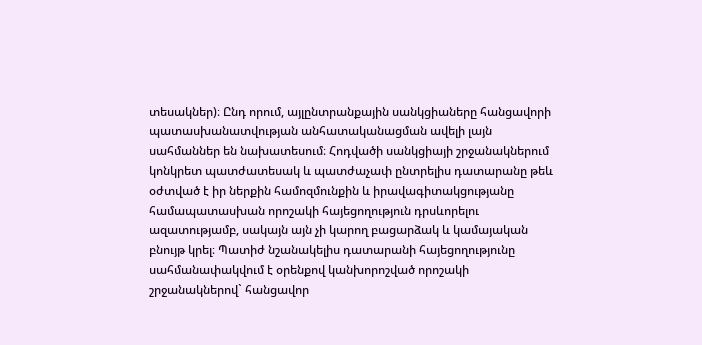տեսակներ)։ Ընդ որում, այլընտրանքային սանկցիաները հանցավորի պատասխանատվության անհատականացման ավելի լայն սահմաններ են նախատեսում։ Հոդվածի սանկցիայի շրջանակներում կոնկրետ պատժատեսակ և պատժաչափ ընտրելիս դատարանը թեև օժտված է իր ներքին համոզմունքին և իրավագիտակցությանը համապատասխան որոշակի հայեցողություն դրսևորելու ազատությամբ, սակայն այն չի կարող բացարձակ և կամայական բնույթ կրել։ Պատիժ նշանակելիս դատարանի հայեցողությունը սահմանափակվում է օրենքով կանխորոշված որոշակի շրջանակներով` հանցավոր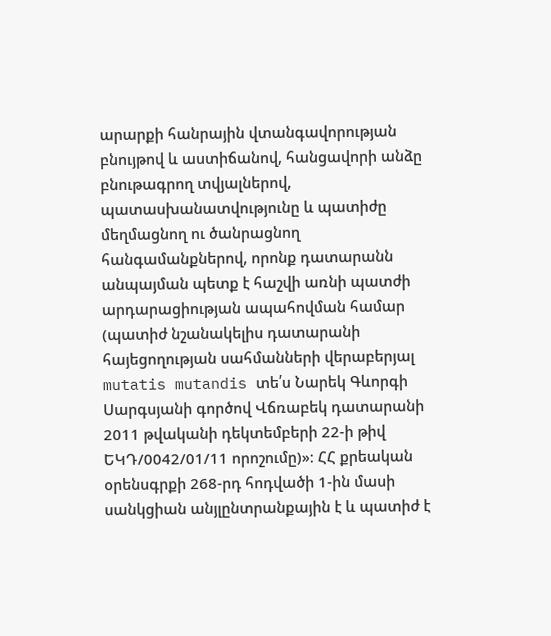արարքի հանրային վտանգավորության բնույթով և աստիճանով, հանցավորի անձը բնութագրող տվյալներով, պատասխանատվությունը և պատիժը մեղմացնող ու ծանրացնող հանգամանքներով, որոնք դատարանն անպայման պետք է հաշվի առնի պատժի արդարացիության ապահովման համար (պատիժ նշանակելիս դատարանի հայեցողության սահմանների վերաբերյալ mutatis mutandis տե՛ս Նարեկ Գևորգի Սարգսյանի գործով Վճռաբեկ դատարանի 2011 թվականի դեկտեմբերի 22-ի թիվ ԵԿԴ/0042/01/11 որոշումը)»։ ՀՀ քրեական օրենսգրքի 268-րդ հոդվածի 1-ին մասի սանկցիան անյլընտրանքային է և պատիժ է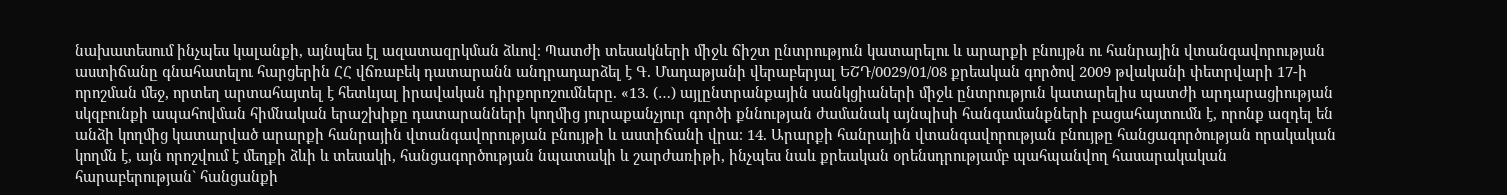նախատեսում ինչպես կալանքի, այնպես էլ ազատազրկման ձևով։ Պատժի տեսակների միջև ճիշտ ընտրություն կատարելու և արարքի բնույթն ու հանրային վտանգավորության աստիճանը գնահատելու հարցերին ՀՀ վճռաբեկ դատարանն անդրադարձել է Գ. Մադաթյանի վերաբերյալ ԵՇԴ/0029/01/08 քրեական գործով 2009 թվականի փետրվարի 17-ի որոշման մեջ, որտեղ արտահայտել է հետևյալ իրավական դիրքորոշումները. «13. (…) այլընտրանքային սանկցիաների միջև ընտրություն կատարելիս պատժի արդարացիության սկզբունքի ապահովման հիմնական երաշխիքը դատարանների կողմից յուրաքանչյուր գործի քննության ժամանակ այնպիսի հանգամանքների բացահայտումն է, որոնք ազդել են անձի կողմից կատարված արարքի հանրային վտանգավորության բնույթի և աստիճանի վրա։ 14. Արարքի հանրային վտանգավորության բնույթը հանցագործության որակական կողմն է, այն որոշվում է մեղքի ձևի և տեսակի, հանցագործության նպատակի և շարժառիթի, ինչպես նաև քրեական օրենսդրությամբ պահպանվող հասարակական հարաբերության` հանցանքի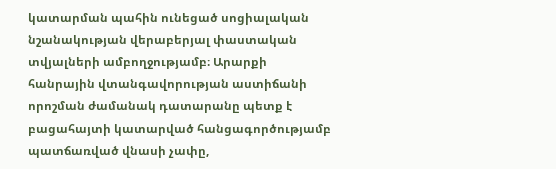կատարման պահին ունեցած սոցիալական նշանակության վերաբերյալ փաստական տվյալների ամբողջությամբ։ Արարքի հանրային վտանգավորության աստիճանի որոշման ժամանակ դատարանը պետք է բացահայտի կատարված հանցագործությամբ պատճառված վնասի չափը,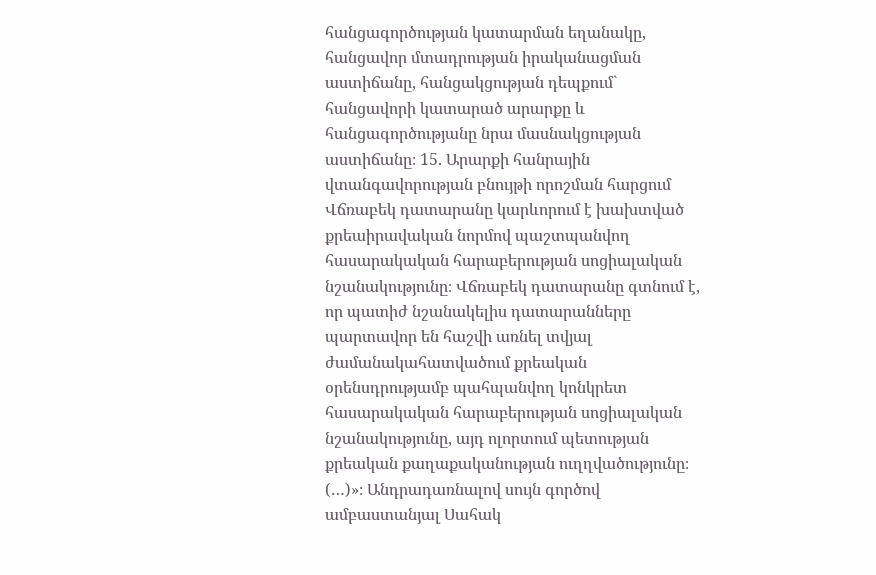հանցագործության կատարման եղանակը, հանցավոր մտադրության իրականացման աստիճանը, հանցակցության դեպքում` հանցավորի կատարած արարքը և հանցագործությանը նրա մասնակցության աստիճանը։ 15. Արարքի հանրային վտանգավորության բնույթի որոշման հարցում Վճռաբեկ դատարանը կարևորում է խախտված քրեաիրավական նորմով պաշտպանվող հասարակական հարաբերության սոցիալական նշանակությունը։ Վճռաբեկ դատարանը գտնում է, որ պատիժ նշանակելիս դատարանները պարտավոր են հաշվի առնել տվյալ ժամանակահատվածում քրեական օրենսդրությամբ պահպանվող կոնկրետ հասարակական հարաբերության սոցիալական նշանակությունը, այդ ոլորտում պետության քրեական քաղաքականության ուղղվածությունը։ (…)»։ Անդրադառնալով սույն գործով ամբաստանյալ Սահակ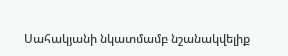Սահակյանի նկատմամբ նշանակվելիք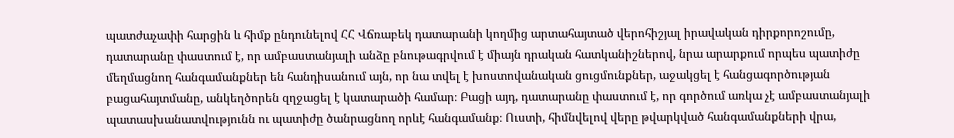պատժաչափի հարցին և հիմք ընդունելով ՀՀ Վճռաբեկ դատարանի կողմից արտահայտած վերոհիշյալ իրավական դիրքորոշումը, դատարանը փաստում է, որ ամբաստանյալի անձը բնութագրվում է միայն դրական հատկանիշներով, նրա արարքում որպես պատիժը մեղմացնող հանգամանքներ են հանդիսանում այն, որ նա տվել է խոստովանական ցուցմունքներ, աջակցել է հանցագործության բացահայտմանը, անկեղծորեն զղջացել է կատարածի համար։ Բացի այդ, դատարանը փաստում է, որ գործում առկա չէ ամբաստանյալի պատասխանատվությունն ու պատիժը ծանրացնող որևէ հանգամանք։ Ուստի, հիմնվելով վերը թվարկված հանգամանքների վրա,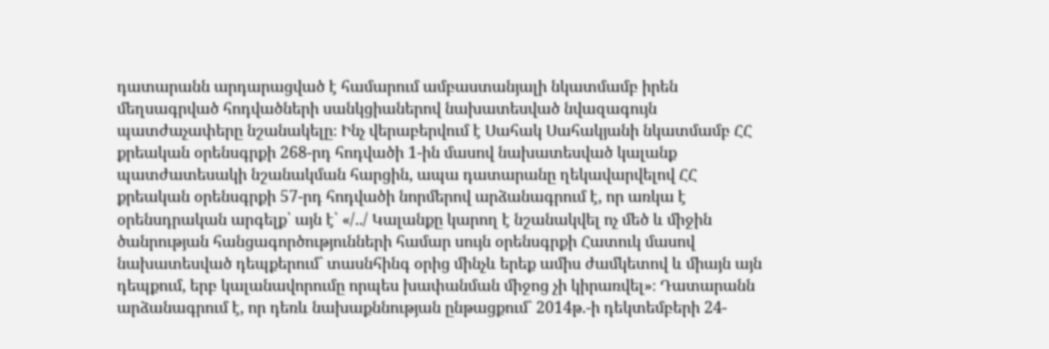դատարանն արդարացված է համարում ամբաստանյալի նկատմամբ իրեն մեղսագրված հոդվածների սանկցիաներով նախատեսված նվազագույն պատժաչափերը նշանակելը։ Ինչ վերաբերվում է Սահակ Սահակյանի նկատմամբ ՀՀ քրեական օրենսգրքի 268-րդ հոդվածի 1-ին մասով նախատեսված կալանք պատժատեսակի նշանակման հարցին, ապա դատարանը ղեկավարվելով ՀՀ քրեական օրենսգրքի 57-րդ հոդվածի նորմերով արձանագրում է, որ առկա է օրենսդրական արգելք՝ այն է՝ «/../ Կալանքը կարող է նշանակվել ոչ մեծ և միջին ծանրության հանցագործությունների համար սույն օրենսգրքի Հատուկ մասով նախատեսված դեպքերում` տասնհինգ օրից մինչև երեք ամիս ժամկետով և միայն այն դեպքում, երբ կալանավորումը որպես խափանման միջոց չի կիրառվել»։ Դատարանն արձանագրում է, որ դեռև նախաքննության ընթացքում` 2014թ.-ի դեկտեմբերի 24-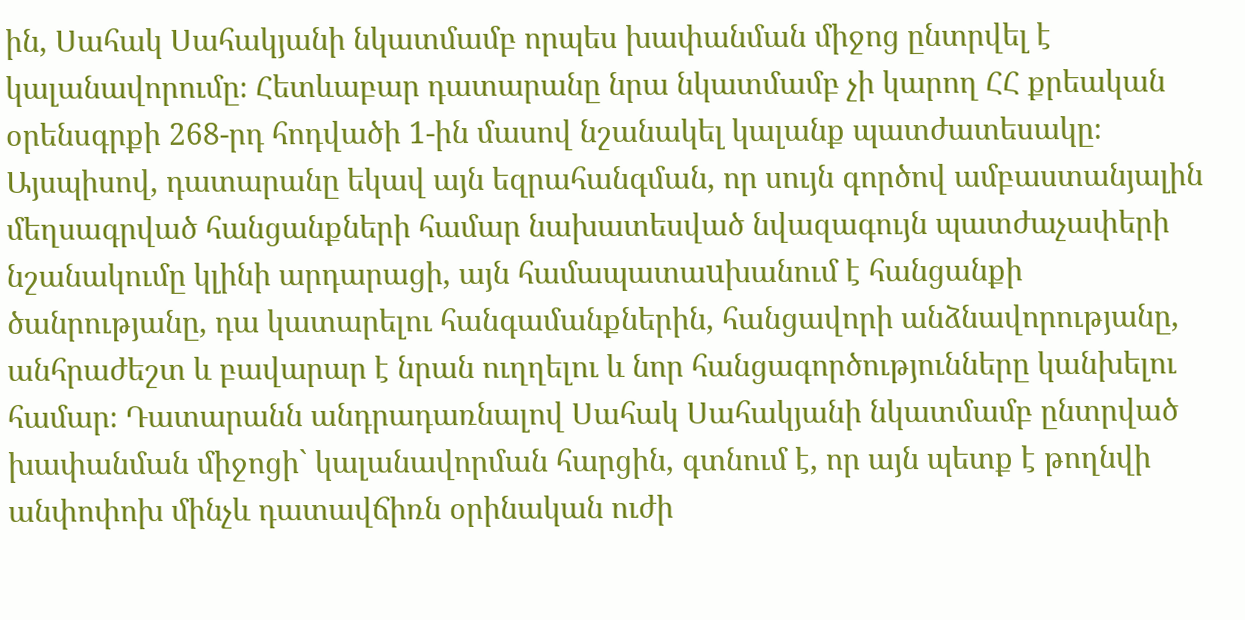ին, Սահակ Սահակյանի նկատմամբ որպես խափանման միջոց ընտրվել է կալանավորումը։ Հետևաբար դատարանը նրա նկատմամբ չի կարող ՀՀ քրեական օրենսգրքի 268-րդ հոդվածի 1-ին մասով նշանակել կալանք պատժատեսակը։ Այսպիսով, դատարանը եկավ այն եզրահանգման, որ սույն գործով ամբաստանյալին մեղսագրված հանցանքների համար նախատեսված նվազագույն պատժաչափերի նշանակումը կլինի արդարացի, այն համապատաuխանում է հանցանքի ծանրությանը, դա կատարելու հանգամանքներին, հանցավորի անձնավորությանը, անհրաժեշտ և բավարար է նրան ուղղելու և նոր հանցագործությունները կանխելու համար։ Դատարանն անդրադառնալով Սահակ Սահակյանի նկատմամբ ընտրված խափանման միջոցի` կալանավորման հարցին, գտնում է, որ այն պետք է թողնվի անփոփոխ մինչև դատավճիռն օրինական ուժի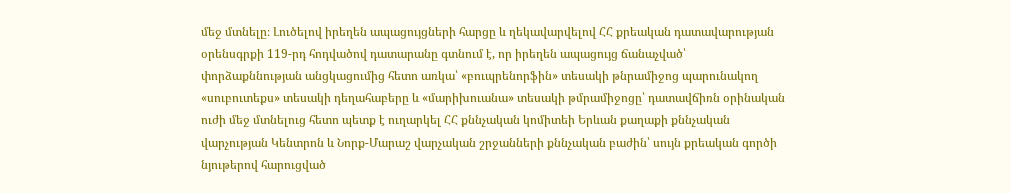մեջ մտնելը։ Լուծելով իրեղեն ապացույցների հարցը և ղեկավարվելով ՀՀ քրեական դատավարության օրենսգրքի 119-րդ հոդվածով դատարանը գտնում է, որ իրեղեն ապացույց ճանաչված՝ փորձաքննության անցկացումից հետո առկա՝ «բուպրենորֆին» տեսակի թնրամիջոց պարունակող «սուբուտեքս» տեսակի դեղահաբերը և «մարիխուանա» տեսակի թմրամիջոցը՝ դատավճիռն օրինական ուժի մեջ մտնելուց հետո պետք է ուղարկել ՀՀ քննչական կոմիտեի Երևան քաղաքի քննչական վարչության Կենտրոն և Նորք-Մարաշ վարչական շրջանների քննչական բաժին՝ սույն քրեական գործի նյութերով հարուցված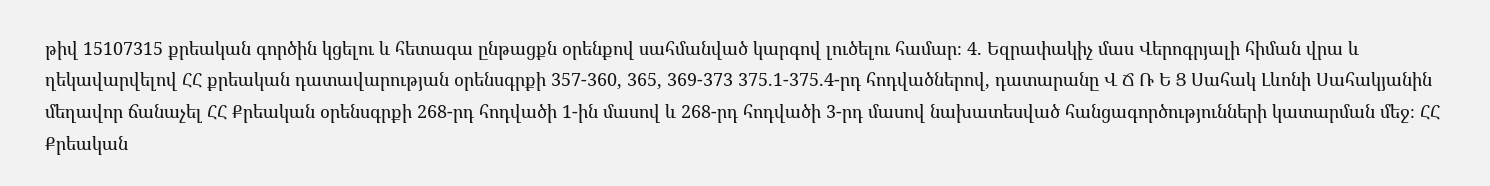թիվ 15107315 քրեական գործին կցելու և հետագա ընթացքն օրենքով սահմանված կարգով լուծելու համար։ 4. Եզրափակիչ մաս Վերոգրյալի հիման վրա և ղեկավարվելով ՀՀ քրեական դատավարության օրենսգրքի 357-360, 365, 369-373 375.1-375.4-րդ հոդվածներով, դատարանը Վ Ճ Ռ Ե Ց Սահակ Լևոնի Սահակյանին մեղավոր ճանաչել ՀՀ Քրեական օրենսգրքի 268-րդ հոդվածի 1-ին մասով և 268-րդ հոդվածի 3-րդ մասով նախատեսված հանցագործությունների կատարման մեջ։ ՀՀ Քրեական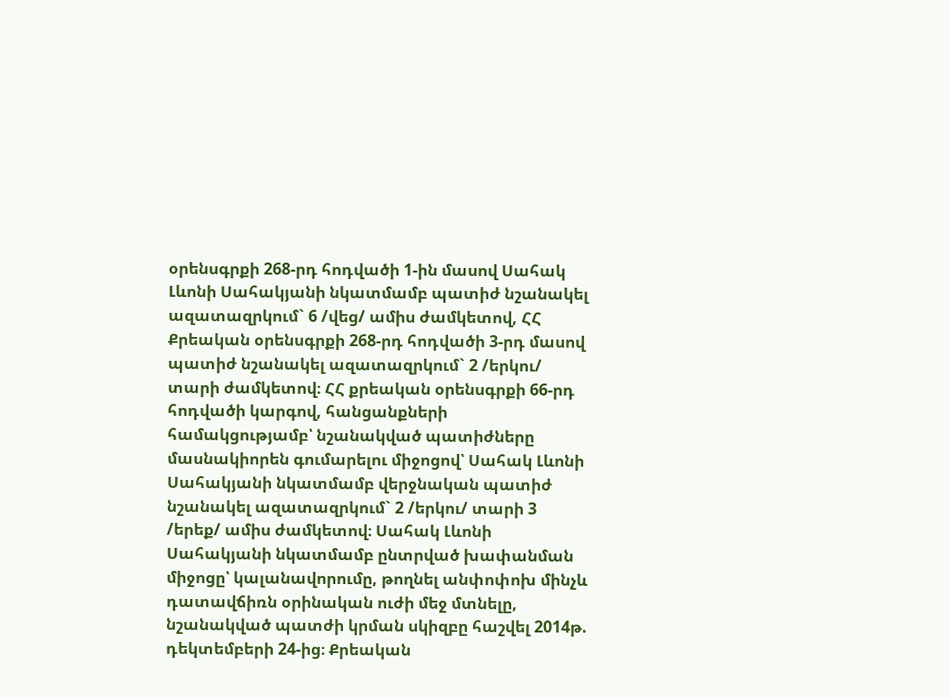օրենսգրքի 268-րդ հոդվածի 1-ին մասով Սահակ Լևոնի Սահակյանի նկատմամբ պատիժ նշանակել ազատազրկում` 6 /վեց/ ամիս ժամկետով, ՀՀ Քրեական օրենսգրքի 268-րդ հոդվածի 3-րդ մասով պատիժ նշանակել ազատազրկում` 2 /երկու/ տարի ժամկետով։ ՀՀ քրեական օրենսգրքի 66-րդ հոդվածի կարգով, հանցանքների համակցությամբ՝ նշանակված պատիժները մասնակիորեն գումարելու միջոցով՝ Սահակ Լևոնի Սահակյանի նկատմամբ վերջնական պատիժ նշանակել ազատազրկում` 2 /երկու/ տարի 3 /երեք/ ամիս ժամկետով։ Սահակ Լևոնի Սահակյանի նկատմամբ ընտրված խափանման միջոցը՝ կալանավորումը, թողնել անփոփոխ մինչև դատավճիռն օրինական ուժի մեջ մտնելը, նշանակված պատժի կրման սկիզբը հաշվել 2014թ. դեկտեմբերի 24-ից։ Քրեական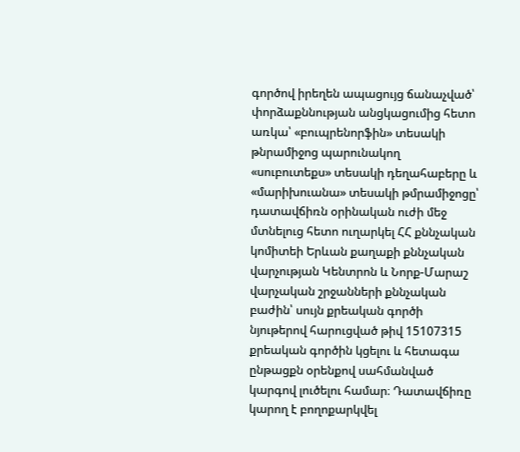գործով իրեղեն ապացույց ճանաչված՝ փորձաքննության անցկացումից հետո առկա՝ «բուպրենորֆին» տեսակի թնրամիջոց պարունակող «սուբուտեքս» տեսակի դեղահաբերը և «մարիխուանա» տեսակի թմրամիջոցը՝ դատավճիռն օրինական ուժի մեջ մտնելուց հետո ուղարկել ՀՀ քննչական կոմիտեի Երևան քաղաքի քննչական վարչության Կենտրոն և Նորք-Մարաշ վարչական շրջանների քննչական բաժին՝ սույն քրեական գործի նյութերով հարուցված թիվ 15107315 քրեական գործին կցելու և հետագա ընթացքն օրենքով սահմանված կարգով լուծելու համար։ Դատավճիռը կարող է բողոքարկվել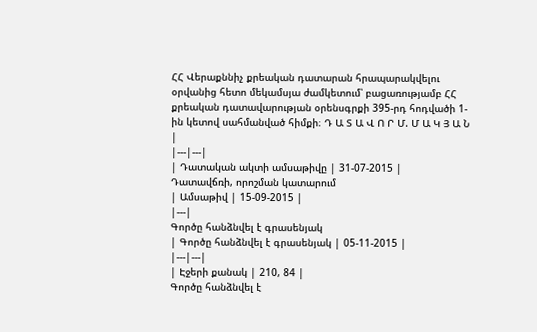ՀՀ Վերաքննիչ քրեական դատարան հրապարակվելու օրվանից հետո մեկամսյա ժամկետում՝ բացառությամբ ՀՀ քրեական դատավարության օրենսգրքի 395-րդ հոդվածի 1-ին կետով սահմանված հիմքի։ Դ Ա Տ Ա Վ Ո Ր Մ. Մ Ա Կ Յ Ա Ն |
|---|---|
| Դատական ակտի ամսաթիվը | 31-07-2015 |
Դատավճռի, որոշման կատարում
| Ամսաթիվ | 15-09-2015 |
|---|
Գործը հանձնվել է գրասենյակ
| Գործը հանձնվել է գրասենյակ | 05-11-2015 |
|---|---|
| Էջերի քանակ | 210, 84 |
Գործը հանձնվել է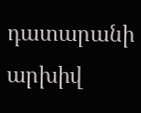դատարանի արխիվ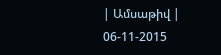| Ամսաթիվ | 06-11-2015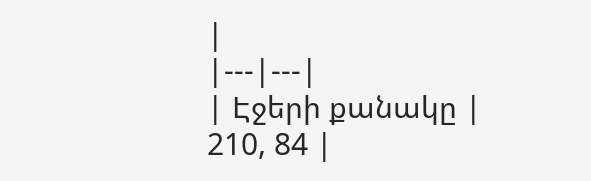|
|---|---|
| Էջերի քանակը | 210, 84 |